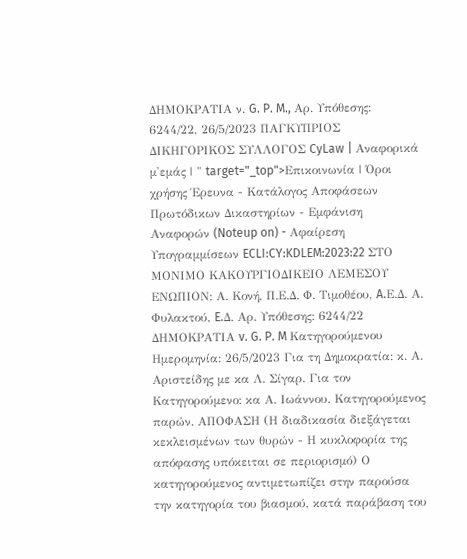ΔΗΜΟΚΡΑΤΙΑ ν. G. P. M., Αρ. Υπόθεσης: 6244/22, 26/5/2023 ΠΑΓΚΥΠΡΙΟΣ ΔΙΚΗΓΟΡΙΚΟΣ ΣΥΛΛΟΓΟΣ CyLaw | Αναφορικά μ'εμάς | " target="_top">Επικοινωνία | Όροι χρήσης Έρευνα - Κατάλογος Αποφάσεων Πρωτόδικων Δικαστηρίων - Εμφάνιση Αναφορών (Noteup on) - Αφαίρεση Υπογραμμίσεων ECLI:CY:KDLEM:2023:22 ΣΤΟ ΜΟΝΙΜΟ ΚΑΚΟΥΡΓΙΟΔΙΚΕΙΟ ΛΕΜΕΣΟΥ ΕΝΩΠΙΟΝ: Α. Κονή, Π.Ε.Δ. Φ. Τιμοθέου, A.Ε.Δ. Α. Φυλακτού, E.Δ. Αρ. Υπόθεσης: 6244/22 ΔΗΜΟΚΡΑΤΙΑ v. G. P. M Κατηγορούμενου Ημερομηνία: 26/5/2023 Για τη Δημοκρατία: κ. Α. Αριστείδης με κα Λ. Σίγαρ. Για τον Κατηγορούμενο: κα Α. Ιωάννου. Κατηγορούμενος παρών. ΑΠΟΦΑΣΗ (Η διαδικασία διεξάγεται κεκλεισμένων των θυρών - Η κυκλοφορία της απόφασης υπόκειται σε περιορισμό) Ο κατηγορούμενος αντιμετωπίζει στην παρούσα την κατηγορία του βιασμού, κατά παράβαση του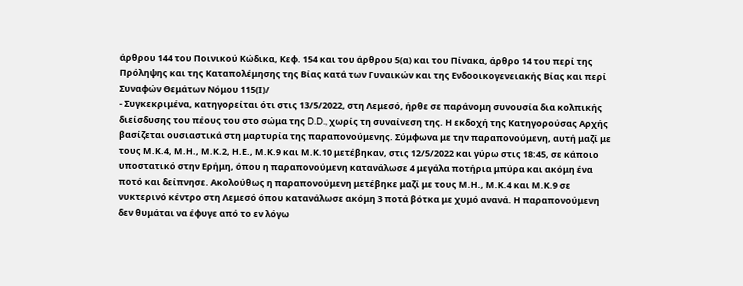άρθρου 144 του Ποινικού Κώδικα, Κεφ. 154 και του άρθρου 5(α) και του Πίνακα, άρθρο 14 του περί της Πρόληψης και της Καταπολέμησης της Βίας κατά των Γυναικών και της Ενδοοικογενειακής Βίας και περί Συναφών Θεμάτων Νόμου 115(Ι)/
- Συγκεκριμένα, κατηγορείται ότι στις 13/5/2022, στη Λεμεσό, ήρθε σε παράνομη συνουσία δια κολπικής διείσδυσης του πέους του στο σώμα της D.D., χωρίς τη συναίνεση της. Η εκδοχή της Κατηγορούσας Αρχής βασίζεται ουσιαστικά στη μαρτυρία της παραπονούμενης. Σύμφωνα με την παραπονούμενη, αυτή μαζί με τους Μ.Κ.4, Μ.Η., Μ.Κ.2, Η.Ε., Μ.Κ.9 και Μ.Κ.10 μετέβηκαν, στις 12/5/2022 και γύρω στις 18:45, σε κάποιο υποστατικό στην Ερήμη, όπου η παραπονούμενη κατανάλωσε 4 μεγάλα ποτήρια μπύρα και ακόμη ένα ποτό και δείπνησε. Ακολούθως η παραπονούμενη μετέβηκε μαζί με τους Μ.Η., Μ.Κ.4 και Μ.Κ.9 σε νυκτερινό κέντρο στη Λεμεσό όπου κατανάλωσε ακόμη 3 ποτά βότκα με χυμό ανανά. Η παραπονούμενη δεν θυμάται να έφυγε από το εν λόγω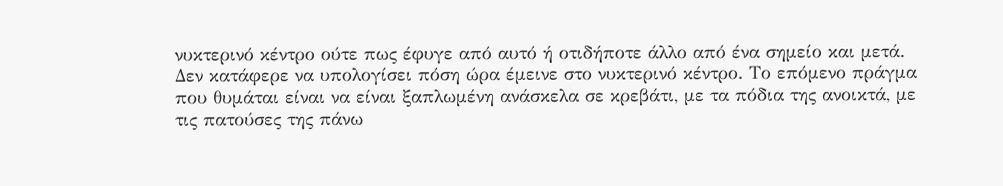νυκτερινό κέντρο ούτε πως έφυγε από αυτό ή οτιδήποτε άλλο από ένα σημείο και μετά. Δεν κατάφερε να υπολογίσει πόση ώρα έμεινε στο νυκτερινό κέντρο. Το επόμενο πράγμα που θυμάται είναι να είναι ξαπλωμένη ανάσκελα σε κρεβάτι, με τα πόδια της ανοικτά, με τις πατούσες της πάνω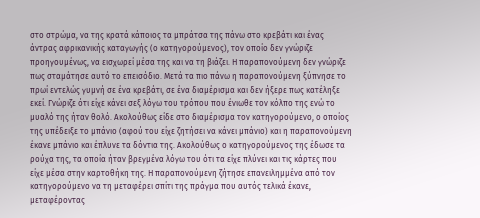στο στρώμα, να της κρατά κάποιος τα μπράτσα της πάνω στο κρεβάτι και ένας άντρας αφρικανικής καταγωγής (ο κατηγορούμενος), τον οποίο δεν γνώριζε προηγουμένως, να εισχωρεί μέσα της και να τη βιάζει. Η παραπονούμενη δεν γνώριζε πως σταμάτησε αυτό το επεισόδιο. Μετά τα πιο πάνω η παραπονούμενη ξύπνησε το πρωί εντελώς γυμνή σε ένα κρεβάτι, σε ένα διαμέρισμα και δεν ήξερε πως κατέληξε εκεί. Γνώριζε ότι είχε κάνει σεξ λόγω του τρόπου που ένιωθε τον κόλπο της ενώ το μυαλό της ήταν θολό. Ακολούθως είδε στο διαμέρισμα τον κατηγορούμενο, ο οποίος της υπέδειξε το μπάνιο (αφού του είχε ζητήσει να κάνει μπάνιο) και η παραπονούμενη έκανε μπάνιο και έπλυνε τα δόντια της. Ακολούθως ο κατηγορούμενος της έδωσε τα ρούχα της, τα οποία ήταν βρεγμένα λόγω του ότι τα είχε πλύνει και τις κάρτες που είχε μέσα στην καρτοθήκη της. Η παραπονούμενη ζήτησε επανειλημμένα από τον κατηγορούμενο να τη μεταφέρει σπίτι της πράγμα που αυτός τελικά έκανε, μεταφέροντας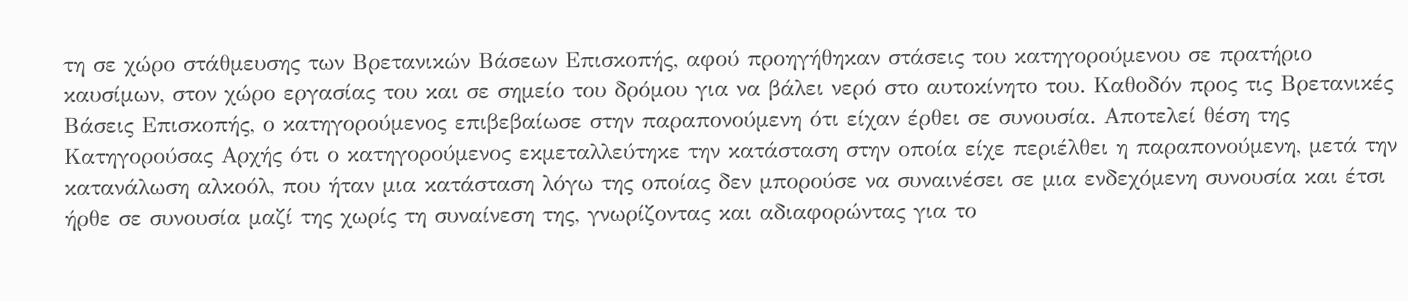τη σε χώρο στάθμευσης των Βρετανικών Βάσεων Επισκοπής, αφού προηγήθηκαν στάσεις του κατηγορούμενου σε πρατήριο καυσίμων, στον χώρο εργασίας του και σε σημείο του δρόμου για να βάλει νερό στο αυτοκίνητο του. Καθοδόν προς τις Βρετανικές Βάσεις Επισκοπής, ο κατηγορούμενος επιβεβαίωσε στην παραπονούμενη ότι είχαν έρθει σε συνουσία. Αποτελεί θέση της Κατηγορούσας Αρχής ότι ο κατηγορούμενος εκμεταλλεύτηκε την κατάσταση στην οποία είχε περιέλθει η παραπονούμενη, μετά την κατανάλωση αλκοόλ, που ήταν μια κατάσταση λόγω της οποίας δεν μπορούσε να συναινέσει σε μια ενδεχόμενη συνουσία και έτσι ήρθε σε συνουσία μαζί της χωρίς τη συναίνεση της, γνωρίζοντας και αδιαφορώντας για το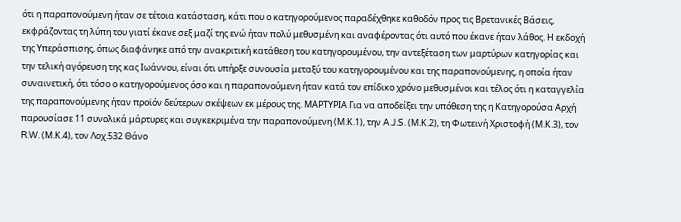ότι η παραπονούμενη ήταν σε τέτοια κατάσταση, κάτι που ο κατηγορούμενος παραδέχθηκε καθοδόν προς τις Βρετανικές Βάσεις, εκφράζοντας τη λύπη του γιατί έκανε σεξ μαζί της ενώ ήταν πολύ μεθυσμένη και αναφέροντας ότι αυτό που έκανε ήταν λάθος. Η εκδοχή της Υπεράσπισης, όπως διαφάνηκε από την ανακριτική κατάθεση του κατηγορουμένου, την αντεξέταση των μαρτύρων κατηγορίας και την τελική αγόρευση της κας Ιωάννου, είναι ότι υπήρξε συνουσία μεταξύ του κατηγορουμένου και της παραπονούμενης, η οποία ήταν συναινετική, ότι τόσο ο κατηγορούμενος όσο και η παραπονούμενη ήταν κατά τον επίδικο χρόνο μεθυσμένοι και τέλος ότι η καταγγελία της παραπονούμενης ήταν προϊόν δεύτερων σκέψεων εκ μέρους της. ΜΑΡΤΥΡΙΑ Για να αποδείξει την υπόθεση της η Κατηγορούσα Αρχή παρουσίασε 11 συνολικά μάρτυρες και συγκεκριμένα την παραπονούμενη (Μ.Κ.1), την A.J.S. (Μ.Κ.2), τη Φωτεινή Χριστοφή (Μ.Κ.3), τον R.W. (Μ.Κ.4), τον Λοχ.532 Θάνο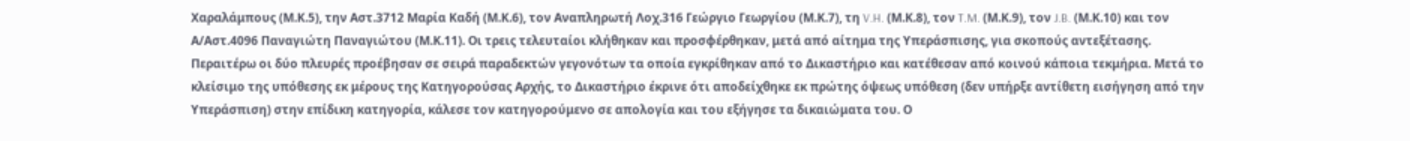Χαραλάμπους (Μ.Κ.5), την Αστ.3712 Μαρία Καδή (Μ.Κ.6), τον Αναπληρωτή Λοχ.316 Γεώργιο Γεωργίου (Μ.Κ.7), τη V.H. (Μ.Κ.8), τον T.M. (Μ.Κ.9), τον J.B. (Μ.Κ.10) και τον Α/Αστ.4096 Παναγιώτη Παναγιώτου (Μ.Κ.11). Οι τρεις τελευταίοι κλήθηκαν και προσφέρθηκαν, μετά από αίτημα της Υπεράσπισης, για σκοπούς αντεξέτασης. Περαιτέρω οι δύο πλευρές προέβησαν σε σειρά παραδεκτών γεγονότων τα οποία εγκρίθηκαν από το Δικαστήριο και κατέθεσαν από κοινού κάποια τεκμήρια. Μετά το κλείσιμο της υπόθεσης εκ μέρους της Κατηγορούσας Αρχής, το Δικαστήριο έκρινε ότι αποδείχθηκε εκ πρώτης όψεως υπόθεση (δεν υπήρξε αντίθετη εισήγηση από την Υπεράσπιση) στην επίδικη κατηγορία, κάλεσε τον κατηγορούμενο σε απολογία και του εξήγησε τα δικαιώματα του. Ο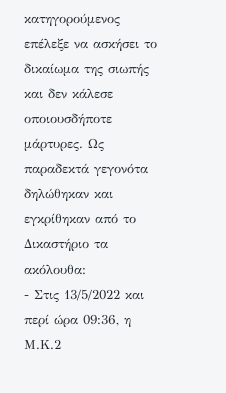κατηγορούμενος επέλεξε να ασκήσει το δικαίωμα της σιωπής και δεν κάλεσε οποιουσδήποτε μάρτυρες. Ως παραδεκτά γεγονότα δηλώθηκαν και εγκρίθηκαν από το Δικαστήριο τα ακόλουθα:
- Στις 13/5/2022 και περί ώρα 09:36, η Μ.Κ.2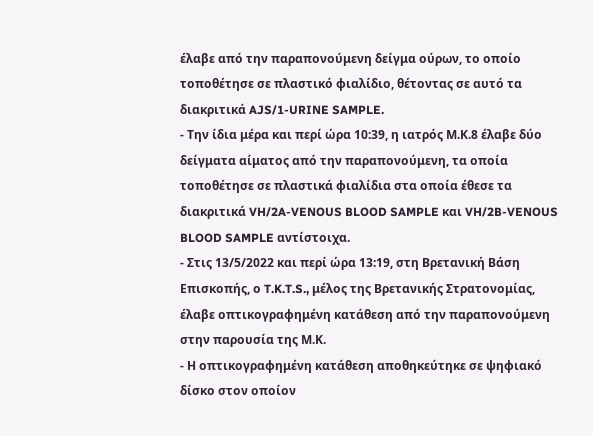έλαβε από την παραπονούμενη δείγμα ούρων, το οποίο τοποθέτησε σε πλαστικό φιαλίδιο, θέτοντας σε αυτό τα διακριτικά AJS/1-URINE SAMPLE.
- Την ίδια μέρα και περί ώρα 10:39, η ιατρός Μ.Κ.8 έλαβε δύο δείγματα αίματος από την παραπονούμενη, τα οποία τοποθέτησε σε πλαστικά φιαλίδια στα οποία έθεσε τα διακριτικά VH/2A-VENOUS BLOOD SAMPLE και VH/2B-VENOUS BLOOD SAMPLE αντίστοιχα.
- Στις 13/5/2022 και περί ώρα 13:19, στη Βρετανική Βάση Επισκοπής, ο T.K.T.S., μέλος της Βρετανικής Στρατονομίας, έλαβε οπτικογραφημένη κατάθεση από την παραπονούμενη στην παρουσία της Μ.Κ.
- Η οπτικογραφημένη κατάθεση αποθηκεύτηκε σε ψηφιακό δίσκο στον οποίον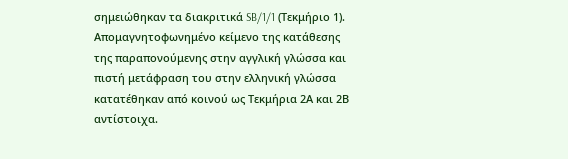σημειώθηκαν τα διακριτικά SB/1/1 (Τεκμήριο 1). Απομαγνητοφωνημένο κείμενο της κατάθεσης της παραπονούμενης στην αγγλική γλώσσα και πιστή μετάφραση του στην ελληνική γλώσσα κατατέθηκαν από κοινού ως Τεκμήρια 2Α και 2Β αντίστοιχα.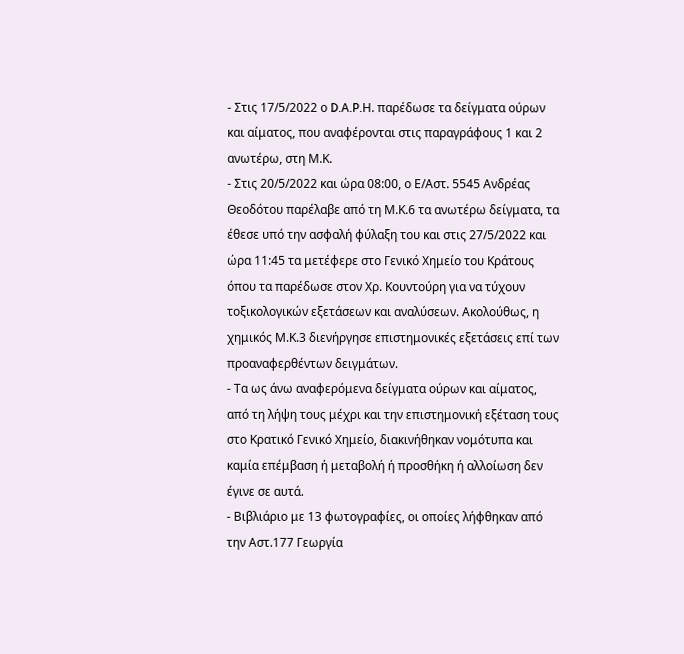- Στις 17/5/2022 ο D.A.P.Η. παρέδωσε τα δείγματα ούρων και αίματος, που αναφέρονται στις παραγράφους 1 και 2 ανωτέρω, στη Μ.Κ.
- Στις 20/5/2022 και ώρα 08:00, ο Ε/Αστ. 5545 Ανδρέας Θεοδότου παρέλαβε από τη Μ.Κ.6 τα ανωτέρω δείγματα, τα έθεσε υπό την ασφαλή φύλαξη του και στις 27/5/2022 και ώρα 11:45 τα μετέφερε στο Γενικό Χημείο του Κράτους όπου τα παρέδωσε στον Χρ. Κουντούρη για να τύχουν τοξικολογικών εξετάσεων και αναλύσεων. Ακολούθως, η χημικός Μ.Κ.3 διενήργησε επιστημονικές εξετάσεις επί των προαναφερθέντων δειγμάτων.
- Τα ως άνω αναφερόμενα δείγματα ούρων και αίματος, από τη λήψη τους μέχρι και την επιστημονική εξέταση τους στο Κρατικό Γενικό Χημείο, διακινήθηκαν νομότυπα και καμία επέμβαση ή μεταβολή ή προσθήκη ή αλλοίωση δεν έγινε σε αυτά.
- Βιβλιάριο με 13 φωτογραφίες, οι οποίες λήφθηκαν από την Αστ.177 Γεωργία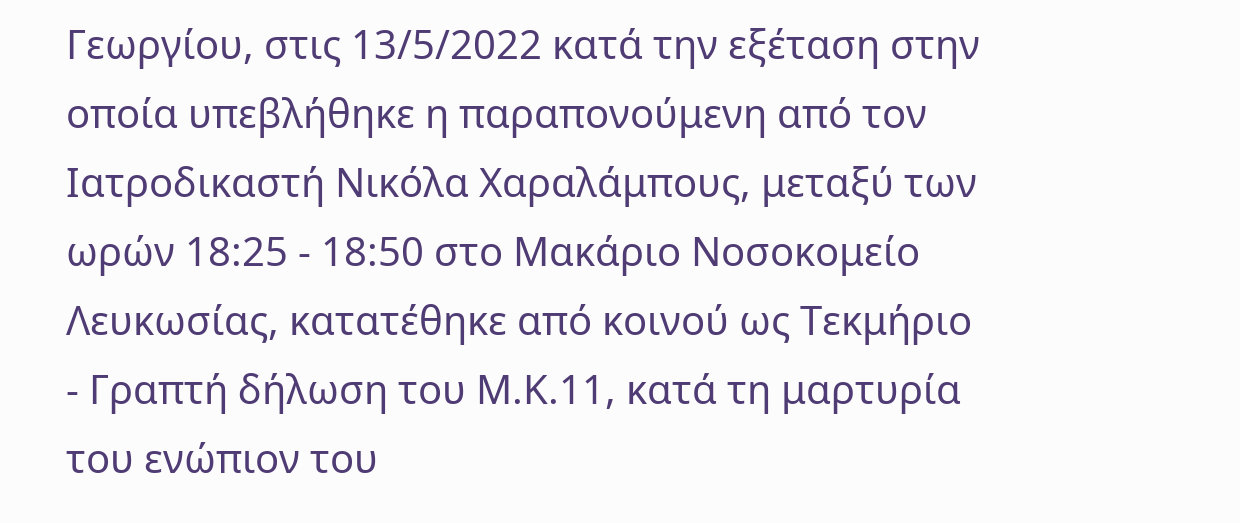Γεωργίου, στις 13/5/2022 κατά την εξέταση στην οποία υπεβλήθηκε η παραπονούμενη από τον Ιατροδικαστή Νικόλα Χαραλάμπους, μεταξύ των ωρών 18:25 - 18:50 στο Μακάριο Νοσοκομείο Λευκωσίας, κατατέθηκε από κοινού ως Τεκμήριο
- Γραπτή δήλωση του Μ.Κ.11, κατά τη μαρτυρία του ενώπιον του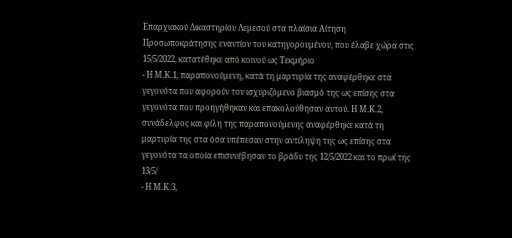Επαρχιακού Δικαστηρίου Λεμεσού στα πλαίσια Αίτηση Προσωποκράτησης εναντίον του κατηγορουμένου, που έλαβε χώρα στις 15/5/2022, κατατέθηκε από κοινού ως Τεκμήριο
- Η Μ.Κ.1, παραπονούμενη, κατά τη μαρτυρία της αναφέρθηκε στα γεγονότα που αφορούν τον ισχυριζόμενο βιασμό της ως επίσης στα γεγονότα που προηγήθηκαν και επακολούθησαν αυτού. Η Μ.Κ.2, συνάδελφος και φίλη της παραπονούμενης αναφέρθηκε κατά τη μαρτυρία της στα όσα υπέπεσαν στην αντίληψη της ως επίσης στα γεγονότα τα οποία επισυνέβησαν το βράδυ της 12/5/2022 και το πρωί της 13/5/
- Η Μ.Κ.3,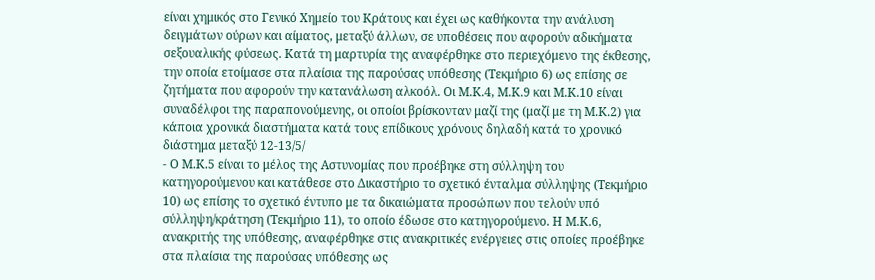είναι χημικός στο Γενικό Χημείο του Κράτους και έχει ως καθήκοντα την ανάλυση δειγμάτων ούρων και αίματος, μεταξύ άλλων, σε υποθέσεις που αφορούν αδικήματα σεξουαλικής φύσεως. Κατά τη μαρτυρία της αναφέρθηκε στο περιεχόμενο της έκθεσης, την οποία ετοίμασε στα πλαίσια της παρούσας υπόθεσης (Τεκμήριο 6) ως επίσης σε ζητήματα που αφορούν την κατανάλωση αλκοόλ. Οι Μ.Κ.4, Μ.Κ.9 και Μ.Κ.10 είναι συναδέλφοι της παραπονούμενης, οι οποίοι βρίσκονταν μαζί της (μαζί με τη Μ.Κ.2) για κάποια χρονικά διαστήματα κατά τους επίδικους χρόνους δηλαδή κατά το χρονικό διάστημα μεταξύ 12-13/5/
- Ο Μ.Κ.5 είναι το μέλος της Αστυνομίας που προέβηκε στη σύλληψη του κατηγορούμενου και κατάθεσε στο Δικαστήριο το σχετικό ένταλμα σύλληψης (Τεκμήριο 10) ως επίσης το σχετικό έντυπο με τα δικαιώματα προσώπων που τελούν υπό σύλληψη/κράτηση (Τεκμήριο 11), το οποίο έδωσε στο κατηγορούμενο. Η Μ.Κ.6, ανακριτής της υπόθεσης, αναφέρθηκε στις ανακριτικές ενέργειες στις οποίες προέβηκε στα πλαίσια της παρούσας υπόθεσης ως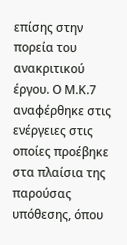επίσης στην πορεία του ανακριτικού έργου. Ο Μ.Κ.7 αναφέρθηκε στις ενέργειες στις οποίες προέβηκε στα πλαίσια της παρούσας υπόθεσης, όπου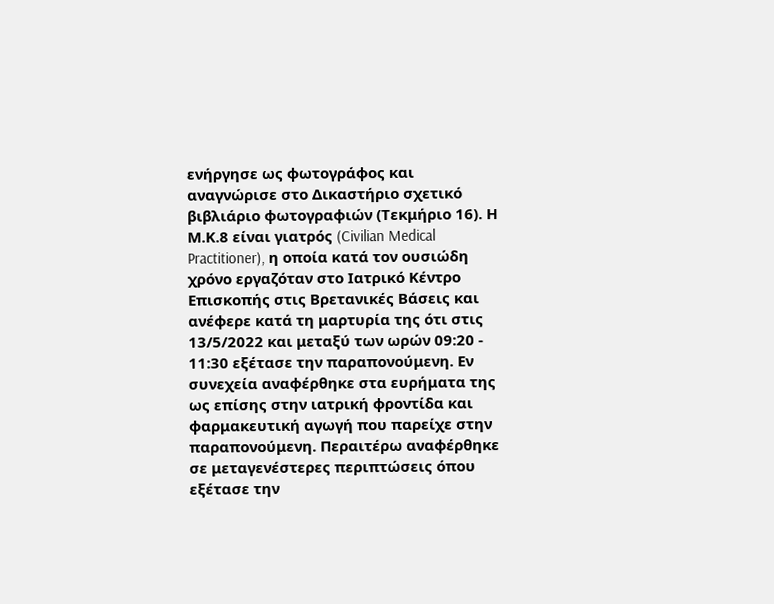ενήργησε ως φωτογράφος και αναγνώρισε στο Δικαστήριο σχετικό βιβλιάριο φωτογραφιών (Τεκμήριο 16). Η Μ.Κ.8 είναι γιατρός (Civilian Medical Practitioner), η οποία κατά τον ουσιώδη χρόνο εργαζόταν στο Ιατρικό Κέντρο Επισκοπής στις Βρετανικές Βάσεις και ανέφερε κατά τη μαρτυρία της ότι στις 13/5/2022 και μεταξύ των ωρών 09:20 - 11:30 εξέτασε την παραπονούμενη. Εν συνεχεία αναφέρθηκε στα ευρήματα της ως επίσης στην ιατρική φροντίδα και φαρμακευτική αγωγή που παρείχε στην παραπονούμενη. Περαιτέρω αναφέρθηκε σε μεταγενέστερες περιπτώσεις όπου εξέτασε την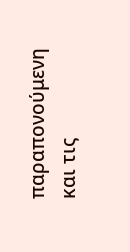παραπονούμενη και τις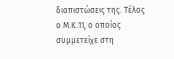διαπιστώσεις της. Τέλος ο Μ.Κ.11, ο οποίος συμμετείχε στη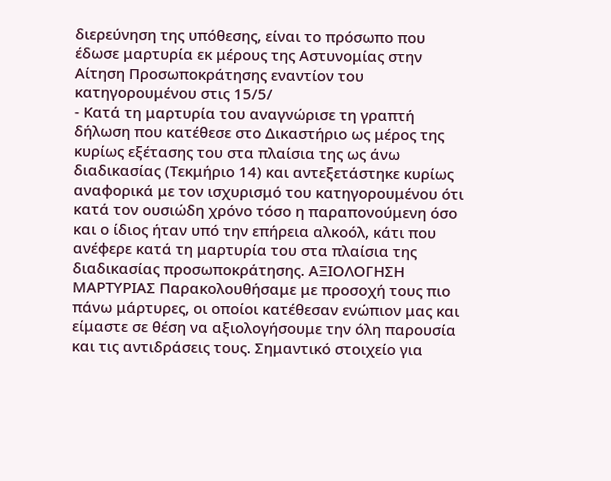διερεύνηση της υπόθεσης, είναι το πρόσωπο που έδωσε μαρτυρία εκ μέρους της Αστυνομίας στην Αίτηση Προσωποκράτησης εναντίον του κατηγορουμένου στις 15/5/
- Κατά τη μαρτυρία του αναγνώρισε τη γραπτή δήλωση που κατέθεσε στο Δικαστήριο ως μέρος της κυρίως εξέτασης του στα πλαίσια της ως άνω διαδικασίας (Τεκμήριο 14) και αντεξετάστηκε κυρίως αναφορικά με τον ισχυρισμό του κατηγορουμένου ότι κατά τον ουσιώδη χρόνο τόσο η παραπονούμενη όσο και ο ίδιος ήταν υπό την επήρεια αλκοόλ, κάτι που ανέφερε κατά τη μαρτυρία του στα πλαίσια της διαδικασίας προσωποκράτησης. ΑΞΙΟΛΟΓΗΣΗ ΜΑΡΤΥΡΙΑΣ Παρακολουθήσαμε με προσοχή τους πιο πάνω μάρτυρες, οι οποίοι κατέθεσαν ενώπιον μας και είμαστε σε θέση να αξιολογήσουμε την όλη παρουσία και τις αντιδράσεις τους. Σημαντικό στοιχείο για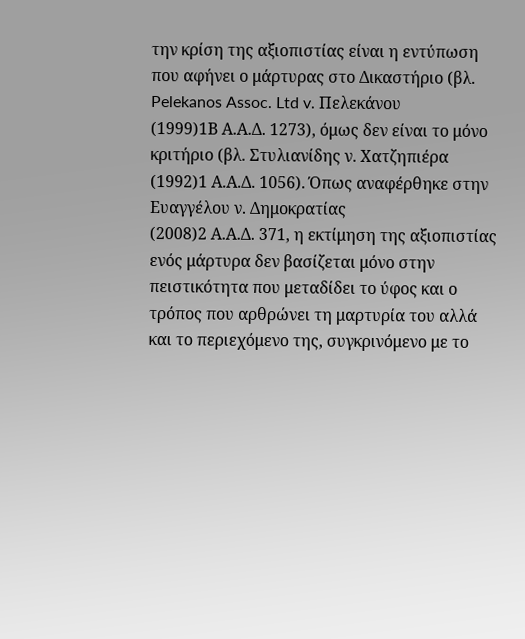την κρίση της αξιοπιστίας είναι η εντύπωση που αφήνει ο μάρτυρας στο Δικαστήριο (βλ. Pelekanos Assoc. Ltd v. Πελεκάνου
(1999)1Β Α.Α.Δ. 1273), όμως δεν είναι το μόνο κριτήριο (βλ. Στυλιανίδης ν. Χατζηπιέρα
(1992)1 Α.Α.Δ. 1056). Όπως αναφέρθηκε στην Ευαγγέλου ν. Δημοκρατίας
(2008)2 Α.Α.Δ. 371, η εκτίμηση της αξιοπιστίας ενός μάρτυρα δεν βασίζεται μόνο στην πειστικότητα που μεταδίδει το ύφος και ο τρόπος που αρθρώνει τη μαρτυρία του αλλά και το περιεχόμενο της, συγκρινόμενο με το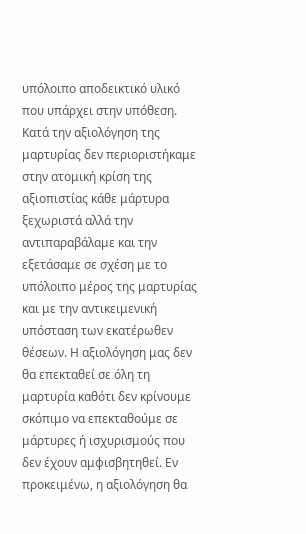υπόλοιπο αποδεικτικό υλικό που υπάρχει στην υπόθεση. Κατά την αξιολόγηση της μαρτυρίας δεν περιοριστήκαμε στην ατομική κρίση της αξιοπιστίας κάθε μάρτυρα ξεχωριστά αλλά την αντιπαραβάλαμε και την εξετάσαμε σε σχέση με το υπόλοιπο μέρος της μαρτυρίας και με την αντικειμενική υπόσταση των εκατέρωθεν θέσεων. Η αξιολόγηση μας δεν θα επεκταθεί σε όλη τη μαρτυρία καθότι δεν κρίνουμε σκόπιμο να επεκταθούμε σε μάρτυρες ή ισχυρισμούς που δεν έχουν αμφισβητηθεί. Εν προκειμένω, η αξιολόγηση θα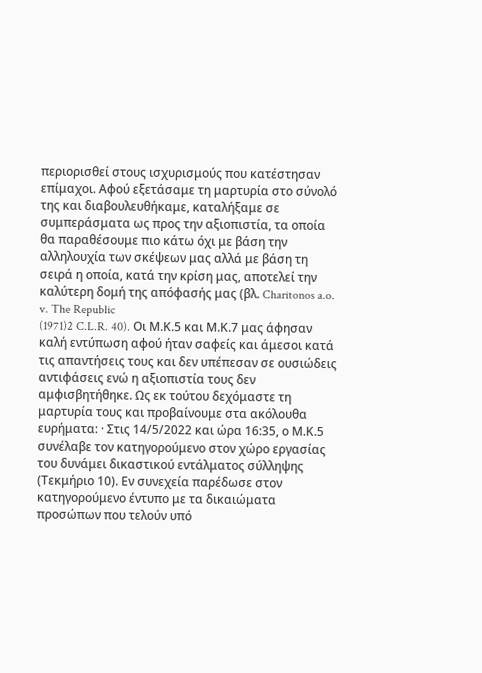περιορισθεί στους ισχυρισμούς που κατέστησαν επίμαχοι. Αφού εξετάσαμε τη μαρτυρία στο σύνολό της και διαβουλευθήκαμε, καταλήξαμε σε συμπεράσματα ως προς την αξιοπιστία, τα οποία θα παραθέσουμε πιο κάτω όχι με βάση την αλληλουχία των σκέψεων μας αλλά με βάση τη σειρά η οποία, κατά την κρίση μας, αποτελεί την καλύτερη δομή της απόφασής μας (βλ. Charitonos a.o. v. The Republic
(1971)2 C.L.R. 40). Οι Μ.Κ.5 και Μ.Κ.7 μας άφησαν καλή εντύπωση αφού ήταν σαφείς και άμεσοι κατά τις απαντήσεις τους και δεν υπέπεσαν σε ουσιώδεις αντιφάσεις ενώ η αξιοπιστία τους δεν αμφισβητήθηκε. Ως εκ τούτου δεχόμαστε τη μαρτυρία τους και προβαίνουμε στα ακόλουθα ευρήματα: · Στις 14/5/2022 και ώρα 16:35, ο Μ.Κ.5 συνέλαβε τον κατηγορούμενο στον χώρο εργασίας του δυνάμει δικαστικού εντάλματος σύλληψης (Τεκμήριο 10). Εν συνεχεία παρέδωσε στον κατηγορούμενο έντυπο με τα δικαιώματα προσώπων που τελούν υπό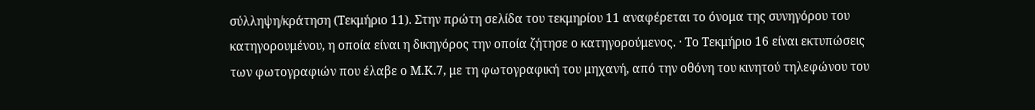σύλληψη/κράτηση (Τεκμήριο 11). Στην πρώτη σελίδα του τεκμηρίου 11 αναφέρεται το όνομα της συνηγόρου του κατηγορουμένου, η οποία είναι η δικηγόρος την οποία ζήτησε ο κατηγορούμενος. · Το Τεκμήριο 16 είναι εκτυπώσεις των φωτογραφιών που έλαβε ο Μ.Κ.7, με τη φωτογραφική του μηχανή, από την οθόνη του κινητού τηλεφώνου του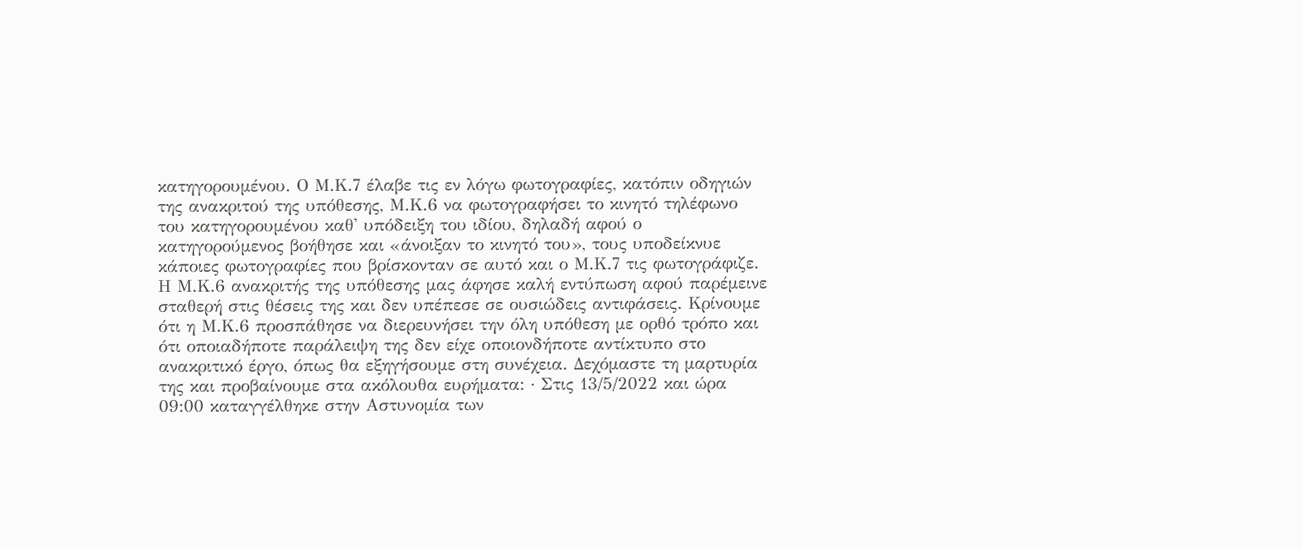κατηγορουμένου. Ο Μ.Κ.7 έλαβε τις εν λόγω φωτογραφίες, κατόπιν οδηγιών της ανακριτού της υπόθεσης, Μ.Κ.6 να φωτογραφήσει το κινητό τηλέφωνο του κατηγορουμένου καθ' υπόδειξη του ιδίου, δηλαδή αφού ο κατηγορούμενος βοήθησε και «άνοιξαν το κινητό του», τους υποδείκνυε κάποιες φωτογραφίες που βρίσκονταν σε αυτό και ο Μ.Κ.7 τις φωτογράφιζε. Η Μ.Κ.6 ανακριτής της υπόθεσης μας άφησε καλή εντύπωση αφού παρέμεινε σταθερή στις θέσεις της και δεν υπέπεσε σε ουσιώδεις αντιφάσεις. Κρίνουμε ότι η Μ.Κ.6 προσπάθησε να διερευνήσει την όλη υπόθεση με ορθό τρόπο και ότι οποιαδήποτε παράλειψη της δεν είχε οποιονδήποτε αντίκτυπο στο ανακριτικό έργο, όπως θα εξηγήσουμε στη συνέχεια. Δεχόμαστε τη μαρτυρία της και προβαίνουμε στα ακόλουθα ευρήματα: · Στις 13/5/2022 και ώρα 09:00 καταγγέλθηκε στην Αστυνομία των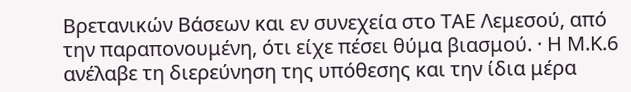Βρετανικών Βάσεων και εν συνεχεία στο ΤΑΕ Λεμεσού, από την παραπονουμένη, ότι είχε πέσει θύμα βιασμού. · Η Μ.Κ.6 ανέλαβε τη διερεύνηση της υπόθεσης και την ίδια μέρα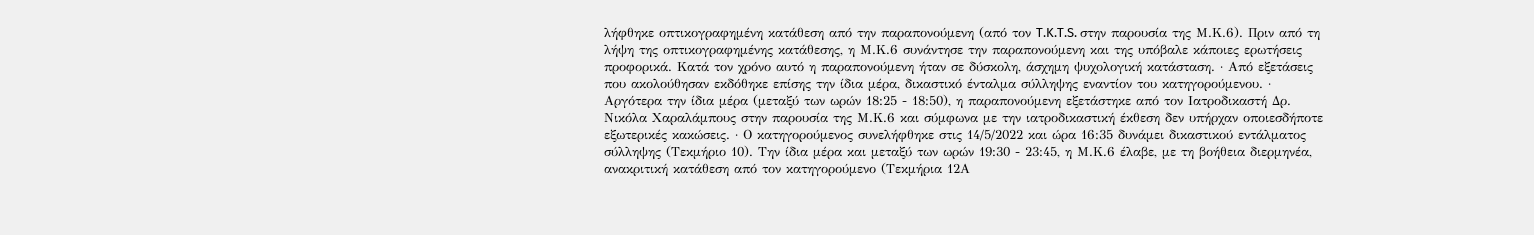λήφθηκε οπτικογραφημένη κατάθεση από την παραπονούμενη (από τον T.K.T.S. στην παρουσία της Μ.Κ.6). Πριν από τη λήψη της οπτικογραφημένης κατάθεσης, η Μ.Κ.6 συνάντησε την παραπονούμενη και της υπόβαλε κάποιες ερωτήσεις προφορικά. Κατά τον χρόνο αυτό η παραπονούμενη ήταν σε δύσκολη, άσχημη ψυχολογική κατάσταση. · Από εξετάσεις που ακολούθησαν εκδόθηκε επίσης την ίδια μέρα, δικαστικό ένταλμα σύλληψης εναντίον του κατηγορούμενου. · Αργότερα την ίδια μέρα (μεταξύ των ωρών 18:25 - 18:50), η παραπονούμενη εξετάστηκε από τον Ιατροδικαστή Δρ. Νικόλα Χαραλάμπους στην παρουσία της Μ.Κ.6 και σύμφωνα με την ιατροδικαστική έκθεση δεν υπήρχαν οποιεσδήποτε εξωτερικές κακώσεις. · Ο κατηγορούμενος συνελήφθηκε στις 14/5/2022 και ώρα 16:35 δυνάμει δικαστικού εντάλματος σύλληψης (Τεκμήριο 10). Την ίδια μέρα και μεταξύ των ωρών 19:30 - 23:45, η Μ.Κ.6 έλαβε, με τη βοήθεια διερμηνέα, ανακριτική κατάθεση από τον κατηγορούμενο (Τεκμήρια 12Α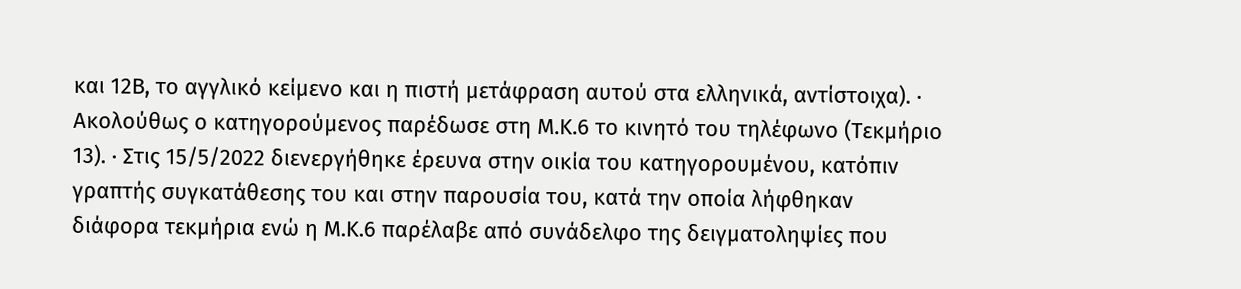και 12Β, το αγγλικό κείμενο και η πιστή μετάφραση αυτού στα ελληνικά, αντίστοιχα). · Ακολούθως ο κατηγορούμενος παρέδωσε στη Μ.Κ.6 το κινητό του τηλέφωνο (Τεκμήριο 13). · Στις 15/5/2022 διενεργήθηκε έρευνα στην οικία του κατηγορουμένου, κατόπιν γραπτής συγκατάθεσης του και στην παρουσία του, κατά την οποία λήφθηκαν διάφορα τεκμήρια ενώ η Μ.Κ.6 παρέλαβε από συνάδελφο της δειγματοληψίες που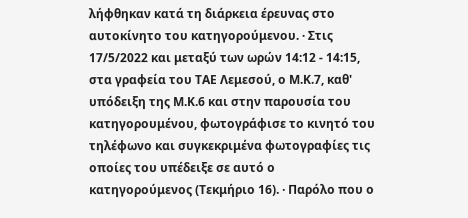λήφθηκαν κατά τη διάρκεια έρευνας στο αυτοκίνητο του κατηγορούμενου. · Στις 17/5/2022 και μεταξύ των ωρών 14:12 - 14:15, στα γραφεία του ΤΑΕ Λεμεσού, ο Μ.Κ.7, καθ' υπόδειξη της Μ.Κ.6 και στην παρουσία του κατηγορουμένου, φωτογράφισε το κινητό του τηλέφωνο και συγκεκριμένα φωτογραφίες τις οποίες του υπέδειξε σε αυτό ο κατηγορούμενος (Τεκμήριο 16). · Παρόλο που ο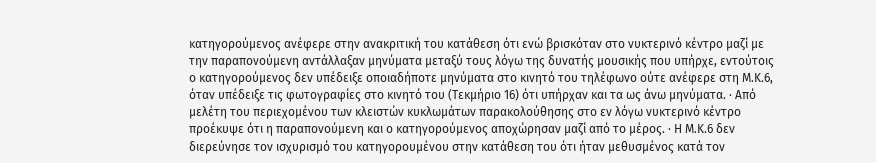κατηγορούμενος ανέφερε στην ανακριτική του κατάθεση ότι ενώ βρισκόταν στο νυκτερινό κέντρο μαζί με την παραπονούμενη αντάλλαξαν μηνύματα μεταξύ τους λόγω της δυνατής μουσικής που υπήρχε, εντούτοις ο κατηγορούμενος δεν υπέδειξε οποιαδήποτε μηνύματα στο κινητό του τηλέφωνο ούτε ανέφερε στη Μ.Κ.6, όταν υπέδειξε τις φωτογραφίες στο κινητό του (Τεκμήριο 16) ότι υπήρχαν και τα ως άνω μηνύματα. · Από μελέτη του περιεχομένου των κλειστών κυκλωμάτων παρακολούθησης στο εν λόγω νυκτερινό κέντρο προέκυψε ότι η παραπονούμενη και ο κατηγορούμενος αποχώρησαν μαζί από το μέρος. · Η Μ.Κ.6 δεν διερεύνησε τον ισχυρισμό του κατηγορουμένου στην κατάθεση του ότι ήταν μεθυσμένος κατά τον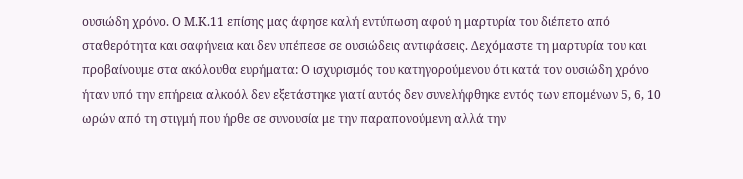ουσιώδη χρόνο. Ο Μ.Κ.11 επίσης μας άφησε καλή εντύπωση αφού η μαρτυρία του διέπετο από σταθερότητα και σαφήνεια και δεν υπέπεσε σε ουσιώδεις αντιφάσεις. Δεχόμαστε τη μαρτυρία του και προβαίνουμε στα ακόλουθα ευρήματα: Ο ισχυρισμός του κατηγορούμενου ότι κατά τον ουσιώδη χρόνο ήταν υπό την επήρεια αλκοόλ δεν εξετάστηκε γιατί αυτός δεν συνελήφθηκε εντός των επομένων 5, 6, 10 ωρών από τη στιγμή που ήρθε σε συνουσία με την παραπονούμενη αλλά την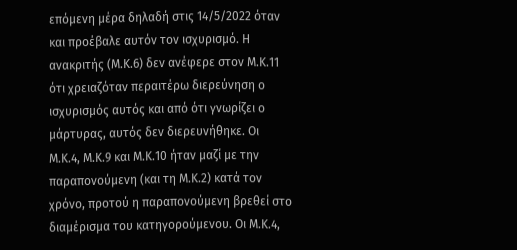επόμενη μέρα δηλαδή στις 14/5/2022 όταν και προέβαλε αυτόν τον ισχυρισμό. Η ανακριτής (Μ.Κ.6) δεν ανέφερε στον Μ.Κ.11 ότι χρειαζόταν περαιτέρω διερεύνηση ο ισχυρισμός αυτός και από ότι γνωρίζει ο μάρτυρας, αυτός δεν διερευνήθηκε. Οι Μ.Κ.4, Μ.Κ.9 και Μ.Κ.10 ήταν μαζί με την παραπονούμενη (και τη Μ.Κ.2) κατά τον χρόνο, προτού η παραπονούμενη βρεθεί στο διαμέρισμα του κατηγορούμενου. Οι Μ.Κ.4,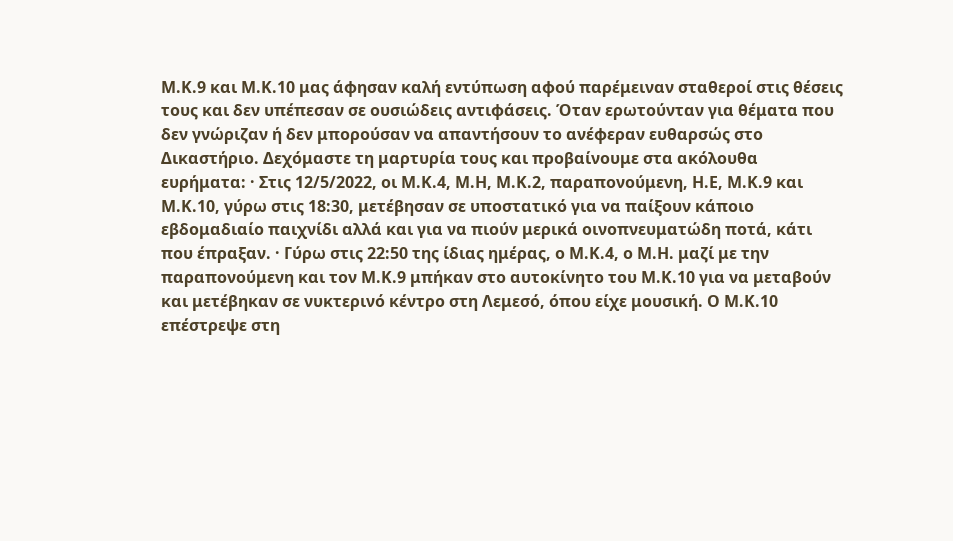Μ.Κ.9 και Μ.Κ.10 μας άφησαν καλή εντύπωση αφού παρέμειναν σταθεροί στις θέσεις τους και δεν υπέπεσαν σε ουσιώδεις αντιφάσεις. Όταν ερωτούνταν για θέματα που δεν γνώριζαν ή δεν μπορούσαν να απαντήσουν το ανέφεραν ευθαρσώς στο Δικαστήριο. Δεχόμαστε τη μαρτυρία τους και προβαίνουμε στα ακόλουθα ευρήματα: · Στις 12/5/2022, οι Μ.Κ.4, Μ.Η, Μ.Κ.2, παραπονούμενη, Η.Ε, Μ.Κ.9 και Μ.Κ.10, γύρω στις 18:30, μετέβησαν σε υποστατικό για να παίξουν κάποιο εβδομαδιαίο παιχνίδι αλλά και για να πιούν μερικά οινοπνευματώδη ποτά, κάτι που έπραξαν. · Γύρω στις 22:50 της ίδιας ημέρας, ο Μ.Κ.4, ο Μ.Η. μαζί με την παραπονούμενη και τον Μ.Κ.9 μπήκαν στο αυτοκίνητο του Μ.Κ.10 για να μεταβούν και μετέβηκαν σε νυκτερινό κέντρο στη Λεμεσό, όπου είχε μουσική. Ο Μ.Κ.10 επέστρεψε στη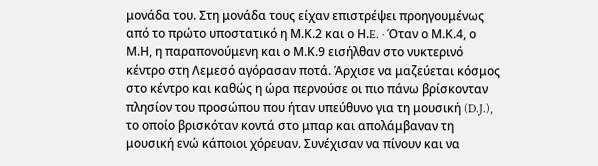μονάδα του. Στη μονάδα τους είχαν επιστρέψει προηγουμένως από το πρώτο υποστατικό η Μ.Κ.2 και ο Η.E. · Όταν ο Μ.Κ.4, ο Μ.Η, η παραπονούμενη και ο Μ.Κ.9 εισήλθαν στο νυκτερινό κέντρο στη Λεμεσό αγόρασαν ποτά. Άρχισε να μαζεύεται κόσμος στο κέντρο και καθώς η ώρα περνούσε οι πιο πάνω βρίσκονταν πλησίον του προσώπου που ήταν υπεύθυνο για τη μουσική (D.J.), το οποίο βρισκόταν κοντά στο μπαρ και απολάμβαναν τη μουσική ενώ κάποιοι χόρευαν. Συνέχισαν να πίνουν και να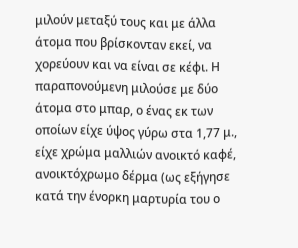μιλούν μεταξύ τους και με άλλα άτομα που βρίσκονταν εκεί, να χορεύουν και να είναι σε κέφι. Η παραπονούμενη μιλούσε με δύο άτομα στο μπαρ, ο ένας εκ των οποίων είχε ύψος γύρω στα 1,77 μ., είχε χρώμα μαλλιών ανοικτό καφέ, ανοικτόχρωμο δέρμα (ως εξήγησε κατά την ένορκη μαρτυρία του ο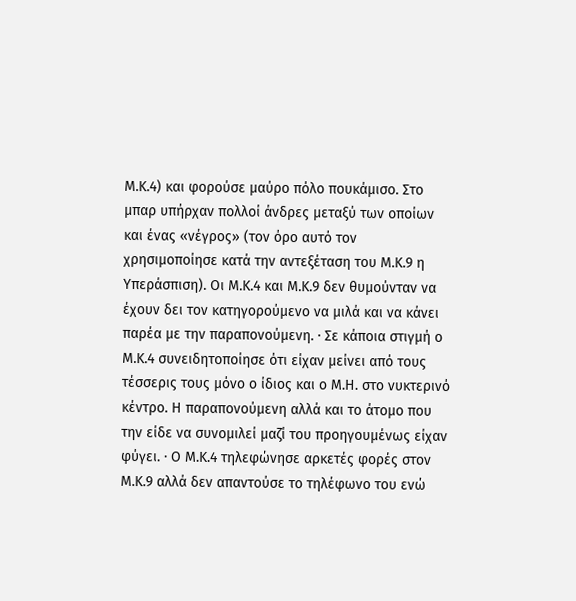Μ.Κ.4) και φορούσε μαύρο πόλο πουκάμισο. Στο μπαρ υπήρχαν πολλοί άνδρες μεταξύ των οποίων και ένας «νέγρος» (τον όρο αυτό τον χρησιμοποίησε κατά την αντεξέταση του Μ.Κ.9 η Υπεράσπιση). Οι Μ.Κ.4 και Μ.Κ.9 δεν θυμούνταν να έχουν δει τον κατηγορούμενο να μιλά και να κάνει παρέα με την παραπονούμενη. · Σε κάποια στιγμή ο Μ.Κ.4 συνειδητοποίησε ότι είχαν μείνει από τους τέσσερις τους μόνο ο ίδιος και ο Μ.Η. στο νυκτερινό κέντρο. Η παραπονούμενη αλλά και το άτομο που την είδε να συνομιλεί μαζί του προηγουμένως είχαν φύγει. · Ο Μ.Κ.4 τηλεφώνησε αρκετές φορές στον Μ.Κ.9 αλλά δεν απαντούσε το τηλέφωνο του ενώ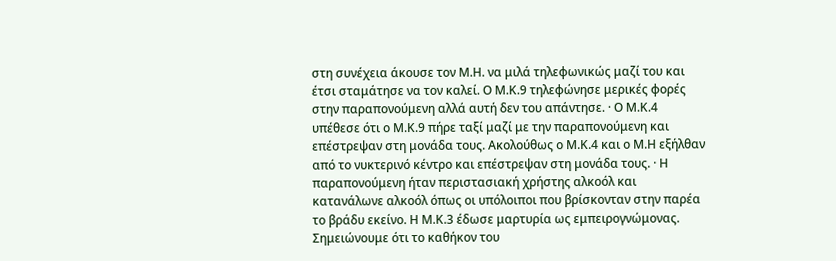στη συνέχεια άκουσε τον Μ.Η. να μιλά τηλεφωνικώς μαζί του και έτσι σταμάτησε να τον καλεί. Ο Μ.Κ.9 τηλεφώνησε μερικές φορές στην παραπονούμενη αλλά αυτή δεν του απάντησε. · Ο Μ.Κ.4 υπέθεσε ότι ο Μ.Κ.9 πήρε ταξί μαζί με την παραπονούμενη και επέστρεψαν στη μονάδα τους. Ακολούθως ο Μ.Κ.4 και ο Μ.Η εξήλθαν από το νυκτερινό κέντρο και επέστρεψαν στη μονάδα τους. · Η παραπονούμενη ήταν περιστασιακή χρήστης αλκοόλ και κατανάλωνε αλκοόλ όπως οι υπόλοιποι που βρίσκονταν στην παρέα το βράδυ εκείνο. Η Μ.Κ.3 έδωσε μαρτυρία ως εμπειρογνώμονας. Σημειώνουμε ότι το καθήκον του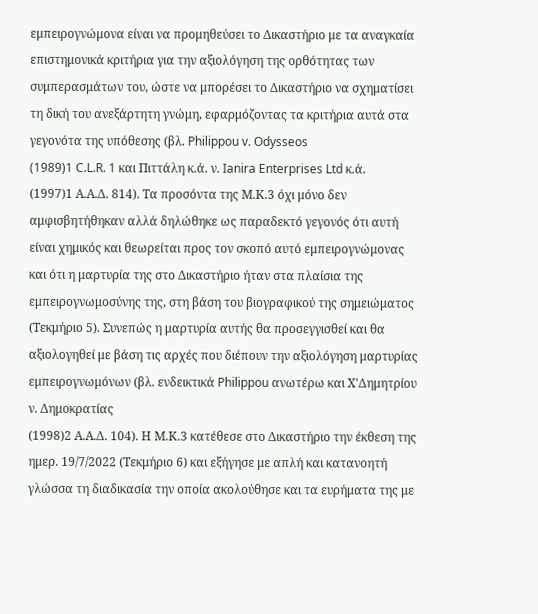εμπειρογνώμονα είναι να προμηθεύσει το Δικαστήριο με τα αναγκαία επιστημονικά κριτήρια για την αξιολόγηση της ορθότητας των συμπερασμάτων του, ώστε να μπορέσει το Δικαστήριο να σχηματίσει τη δική του ανεξάρτητη γνώμη, εφαρμόζοντας τα κριτήρια αυτά στα γεγονότα της υπόθεσης (βλ. Philippou v. Odysseos
(1989)1 C.L.R. 1 και Πιττάλη κ.ά. ν. Ianira Enterprises Ltd κ.ά.
(1997)1 Α.Α.Δ. 814). Τα προσόντα της Μ.Κ.3 όχι μόνο δεν αμφισβητήθηκαν αλλά δηλώθηκε ως παραδεκτό γεγονός ότι αυτή είναι χημικός και θεωρείται προς τον σκοπό αυτό εμπειρογνώμονας και ότι η μαρτυρία της στο Δικαστήριο ήταν στα πλαίσια της εμπειρογνωμοσύνης της, στη βάση του βιογραφικού της σημειώματος (Τεκμήριο 5). Συνεπώς η μαρτυρία αυτής θα προσεγγισθεί και θα αξιολογηθεί με βάση τις αρχές που διέπουν την αξιολόγηση μαρτυρίας εμπειρογνωμόνων (βλ. ενδεικτικά Philippou ανωτέρω και Χ'Δημητρίου ν. Δημοκρατίας
(1998)2 Α.Α.Δ. 104). Η Μ.Κ.3 κατέθεσε στο Δικαστήριο την έκθεση της ημερ. 19/7/2022 (Τεκμήριο 6) και εξήγησε με απλή και κατανοητή γλώσσα τη διαδικασία την οποία ακολούθησε και τα ευρήματα της με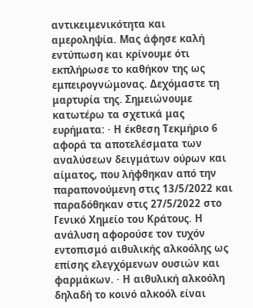αντικειμενικότητα και αμεροληψία. Μας άφησε καλή εντύπωση και κρίνουμε ότι εκπλήρωσε το καθήκον της ως εμπειρογνώμονας. Δεχόμαστε τη μαρτυρία της. Σημειώνουμε κατωτέρω τα σχετικά μας ευρήματα: · Η έκθεση Τεκμήριο 6 αφορά τα αποτελέσματα των αναλύσεων δειγμάτων ούρων και αίματος, που λήφθηκαν από την παραπονούμενη στις 13/5/2022 και παραδόθηκαν στις 27/5/2022 στο Γενικό Χημείο του Κράτους. Η ανάλυση αφορούσε τον τυχόν εντοπισμό αιθυλικής αλκοόλης ως επίσης ελεγχόμενων ουσιών και φαρμάκων. · Η αιθυλική αλκοόλη δηλαδή το κοινό αλκοόλ είναι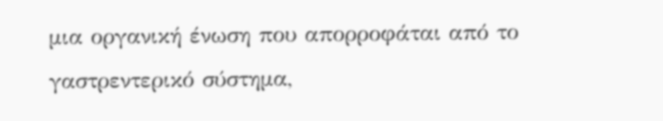μια οργανική ένωση που απορροφάται από το γαστρεντερικό σύστημα,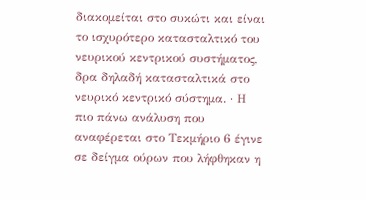διακομείται στο συκώτι και είναι το ισχυρότερο κατασταλτικό του νευρικού κεντρικού συστήματος, δρα δηλαδή κατασταλτικά στο νευρικό κεντρικό σύστημα. · Η πιο πάνω ανάλυση που αναφέρεται στο Τεκμήριο 6 έγινε σε δείγμα ούρων που λήφθηκαν η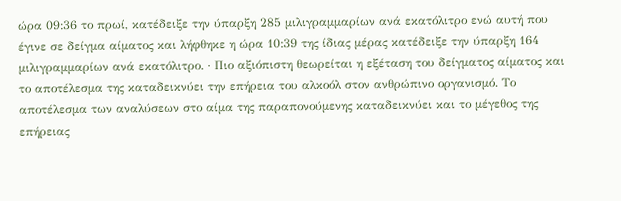ώρα 09:36 το πρωί, κατέδειξε την ύπαρξη 285 μιλιγραμμαρίων ανά εκατόλιτρο ενώ αυτή που έγινε σε δείγμα αίματος και λήφθηκε η ώρα 10:39 της ίδιας μέρας κατέδειξε την ύπαρξη 164 μιλιγραμμαρίων ανά εκατόλιτρο. · Πιο αξιόπιστη θεωρείται η εξέταση του δείγματος αίματος και το αποτέλεσμα της καταδεικνύει την επήρεια του αλκοόλ στον ανθρώπινο οργανισμό. Το αποτέλεσμα των αναλύσεων στο αίμα της παραπονούμενης καταδεικνύει και το μέγεθος της επήρειας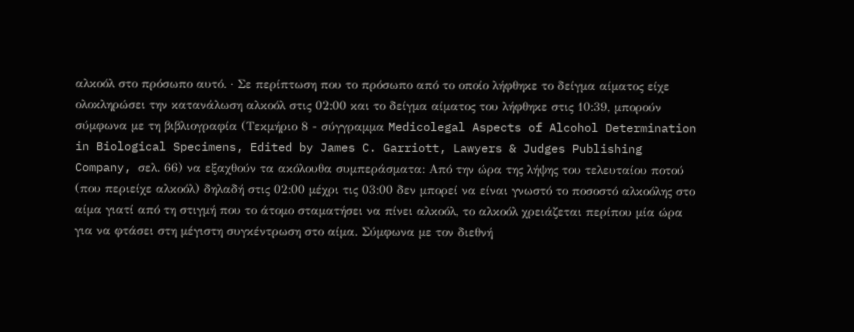αλκοόλ στο πρόσωπο αυτό. · Σε περίπτωση που το πρόσωπο από το οποίο λήφθηκε το δείγμα αίματος είχε ολοκληρώσει την κατανάλωση αλκοόλ στις 02:00 και το δείγμα αίματος του λήφθηκε στις 10:39, μπορούν σύμφωνα με τη βιβλιογραφία (Τεκμήριο 8 - σύγγραμμα Medicolegal Aspects of Alcohol Determination in Biological Specimens, Edited by James C. Garriott, Lawyers & Judges Publishing Company, σελ. 66) να εξαχθούν τα ακόλουθα συμπεράσματα: Από την ώρα της λήψης του τελευταίου ποτού (που περιείχε αλκοόλ) δηλαδή στις 02:00 μέχρι τις 03:00 δεν μπορεί να είναι γνωστό το ποσοστό αλκοόλης στο αίμα γιατί από τη στιγμή που το άτομο σταματήσει να πίνει αλκοόλ, το αλκοόλ χρειάζεται περίπου μία ώρα για να φτάσει στη μέγιστη συγκέντρωση στο αίμα. Σύμφωνα με τον διεθνή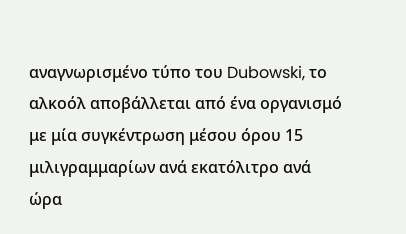αναγνωρισμένο τύπο του Dubowski, το αλκοόλ αποβάλλεται από ένα οργανισμό με μία συγκέντρωση μέσου όρου 15 μιλιγραμμαρίων ανά εκατόλιτρο ανά ώρα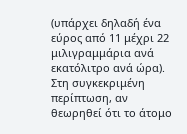(υπάρχει δηλαδή ένα εύρος από 11 μέχρι 22 μιλιγραμμάρια ανά εκατόλιτρο ανά ώρα). Στη συγκεκριμένη περίπτωση, αν θεωρηθεί ότι το άτομο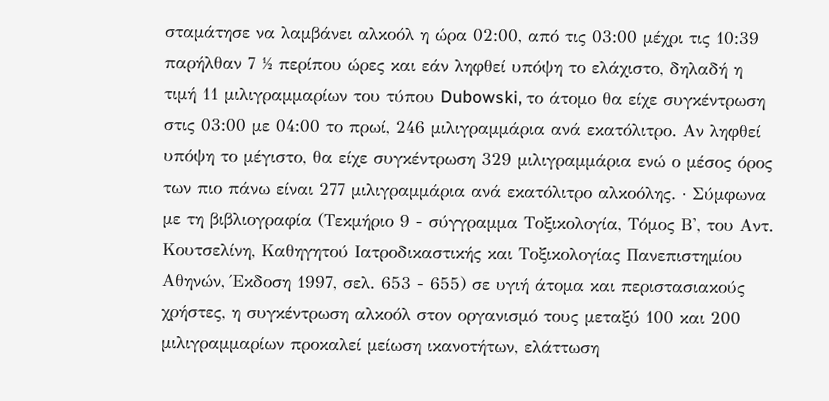σταμάτησε να λαμβάνει αλκοόλ η ώρα 02:00, από τις 03:00 μέχρι τις 10:39 παρήλθαν 7 ½ περίπου ώρες και εάν ληφθεί υπόψη το ελάχιστο, δηλαδή η τιμή 11 μιλιγραμμαρίων του τύπου Dubowski, το άτομο θα είχε συγκέντρωση στις 03:00 με 04:00 το πρωί, 246 μιλιγραμμάρια ανά εκατόλιτρο. Αν ληφθεί υπόψη το μέγιστο, θα είχε συγκέντρωση 329 μιλιγραμμάρια ενώ ο μέσος όρος των πιο πάνω είναι 277 μιλιγραμμάρια ανά εκατόλιτρο αλκοόλης. · Σύμφωνα με τη βιβλιογραφία (Τεκμήριο 9 - σύγγραμμα Τοξικολογία, Τόμος Β', του Αντ. Κουτσελίνη, Καθηγητού Ιατροδικαστικής και Τοξικολογίας Πανεπιστημίου Αθηνών, Έκδοση 1997, σελ. 653 - 655) σε υγιή άτομα και περιστασιακούς χρήστες, η συγκέντρωση αλκοόλ στον οργανισμό τους μεταξύ 100 και 200 μιλιγραμμαρίων προκαλεί μείωση ικανοτήτων, ελάττωση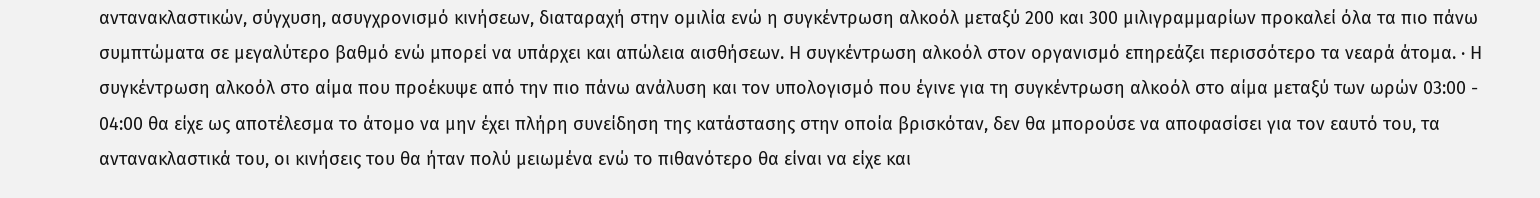αντανακλαστικών, σύγχυση, ασυγχρονισμό κινήσεων, διαταραχή στην ομιλία ενώ η συγκέντρωση αλκοόλ μεταξύ 200 και 300 μιλιγραμμαρίων προκαλεί όλα τα πιο πάνω συμπτώματα σε μεγαλύτερο βαθμό ενώ μπορεί να υπάρχει και απώλεια αισθήσεων. Η συγκέντρωση αλκοόλ στον οργανισμό επηρεάζει περισσότερο τα νεαρά άτομα. · Η συγκέντρωση αλκοόλ στο αίμα που προέκυψε από την πιο πάνω ανάλυση και τον υπολογισμό που έγινε για τη συγκέντρωση αλκοόλ στο αίμα μεταξύ των ωρών 03:00 - 04:00 θα είχε ως αποτέλεσμα το άτομο να μην έχει πλήρη συνείδηση της κατάστασης στην οποία βρισκόταν, δεν θα μπορούσε να αποφασίσει για τον εαυτό του, τα αντανακλαστικά του, οι κινήσεις του θα ήταν πολύ μειωμένα ενώ το πιθανότερο θα είναι να είχε και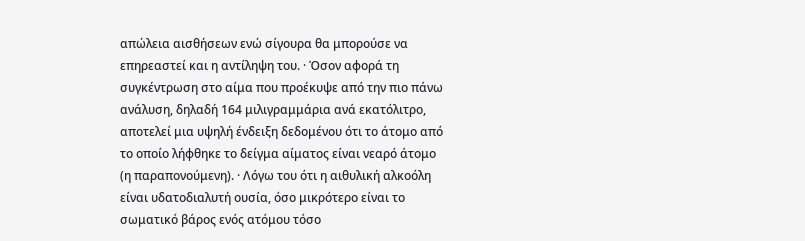απώλεια αισθήσεων ενώ σίγουρα θα μπορούσε να επηρεαστεί και η αντίληψη του. · Όσον αφορά τη συγκέντρωση στο αίμα που προέκυψε από την πιο πάνω ανάλυση, δηλαδή 164 μιλιγραμμάρια ανά εκατόλιτρο, αποτελεί μια υψηλή ένδειξη δεδομένου ότι το άτομο από το οποίο λήφθηκε το δείγμα αίματος είναι νεαρό άτομο (η παραπονούμενη). · Λόγω του ότι η αιθυλική αλκοόλη είναι υδατοδιαλυτή ουσία, όσο μικρότερο είναι το σωματικό βάρος ενός ατόμου τόσο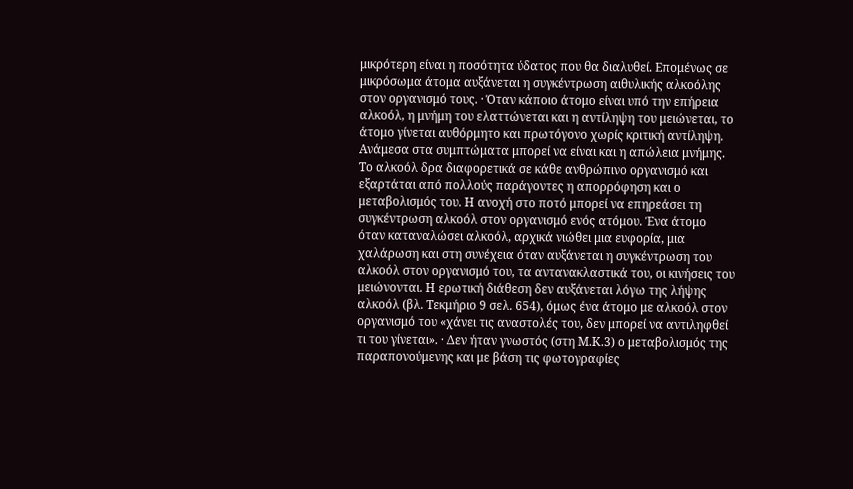μικρότερη είναι η ποσότητα ύδατος που θα διαλυθεί. Επομένως σε μικρόσωμα άτομα αυξάνεται η συγκέντρωση αιθυλικής αλκοόλης στον οργανισμό τους. · Όταν κάποιο άτομο είναι υπό την επήρεια αλκοόλ, η μνήμη του ελαττώνεται και η αντίληψη του μειώνεται, το άτομο γίνεται αυθόρμητο και πρωτόγονο χωρίς κριτική αντίληψη. Ανάμεσα στα συμπτώματα μπορεί να είναι και η απώλεια μνήμης. Το αλκοόλ δρα διαφορετικά σε κάθε ανθρώπινο οργανισμό και εξαρτάται από πολλούς παράγοντες η απορρόφηση και ο μεταβολισμός του. Η ανοχή στο ποτό μπορεί να επηρεάσει τη συγκέντρωση αλκοόλ στον οργανισμό ενός ατόμου. Ένα άτομο όταν καταναλώσει αλκοόλ, αρχικά νιώθει μια ευφορία, μια χαλάρωση και στη συνέχεια όταν αυξάνεται η συγκέντρωση του αλκοόλ στον οργανισμό του, τα αντανακλαστικά του, οι κινήσεις του μειώνονται. Η ερωτική διάθεση δεν αυξάνεται λόγω της λήψης αλκοόλ (βλ. Τεκμήριο 9 σελ. 654), όμως ένα άτομο με αλκοόλ στον οργανισμό του «χάνει τις αναστολές του, δεν μπορεί να αντιληφθεί τι του γίνεται». · Δεν ήταν γνωστός (στη Μ.Κ.3) ο μεταβολισμός της παραπονούμενης και με βάση τις φωτογραφίες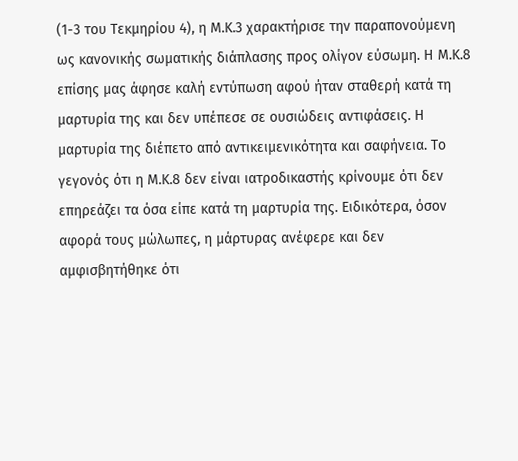(1-3 του Τεκμηρίου 4), η Μ.Κ.3 χαρακτήρισε την παραπονούμενη ως κανονικής σωματικής διάπλασης προς ολίγον εύσωμη. Η Μ.Κ.8 επίσης μας άφησε καλή εντύπωση αφού ήταν σταθερή κατά τη μαρτυρία της και δεν υπέπεσε σε ουσιώδεις αντιφάσεις. Η μαρτυρία της διέπετο από αντικειμενικότητα και σαφήνεια. Το γεγονός ότι η Μ.Κ.8 δεν είναι ιατροδικαστής κρίνουμε ότι δεν επηρεάζει τα όσα είπε κατά τη μαρτυρία της. Ειδικότερα, όσον αφορά τους μώλωπες, η μάρτυρας ανέφερε και δεν αμφισβητήθηκε ότι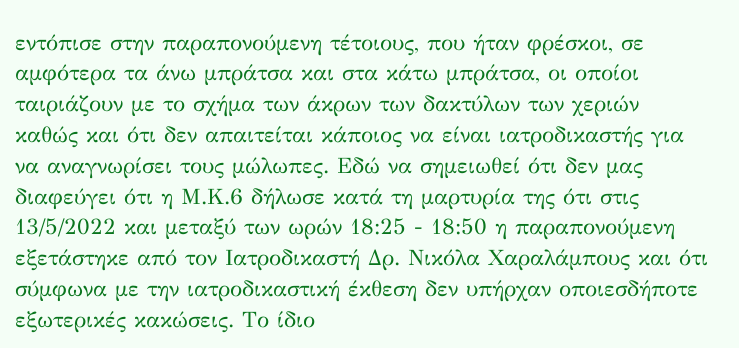εντόπισε στην παραπονούμενη τέτοιους, που ήταν φρέσκοι, σε αμφότερα τα άνω μπράτσα και στα κάτω μπράτσα, οι οποίοι ταιριάζουν με το σχήμα των άκρων των δακτύλων των χεριών καθώς και ότι δεν απαιτείται κάποιος να είναι ιατροδικαστής για να αναγνωρίσει τους μώλωπες. Εδώ να σημειωθεί ότι δεν μας διαφεύγει ότι η Μ.Κ.6 δήλωσε κατά τη μαρτυρία της ότι στις 13/5/2022 και μεταξύ των ωρών 18:25 - 18:50 η παραπονούμενη εξετάστηκε από τον Ιατροδικαστή Δρ. Νικόλα Χαραλάμπους και ότι σύμφωνα με την ιατροδικαστική έκθεση δεν υπήρχαν οποιεσδήποτε εξωτερικές κακώσεις. Το ίδιο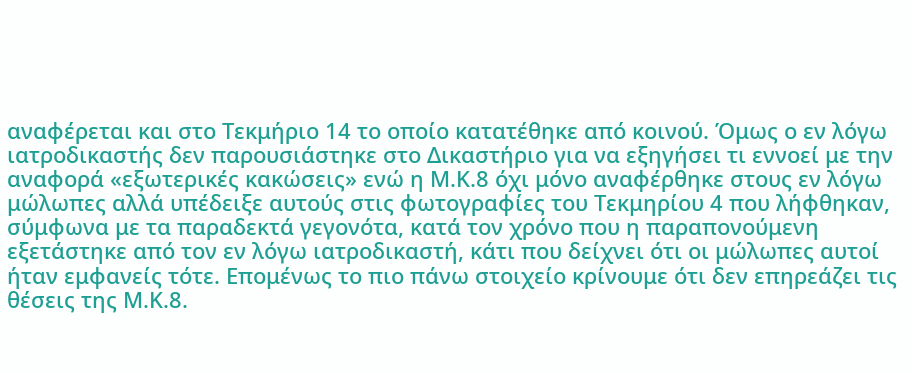αναφέρεται και στο Τεκμήριο 14 το οποίο κατατέθηκε από κοινού. Όμως ο εν λόγω ιατροδικαστής δεν παρουσιάστηκε στο Δικαστήριο για να εξηγήσει τι εννοεί με την αναφορά «εξωτερικές κακώσεις» ενώ η Μ.Κ.8 όχι μόνο αναφέρθηκε στους εν λόγω μώλωπες αλλά υπέδειξε αυτούς στις φωτογραφίες του Τεκμηρίου 4 που λήφθηκαν, σύμφωνα με τα παραδεκτά γεγονότα, κατά τον χρόνο που η παραπονούμενη εξετάστηκε από τον εν λόγω ιατροδικαστή, κάτι που δείχνει ότι οι μώλωπες αυτοί ήταν εμφανείς τότε. Επομένως το πιο πάνω στοιχείο κρίνουμε ότι δεν επηρεάζει τις θέσεις της Μ.Κ.8.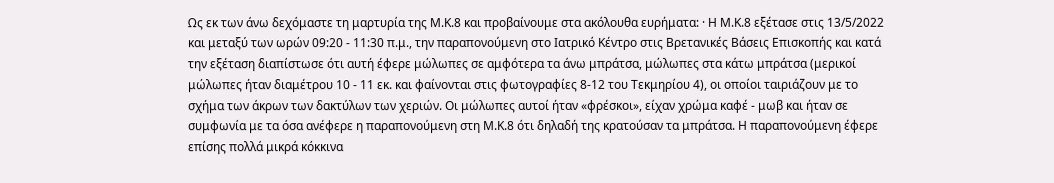Ως εκ των άνω δεχόμαστε τη μαρτυρία της Μ.Κ.8 και προβαίνουμε στα ακόλουθα ευρήματα: · Η Μ.Κ.8 εξέτασε στις 13/5/2022 και μεταξύ των ωρών 09:20 - 11:30 π.μ., την παραπονούμενη στο Ιατρικό Κέντρο στις Βρετανικές Βάσεις Επισκοπής και κατά την εξέταση διαπίστωσε ότι αυτή έφερε μώλωπες σε αμφότερα τα άνω μπράτσα, μώλωπες στα κάτω μπράτσα (μερικοί μώλωπες ήταν διαμέτρου 10 - 11 εκ. και φαίνονται στις φωτογραφίες 8-12 του Τεκμηρίου 4), οι οποίοι ταιριάζουν με το σχήμα των άκρων των δακτύλων των χεριών. Οι μώλωπες αυτοί ήταν «φρέσκοι», είχαν χρώμα καφέ - μωβ και ήταν σε συμφωνία με τα όσα ανέφερε η παραπονούμενη στη Μ.Κ.8 ότι δηλαδή της κρατούσαν τα μπράτσα. Η παραπονούμενη έφερε επίσης πολλά μικρά κόκκινα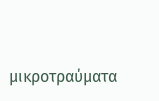μικροτραύματα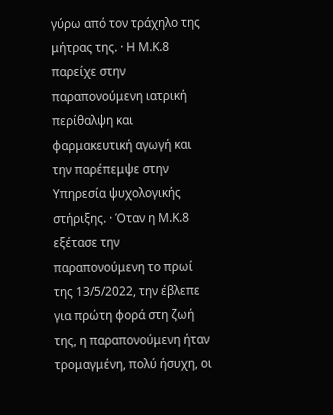γύρω από τον τράχηλο της μήτρας της. · Η Μ.Κ.8 παρείχε στην παραπονούμενη ιατρική περίθαλψη και φαρμακευτική αγωγή και την παρέπεμψε στην Υπηρεσία ψυχολογικής στήριξης. · Όταν η Μ.Κ.8 εξέτασε την παραπονούμενη το πρωί της 13/5/2022, την έβλεπε για πρώτη φορά στη ζωή της, η παραπονούμενη ήταν τρομαγμένη, πολύ ήσυχη, οι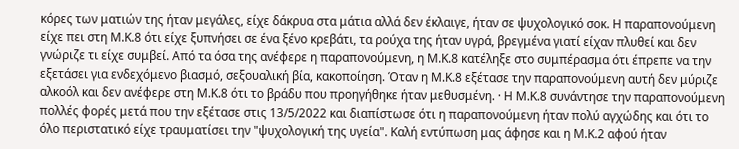κόρες των ματιών της ήταν μεγάλες, είχε δάκρυα στα μάτια αλλά δεν έκλαιγε, ήταν σε ψυχολογικό σοκ. Η παραπονούμενη είχε πει στη Μ.Κ.8 ότι είχε ξυπνήσει σε ένα ξένο κρεβάτι, τα ρούχα της ήταν υγρά, βρεγμένα γιατί είχαν πλυθεί και δεν γνώριζε τι είχε συμβεί. Από τα όσα της ανέφερε η παραπονούμενη, η Μ.Κ.8 κατέληξε στο συμπέρασμα ότι έπρεπε να την εξετάσει για ενδεχόμενο βιασμό, σεξουαλική βία, κακοποίηση. Όταν η Μ.Κ.8 εξέτασε την παραπονούμενη αυτή δεν μύριζε αλκοόλ και δεν ανέφερε στη Μ.Κ.8 ότι το βράδυ που προηγήθηκε ήταν μεθυσμένη. · Η Μ.Κ.8 συνάντησε την παραπονούμενη πολλές φορές μετά που την εξέτασε στις 13/5/2022 και διαπίστωσε ότι η παραπονούμενη ήταν πολύ αγχώδης και ότι το όλο περιστατικό είχε τραυματίσει την "ψυχολογική της υγεία". Καλή εντύπωση μας άφησε και η Μ.Κ.2 αφού ήταν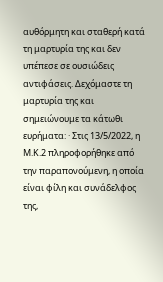αυθόρμητη και σταθερή κατά τη μαρτυρία της και δεν υπέπεσε σε ουσιώδεις αντιφάσεις. Δεχόμαστε τη μαρτυρία της και σημειώνουμε τα κάτωθι ευρήματα: · Στις 13/5/2022, η Μ.Κ.2 πληροφορήθηκε από την παραπονούμενη, η οποία είναι φίλη και συνάδελφος της,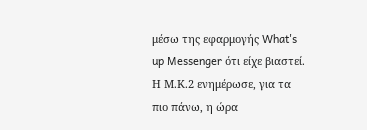μέσω της εφαρμογής What's up Messenger ότι είχε βιαστεί. Η Μ.Κ.2 ενημέρωσε, για τα πιο πάνω, η ώρα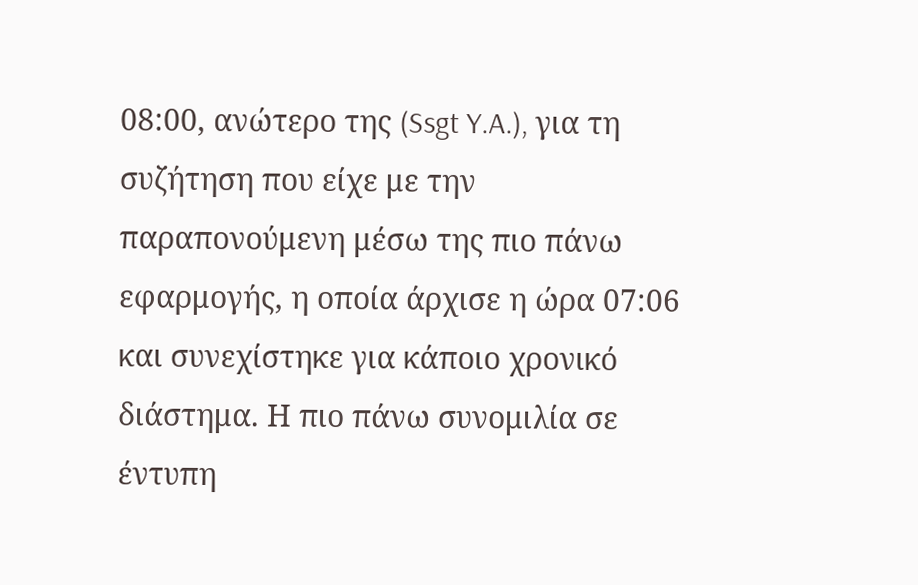08:00, ανώτερο της (Ssgt Y.A.), για τη συζήτηση που είχε με την παραπονούμενη μέσω της πιο πάνω εφαρμογής, η οποία άρχισε η ώρα 07:06 και συνεχίστηκε για κάποιο χρονικό διάστημα. Η πιο πάνω συνομιλία σε έντυπη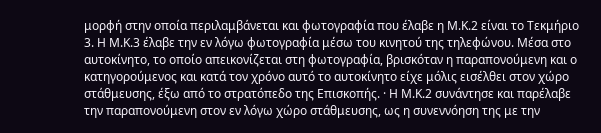μορφή στην οποία περιλαμβάνεται και φωτογραφία που έλαβε η Μ.Κ.2 είναι το Τεκμήριο 3. Η Μ.Κ.3 έλαβε την εν λόγω φωτογραφία μέσω του κινητού της τηλεφώνου. Μέσα στο αυτοκίνητο, το οποίο απεικονίζεται στη φωτογραφία, βρισκόταν η παραπονούμενη και ο κατηγορούμενος και κατά τον χρόνο αυτό το αυτοκίνητο είχε μόλις εισέλθει στον χώρο στάθμευσης, έξω από το στρατόπεδο της Επισκοπής. · Η Μ.Κ.2 συνάντησε και παρέλαβε την παραπονούμενη στον εν λόγω χώρο στάθμευσης, ως η συνεννόηση της με την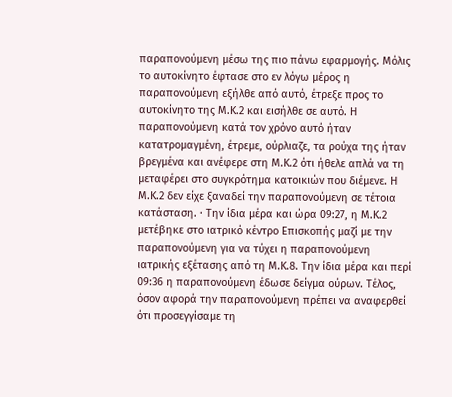παραπονούμενη μέσω της πιο πάνω εφαρμογής. Μόλις το αυτοκίνητο έφτασε στο εν λόγω μέρος η παραπονούμενη εξήλθε από αυτό, έτρεξε προς το αυτοκίνητο της Μ.Κ.2 και εισήλθε σε αυτό. Η παραπονούμενη κατά τον χρόνο αυτό ήταν κατατρομαγμένη, έτρεμε, ούρλιαζε, τα ρούχα της ήταν βρεγμένα και ανέφερε στη Μ.Κ.2 ότι ήθελε απλά να τη μεταφέρει στο συγκρότημα κατοικιών που διέμενε. Η Μ.Κ.2 δεν είχε ξαναδεί την παραπονούμενη σε τέτοια κατάσταση. · Την ίδια μέρα και ώρα 09:27, η Μ.Κ.2 μετέβηκε στο ιατρικό κέντρο Επισκοπής μαζί με την παραπονούμενη για να τύχει η παραπονούμενη ιατρικής εξέτασης από τη Μ.Κ.8. Την ίδια μέρα και περί 09:36 η παραπονούμενη έδωσε δείγμα ούρων. Τέλος, όσον αφορά την παραπονούμενη πρέπει να αναφερθεί ότι προσεγγίσαμε τη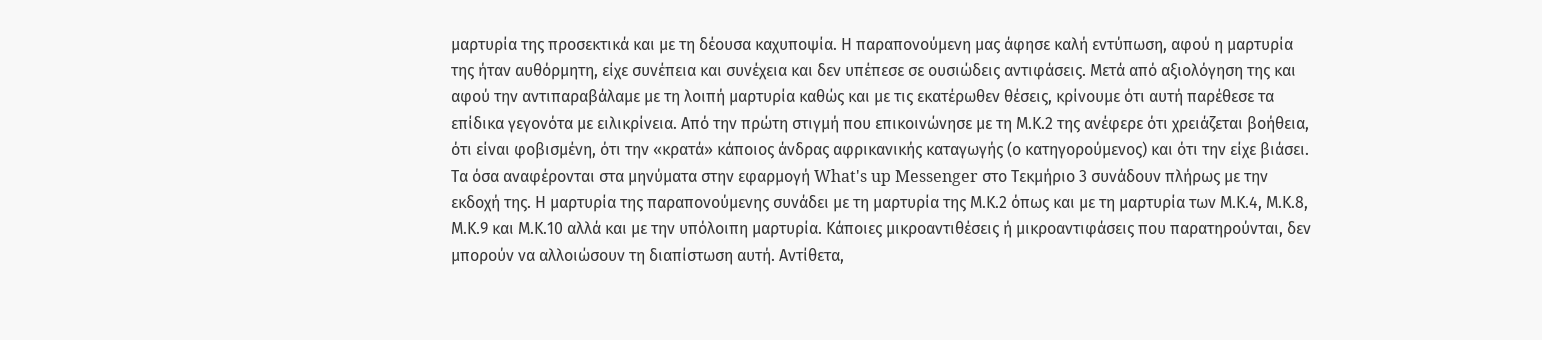μαρτυρία της προσεκτικά και με τη δέουσα καχυποψία. Η παραπονούμενη μας άφησε καλή εντύπωση, αφού η μαρτυρία της ήταν αυθόρμητη, είχε συνέπεια και συνέχεια και δεν υπέπεσε σε ουσιώδεις αντιφάσεις. Μετά από αξιολόγηση της και αφού την αντιπαραβάλαμε με τη λοιπή μαρτυρία καθώς και με τις εκατέρωθεν θέσεις, κρίνουμε ότι αυτή παρέθεσε τα επίδικα γεγονότα με ειλικρίνεια. Από την πρώτη στιγμή που επικοινώνησε με τη Μ.Κ.2 της ανέφερε ότι χρειάζεται βοήθεια, ότι είναι φοβισμένη, ότι την «κρατά» κάποιος άνδρας αφρικανικής καταγωγής (ο κατηγορούμενος) και ότι την είχε βιάσει. Τα όσα αναφέρονται στα μηνύματα στην εφαρμογή What's up Messenger στο Τεκμήριο 3 συνάδουν πλήρως με την εκδοχή της. Η μαρτυρία της παραπονούμενης συνάδει με τη μαρτυρία της Μ.Κ.2 όπως και με τη μαρτυρία των Μ.Κ.4, Μ.Κ.8, Μ.Κ.9 και Μ.Κ.10 αλλά και με την υπόλοιπη μαρτυρία. Κάποιες μικροαντιθέσεις ή μικροαντιφάσεις που παρατηρούνται, δεν μπορούν να αλλοιώσουν τη διαπίστωση αυτή. Αντίθετα,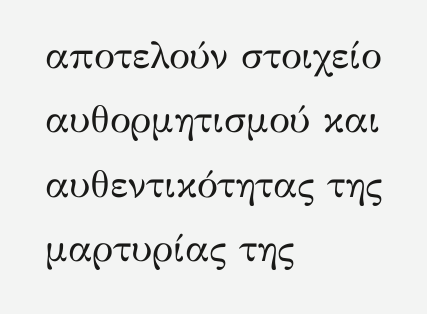αποτελούν στοιχείο αυθορμητισμού και αυθεντικότητας της μαρτυρίας της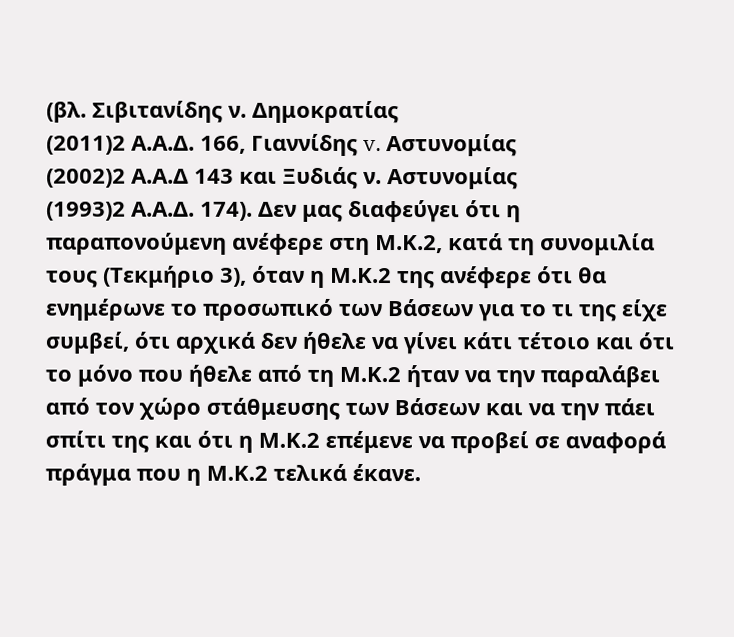(βλ. Σιβιτανίδης ν. Δημοκρατίας
(2011)2 Α.Α.Δ. 166, Γιαννίδης v. Αστυνομίας
(2002)2 Α.Α.Δ 143 και Ξυδιάς ν. Αστυνομίας
(1993)2 Α.Α.Δ. 174). Δεν μας διαφεύγει ότι η παραπονούμενη ανέφερε στη Μ.Κ.2, κατά τη συνομιλία τους (Τεκμήριο 3), όταν η Μ.Κ.2 της ανέφερε ότι θα ενημέρωνε το προσωπικό των Βάσεων για το τι της είχε συμβεί, ότι αρχικά δεν ήθελε να γίνει κάτι τέτοιο και ότι το μόνο που ήθελε από τη Μ.Κ.2 ήταν να την παραλάβει από τον χώρο στάθμευσης των Βάσεων και να την πάει σπίτι της και ότι η Μ.Κ.2 επέμενε να προβεί σε αναφορά πράγμα που η Μ.Κ.2 τελικά έκανε.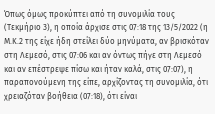Όπως όμως προκύπτει από τη συνομιλία τους (Τεκμήριο 3), η οποία άρχισε στις 07:18 της 13/5/2022 (η Μ.Κ.2 της είχε ήδη στείλει δύο μηνύματα, αν βρισκόταν στη Λεμεσό, στις 07:06 και αν όντως πήγε στη Λεμεσό και αν επέστρεψε πίσω και ήταν καλά, στις 07:07), η παραπονούμενη της είπε, αρχίζοντας τη συνομιλία, ότι χρειαζόταν βοήθεια (07:18), ότι είναι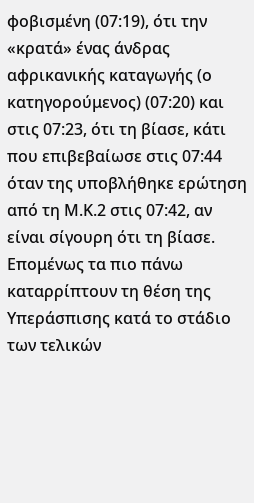φοβισμένη (07:19), ότι την «κρατά» ένας άνδρας αφρικανικής καταγωγής (ο κατηγορούμενος) (07:20) και στις 07:23, ότι τη βίασε, κάτι που επιβεβαίωσε στις 07:44 όταν της υποβλήθηκε ερώτηση από τη Μ.Κ.2 στις 07:42, αν είναι σίγουρη ότι τη βίασε. Επομένως τα πιο πάνω καταρρίπτουν τη θέση της Υπεράσπισης κατά το στάδιο των τελικών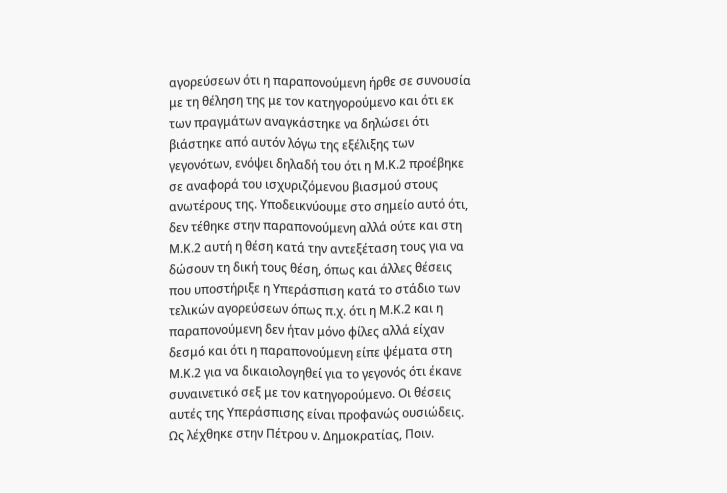αγορεύσεων ότι η παραπονούμενη ήρθε σε συνουσία με τη θέληση της με τον κατηγορούμενο και ότι εκ των πραγμάτων αναγκάστηκε να δηλώσει ότι βιάστηκε από αυτόν λόγω της εξέλιξης των γεγονότων, ενόψει δηλαδή του ότι η Μ.Κ.2 προέβηκε σε αναφορά του ισχυριζόμενου βιασμού στους ανωτέρους της. Υποδεικνύουμε στο σημείο αυτό ότι, δεν τέθηκε στην παραπονούμενη αλλά ούτε και στη Μ.Κ.2 αυτή η θέση κατά την αντεξέταση τους για να δώσουν τη δική τους θέση, όπως και άλλες θέσεις που υποστήριξε η Υπεράσπιση κατά το στάδιο των τελικών αγορεύσεων όπως π.χ. ότι η Μ.Κ.2 και η παραπονούμενη δεν ήταν μόνο φίλες αλλά είχαν δεσμό και ότι η παραπονούμενη είπε ψέματα στη Μ.Κ.2 για να δικαιολογηθεί για το γεγονός ότι έκανε συναινετικό σεξ με τον κατηγορούμενο. Οι θέσεις αυτές της Υπεράσπισης είναι προφανώς ουσιώδεις. Ως λέχθηκε στην Πέτρου ν. Δημοκρατίας, Ποιν.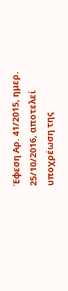Έφεση Αρ. 41/2015, ημερ. 25/10/2016, αποτελεί υποχρέωση της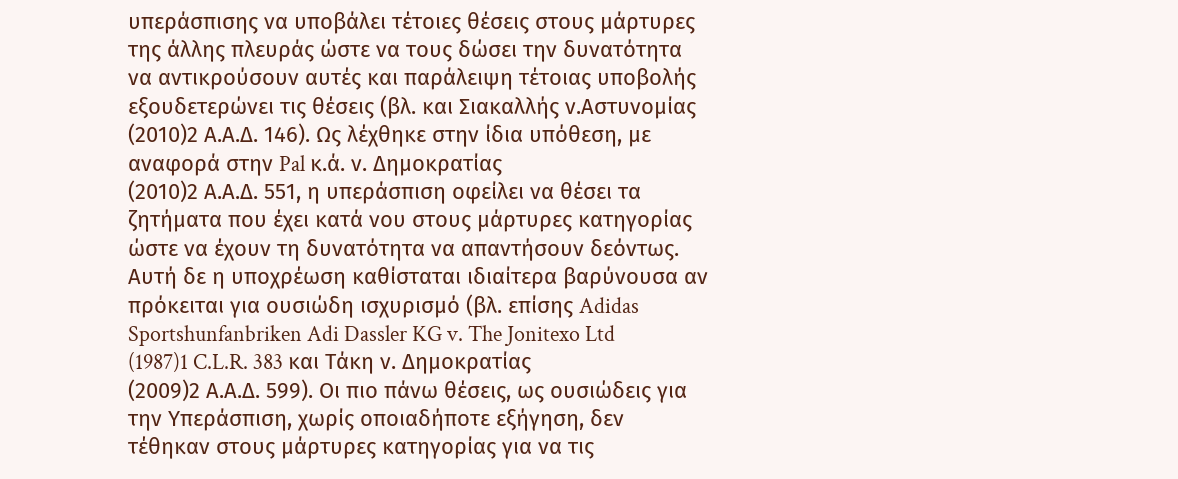υπεράσπισης να υποβάλει τέτοιες θέσεις στους μάρτυρες της άλλης πλευράς ώστε να τους δώσει την δυνατότητα να αντικρούσουν αυτές και παράλειψη τέτοιας υποβολής εξουδετερώνει τις θέσεις (βλ. και Σιακαλλής ν.Αστυνομίας
(2010)2 Α.Α.Δ. 146). Ως λέχθηκε στην ίδια υπόθεση, με αναφορά στην Pal κ.ά. ν. Δημοκρατίας
(2010)2 Α.Α.Δ. 551, η υπεράσπιση οφείλει να θέσει τα ζητήματα που έχει κατά νου στους μάρτυρες κατηγορίας ώστε να έχουν τη δυνατότητα να απαντήσουν δεόντως. Αυτή δε η υποχρέωση καθίσταται ιδιαίτερα βαρύνουσα αν πρόκειται για ουσιώδη ισχυρισμό (βλ. επίσης Adidas Sportshunfanbriken Adi Dassler KG v. The Jonitexo Ltd
(1987)1 C.L.R. 383 και Τάκη ν. Δημοκρατίας
(2009)2 Α.Α.Δ. 599). Οι πιο πάνω θέσεις, ως ουσιώδεις για την Υπεράσπιση, χωρίς οποιαδήποτε εξήγηση, δεν τέθηκαν στους μάρτυρες κατηγορίας για να τις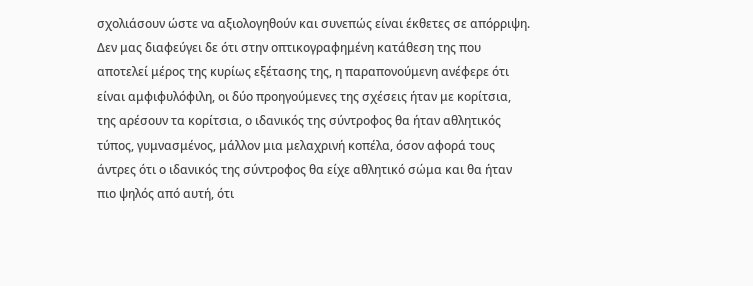σχολιάσουν ώστε να αξιολογηθούν και συνεπώς είναι έκθετες σε απόρριψη. Δεν μας διαφεύγει δε ότι στην οπτικογραφημένη κατάθεση της που αποτελεί μέρος της κυρίως εξέτασης της, η παραπονούμενη ανέφερε ότι είναι αμφιφυλόφιλη, οι δύο προηγούμενες της σχέσεις ήταν με κορίτσια, της αρέσουν τα κορίτσια, ο ιδανικός της σύντροφος θα ήταν αθλητικός τύπος, γυμνασμένος, μάλλον μια μελαχρινή κοπέλα, όσον αφορά τους άντρες ότι ο ιδανικός της σύντροφος θα είχε αθλητικό σώμα και θα ήταν πιο ψηλός από αυτή, ότι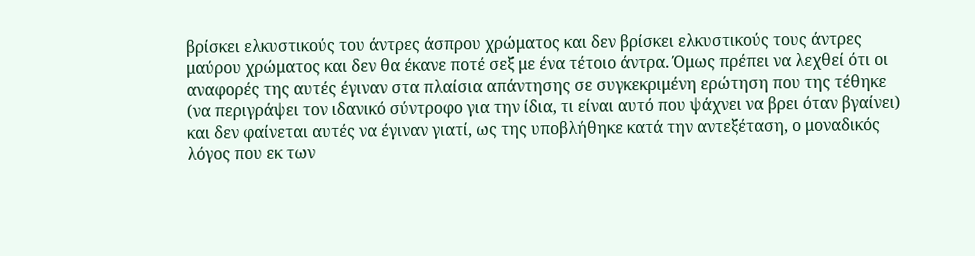βρίσκει ελκυστικούς του άντρες άσπρου χρώματος και δεν βρίσκει ελκυστικούς τους άντρες μαύρου χρώματος και δεν θα έκανε ποτέ σεξ με ένα τέτοιο άντρα. Όμως πρέπει να λεχθεί ότι οι αναφορές της αυτές έγιναν στα πλαίσια απάντησης σε συγκεκριμένη ερώτηση που της τέθηκε (να περιγράψει τον ιδανικό σύντροφο για την ίδια, τι είναι αυτό που ψάχνει να βρει όταν βγαίνει) και δεν φαίνεται αυτές να έγιναν γιατί, ως της υποβλήθηκε κατά την αντεξέταση, ο μοναδικός λόγος που εκ των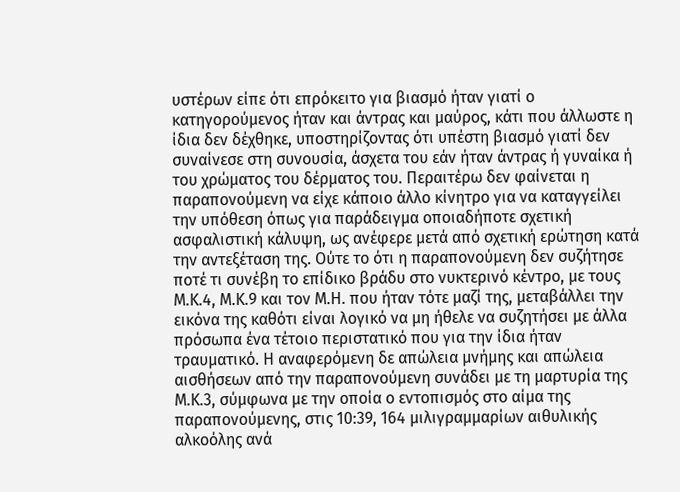υστέρων είπε ότι επρόκειτο για βιασμό ήταν γιατί ο κατηγορούμενος ήταν και άντρας και μαύρος, κάτι που άλλωστε η ίδια δεν δέχθηκε, υποστηρίζοντας ότι υπέστη βιασμό γιατί δεν συναίνεσε στη συνουσία, άσχετα του εάν ήταν άντρας ή γυναίκα ή του χρώματος του δέρματος του. Περαιτέρω δεν φαίνεται η παραπονούμενη να είχε κάποιο άλλο κίνητρο για να καταγγείλει την υπόθεση όπως για παράδειγμα οποιαδήποτε σχετική ασφαλιστική κάλυψη, ως ανέφερε μετά από σχετική ερώτηση κατά την αντεξέταση της. Ούτε το ότι η παραπονούμενη δεν συζήτησε ποτέ τι συνέβη το επίδικο βράδυ στο νυκτερινό κέντρο, με τους Μ.Κ.4, Μ.Κ.9 και τον Μ.Η. που ήταν τότε μαζί της, μεταβάλλει την εικόνα της καθότι είναι λογικό να μη ήθελε να συζητήσει με άλλα πρόσωπα ένα τέτοιο περιστατικό που για την ίδια ήταν τραυματικό. Η αναφερόμενη δε απώλεια μνήμης και απώλεια αισθήσεων από την παραπονούμενη συνάδει με τη μαρτυρία της Μ.Κ.3, σύμφωνα με την οποία ο εντοπισμός στο αίμα της παραπονούμενης, στις 10:39, 164 μιλιγραμμαρίων αιθυλικής αλκοόλης ανά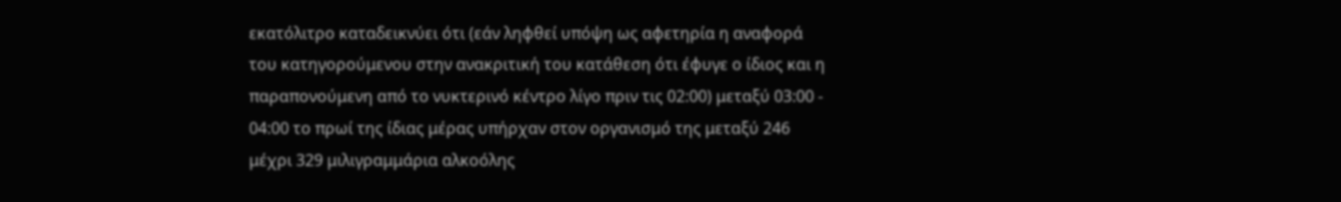εκατόλιτρο καταδεικνύει ότι (εάν ληφθεί υπόψη ως αφετηρία η αναφορά του κατηγορούμενου στην ανακριτική του κατάθεση ότι έφυγε ο ίδιος και η παραπονούμενη από το νυκτερινό κέντρο λίγο πριν τις 02:00) μεταξύ 03:00 - 04:00 το πρωί της ίδιας μέρας υπήρχαν στον οργανισμό της μεταξύ 246 μέχρι 329 μιλιγραμμάρια αλκοόλης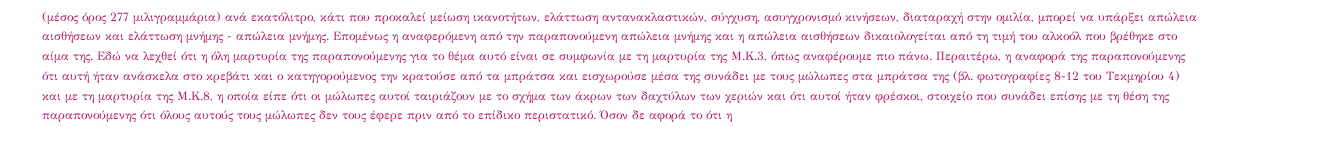(μέσος όρος 277 μιλιγραμμάρια) ανά εκατόλιτρο, κάτι που προκαλεί μείωση ικανοτήτων, ελάττωση αντανακλαστικών, σύγχυση, ασυγχρονισμό κινήσεων, διαταραχή στην ομιλία, μπορεί να υπάρξει απώλεια αισθήσεων και ελάττωση μνήμης - απώλεια μνήμης. Επομένως η αναφερόμενη από την παραπονούμενη απώλεια μνήμης και η απώλεια αισθήσεων δικαιολογείται από τη τιμή του αλκοόλ που βρέθηκε στο αίμα της. Εδώ να λεχθεί ότι η όλη μαρτυρία της παραπονούμενης για το θέμα αυτό είναι σε συμφωνία με τη μαρτυρία της Μ.Κ.3, όπως αναφέρουμε πιο πάνω. Περαιτέρω, η αναφορά της παραπονούμενης ότι αυτή ήταν ανάσκελα στο κρεβάτι και ο κατηγορούμενος την κρατούσε από τα μπράτσα και εισχωρούσε μέσα της συνάδει με τους μώλωπες στα μπράτσα της (βλ. φωτογραφίες 8-12 του Τεκμηρίου 4) και με τη μαρτυρία της Μ.Κ.8, η οποία είπε ότι οι μώλωπες αυτοί ταιριάζουν με το σχήμα των άκρων των δαχτύλων των χεριών και ότι αυτοί ήταν φρέσκοι, στοιχείο που συνάδει επίσης με τη θέση της παραπονούμενης ότι όλους αυτούς τους μώλωπες δεν τους έφερε πριν από το επίδικο περιστατικό. Όσον δε αφορά το ότι η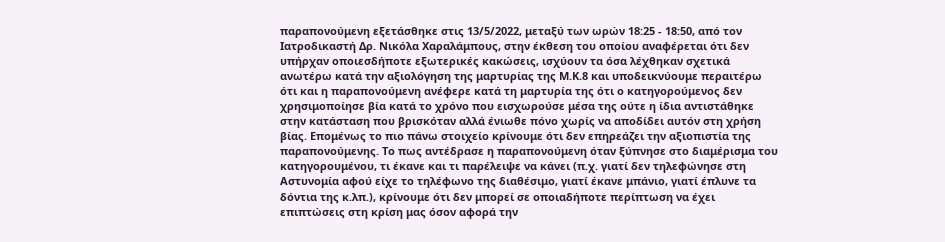παραπονούμενη εξετάσθηκε στις 13/5/2022, μεταξύ των ωρών 18:25 - 18:50, από τον Ιατροδικαστή Δρ. Νικόλα Χαραλάμπους, στην έκθεση του οποίου αναφέρεται ότι δεν υπήρχαν οποιεσδήποτε εξωτερικές κακώσεις, ισχύουν τα όσα λέχθηκαν σχετικά ανωτέρω κατά την αξιολόγηση της μαρτυρίας της Μ.Κ.8 και υποδεικνύουμε περαιτέρω ότι και η παραπονούμενη ανέφερε κατά τη μαρτυρία της ότι ο κατηγορούμενος δεν χρησιμοποίησε βία κατά το χρόνο που εισχωρούσε μέσα της ούτε η ίδια αντιστάθηκε στην κατάσταση που βρισκόταν αλλά ένιωθε πόνο χωρίς να αποδίδει αυτόν στη χρήση βίας. Επομένως το πιο πάνω στοιχείο κρίνουμε ότι δεν επηρεάζει την αξιοπιστία της παραπονούμενης. Το πως αντέδρασε η παραπονούμενη όταν ξύπνησε στο διαμέρισμα του κατηγορουμένου, τι έκανε και τι παρέλειψε να κάνει (π.χ. γιατί δεν τηλεφώνησε στη Αστυνομία αφού είχε το τηλέφωνο της διαθέσιμο, γιατί έκανε μπάνιο, γιατί έπλυνε τα δόντια της κ.λπ.), κρίνουμε ότι δεν μπορεί σε οποιαδήποτε περίπτωση να έχει επιπτώσεις στη κρίση μας όσον αφορά την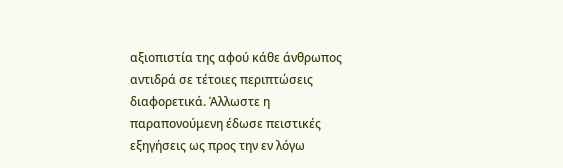αξιοπιστία της αφού κάθε άνθρωπος αντιδρά σε τέτοιες περιπτώσεις διαφορετικά. Άλλωστε η παραπονούμενη έδωσε πειστικές εξηγήσεις ως προς την εν λόγω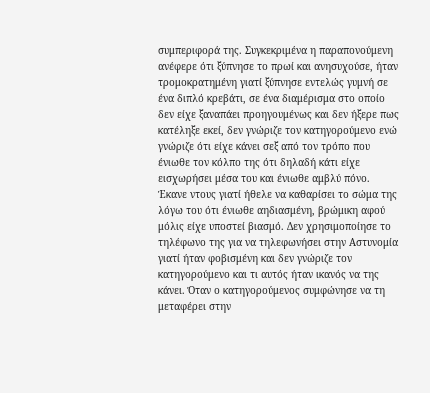συμπεριφορά της. Συγκεκριμένα η παραπονούμενη ανέφερε ότι ξύπνησε το πρωί και ανησυχούσε, ήταν τρομοκρατημένη γιατί ξύπνησε εντελώς γυμνή σε ένα διπλό κρεβάτι, σε ένα διαμέρισμα στο οποίο δεν είχε ξαναπάει προηγουμένως και δεν ήξερε πως κατέληξε εκεί, δεν γνώριζε τον κατηγορούμενο ενώ γνώριζε ότι είχε κάνει σεξ από τον τρόπο που ένιωθε τον κόλπο της ότι δηλαδή κάτι είχε εισχωρήσει μέσα του και ένιωθε αμβλύ πόνο. Έκανε ντους γιατί ήθελε να καθαρίσει το σώμα της λόγω του ότι ένιωθε αηδιασμένη, βρώμικη αφού μόλις είχε υποστεί βιασμό. Δεν χρησιμοποίησε το τηλέφωνο της για να τηλεφωνήσει στην Αστυνομία γιατί ήταν φοβισμένη και δεν γνώριζε τον κατηγορούμενο και τι αυτός ήταν ικανός να της κάνει. Όταν ο κατηγορούμενος συμφώνησε να τη μεταφέρει στην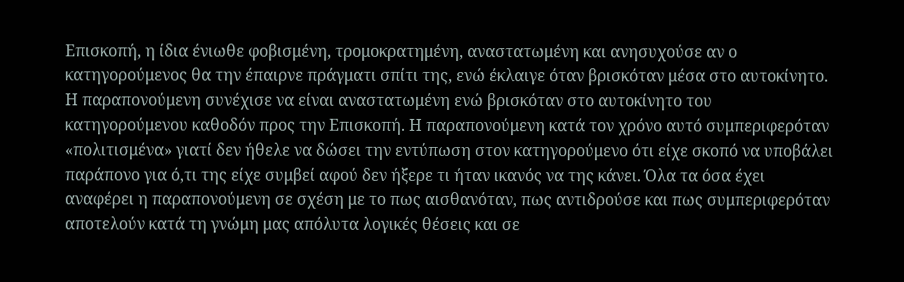Επισκοπή, η ίδια ένιωθε φοβισμένη, τρομοκρατημένη, αναστατωμένη και ανησυχούσε αν ο κατηγορούμενος θα την έπαιρνε πράγματι σπίτι της, ενώ έκλαιγε όταν βρισκόταν μέσα στο αυτοκίνητο. Η παραπονούμενη συνέχισε να είναι αναστατωμένη ενώ βρισκόταν στο αυτοκίνητο του κατηγορούμενου καθοδόν προς την Επισκοπή. Η παραπονούμενη κατά τον χρόνο αυτό συμπεριφερόταν «πολιτισμένα» γιατί δεν ήθελε να δώσει την εντύπωση στον κατηγορούμενο ότι είχε σκοπό να υποβάλει παράπονο για ό,τι της είχε συμβεί αφού δεν ήξερε τι ήταν ικανός να της κάνει. Όλα τα όσα έχει αναφέρει η παραπονούμενη σε σχέση με το πως αισθανόταν, πως αντιδρούσε και πως συμπεριφερόταν αποτελούν κατά τη γνώμη μας απόλυτα λογικές θέσεις και σε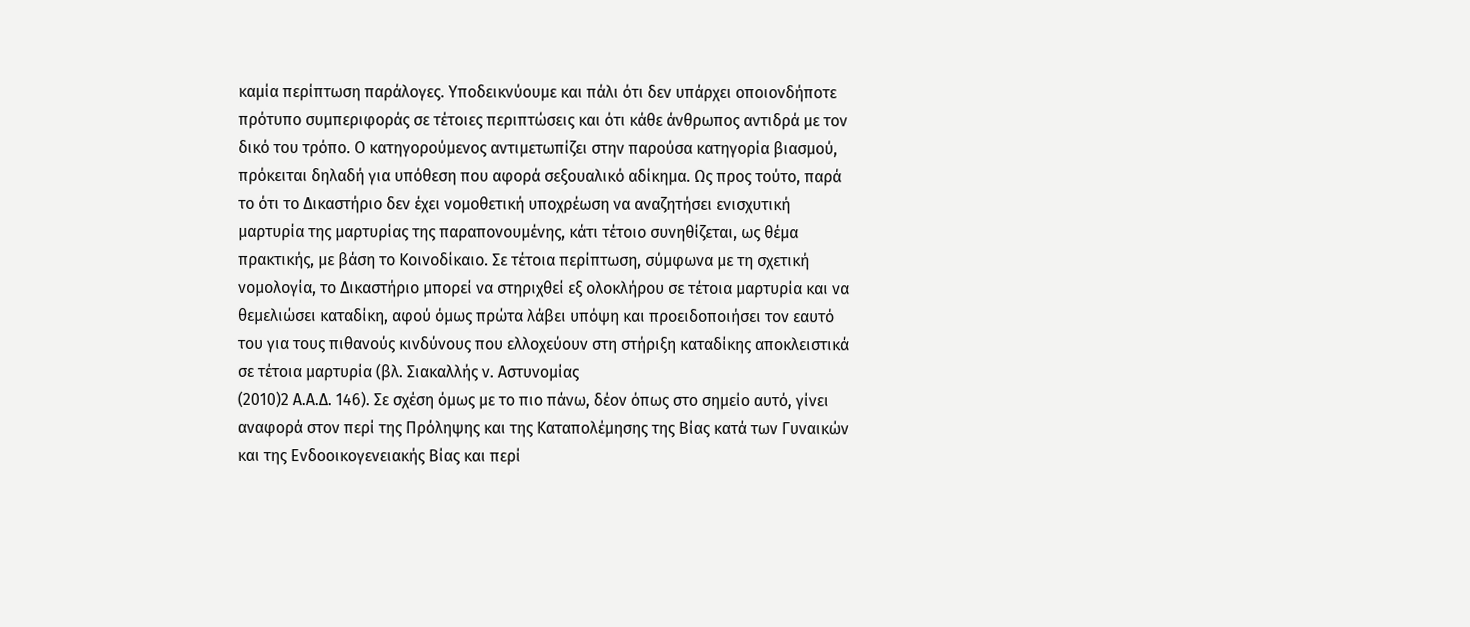καμία περίπτωση παράλογες. Υποδεικνύουμε και πάλι ότι δεν υπάρχει οποιονδήποτε πρότυπο συμπεριφοράς σε τέτοιες περιπτώσεις και ότι κάθε άνθρωπος αντιδρά με τον δικό του τρόπο. Ο κατηγορούμενος αντιμετωπίζει στην παρούσα κατηγορία βιασμού, πρόκειται δηλαδή για υπόθεση που αφορά σεξουαλικό αδίκημα. Ως προς τούτο, παρά το ότι το Δικαστήριο δεν έχει νομοθετική υποχρέωση να αναζητήσει ενισχυτική μαρτυρία της μαρτυρίας της παραπονουμένης, κάτι τέτοιο συνηθίζεται, ως θέμα πρακτικής, με βάση το Κοινοδίκαιο. Σε τέτοια περίπτωση, σύμφωνα με τη σχετική νομολογία, το Δικαστήριο μπορεί να στηριχθεί εξ ολοκλήρου σε τέτοια μαρτυρία και να θεμελιώσει καταδίκη, αφού όμως πρώτα λάβει υπόψη και προειδοποιήσει τον εαυτό του για τους πιθανούς κινδύνους που ελλοχεύουν στη στήριξη καταδίκης αποκλειστικά σε τέτοια μαρτυρία (βλ. Σιακαλλής ν. Αστυνομίας
(2010)2 Α.Α.Δ. 146). Σε σχέση όμως με το πιο πάνω, δέον όπως στο σημείο αυτό, γίνει αναφορά στον περί της Πρόληψης και της Καταπολέμησης της Βίας κατά των Γυναικών και της Ενδοοικογενειακής Βίας και περί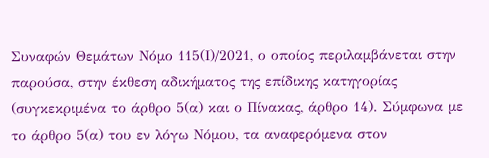Συναφών Θεμάτων Νόμο 115(Ι)/2021, ο οποίος περιλαμβάνεται στην παρούσα, στην έκθεση αδικήματος της επίδικης κατηγορίας (συγκεκριμένα το άρθρο 5(α) και ο Πίνακας, άρθρο 14). Σύμφωνα με το άρθρο 5(α) του εν λόγω Νόμου, τα αναφερόμενα στον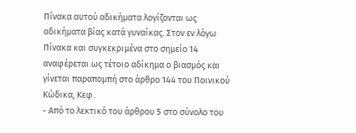Πίνακα αυτού αδικήματα λογίζονται ως αδικήματα βίας κατά γυναίκας. Στον εν λόγω Πίνακα και συγκεκριμένα στο σημείο 14 αναφέρεται ως τέτοιο αδίκημα ο βιασμός και γίνεται παραπομπή στο άρθρο 144 του Ποινικού Κώδικα, Κεφ.
- Από το λεκτικό του άρθρου 5 στο σύνολο του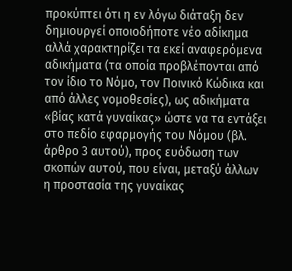προκύπτει ότι η εν λόγω διάταξη δεν δημιουργεί οποιοδήποτε νέο αδίκημα αλλά χαρακτηρίζει τα εκεί αναφερόμενα αδικήματα (τα οποία προβλέπονται από τον ίδιο το Νόμο, τον Ποινικό Κώδικα και από άλλες νομοθεσίες), ως αδικήματα «βίας κατά γυναίκας» ώστε να τα εντάξει στο πεδίο εφαρμογής του Νόμου (βλ. άρθρο 3 αυτού), προς ευόδωση των σκοπών αυτού, που είναι, μεταξύ άλλων η προστασία της γυναίκας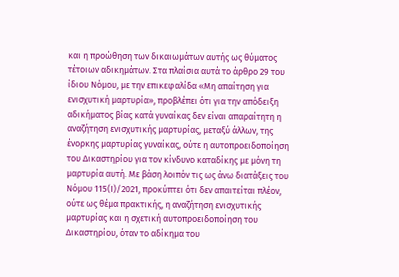και η προώθηση των δικαιωµάτων αυτής ως θύματος τέτοιων αδικημάτων. Στα πλαίσια αυτά το άρθρο 29 του ίδιου Νόμου, με την επικεφαλίδα «Μη απαίτηση για ενισχυτική µαρτυρία», προβλέπει ότι για την απόδειξη αδικήµατος βίας κατά γυναίκας δεν είναι απαραίτητη η αναζήτηση ενισχυτικής µαρτυρίας, μεταξύ άλλων, της ένορκης µαρτυρίας γυναίκας, ούτε η αυτοπροειδοποίηση του Δικαστηρίου για τον κίνδυνο καταδίκης µε µόνη τη μαρτυρία αυτή. Με βάση λοιπόν τις ως άνω διατάξεις του Νόμου 115(Ι)/2021, προκύπτει ότι δεν απαιτείται πλέον, ούτε ως θέμα πρακτικής, η αναζήτηση ενισχυτικής μαρτυρίας και η σχετική αυτοπροειδοποίηση του Δικαστηρίου, όταν το αδίκημα του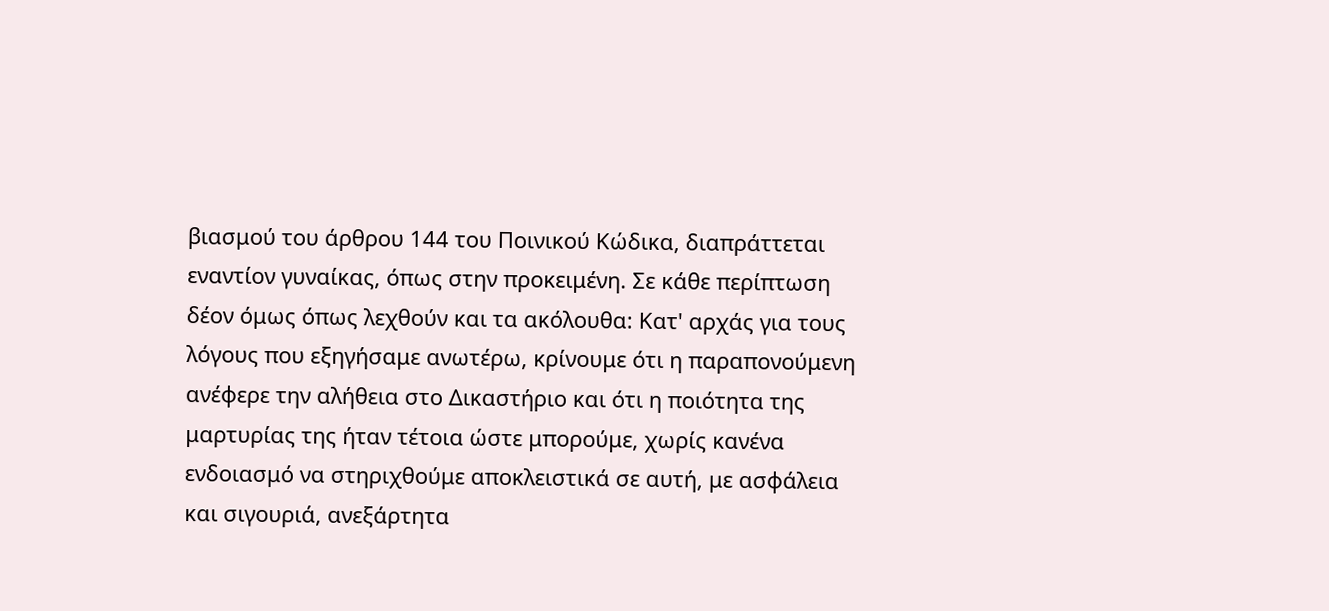βιασμού του άρθρου 144 του Ποινικού Κώδικα, διαπράττεται εναντίον γυναίκας, όπως στην προκειμένη. Σε κάθε περίπτωση δέον όμως όπως λεχθούν και τα ακόλουθα: Κατ' αρχάς για τους λόγους που εξηγήσαμε ανωτέρω, κρίνουμε ότι η παραπονούμενη ανέφερε την αλήθεια στο Δικαστήριο και ότι η ποιότητα της μαρτυρίας της ήταν τέτοια ώστε μπορούμε, χωρίς κανένα ενδοιασμό να στηριχθούμε αποκλειστικά σε αυτή, με ασφάλεια και σιγουριά, ανεξάρτητα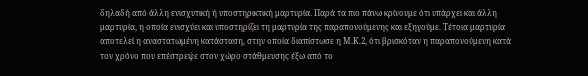δηλαδή από άλλη ενισχυτική ή υποστηρικτική μαρτυρία. Παρά τα πιο πάνω κρίνουμε ότι υπάρχει και άλλη μαρτυρία, η οποία ενισχύει και υποστηρίζει τη μαρτυρία της παραπονούμενης και εξηγούμε. Τέτοια μαρτυρία αποτελεί η αναστατωμένη κατάσταση, στην οποία διαπίστωσε η Μ.Κ.2, ότι βρισκόταν η παραπονούμενη κατά τον χρόνο που επέστρεψε στον χώρο στάθμευσης έξω από το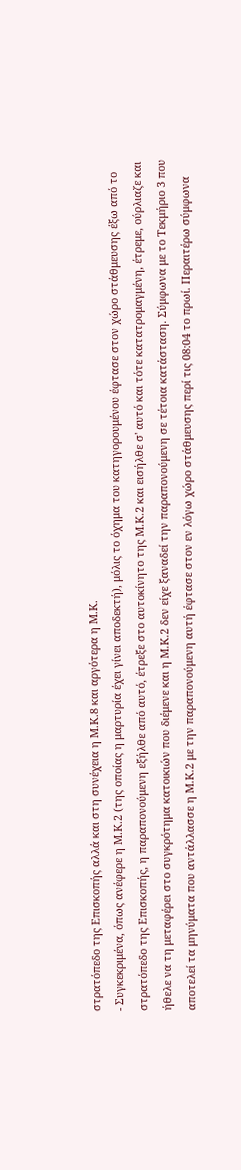στρατόπεδο της Επισκοπής αλλά και στη συνέχεια η Μ.Κ.8 και αργότερα η Μ.Κ.
- Συγκεκριμένα, όπως ανέφερε η Μ.Κ.2 (της οποίας η μαρτυρία έχει γίνει αποδεκτή), μόλις το όχημα του κατηγορουμένου έφτασε στον χώρο στάθμευσης έξω από το στρατόπεδο της Επισκοπής, η παραπονούμενη εξήλθε από αυτό, έτρεξε στο αυτοκίνητο της Μ.Κ.2 και εισήλθε σ' αυτό και τότε κατατρομαγμένη, έτρεμε, ούρλιαζε και ήθελε να τη μεταφέρει στο συγκρότημα κατοικιών που διέμενε και η Μ.Κ.2 δεν είχε ξαναδεί την παραπονούμενη σε τέτοια κατάσταση. Σύμφωνα με το Τεκμήριο 3 που αποτελεί τα μηνύματα που αντάλλασσε η Μ.Κ.2 με την παραπονούμενη αυτή έφτασε στον εν λόγω χώρο στάθμευσης περί τις 08:04 το πρωί. Περαιτέρω σύμφωνα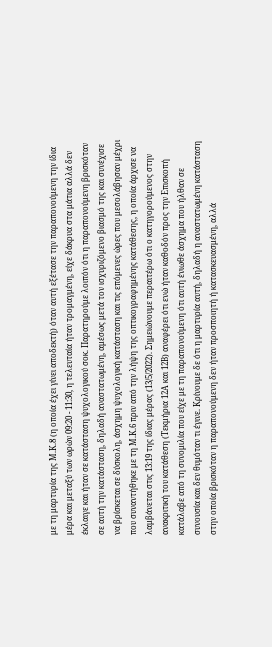με τη μαρτυρία της Μ.Κ.8 (η οποία έχει γίνει αποδεκτή) όταν αυτή εξέτασε την παραπονούμενη την ίδια μέρα και μεταξύ των ωρών 09:20 - 11:30, η τελευταία ήταν τρομαγμένη, είχε δάκρυα στα μάτια αλλά δεν έκλαιγε και ήταν σε κατάσταση ψυχολογικού σοκ. Παρατηρούμε λοιπόν ότι η παραπονούμενη βρισκόταν σε αυτή την κατάσταση, δηλαδή αναστατωμένη, αμέσως μετά τον ισχυριζόμενο βιασμό της και συνέχισε να βρίσκεται σε δύσκολη, άσχημη ψυχολογική κατάσταση και τις επόμενες ώρες που μεσολάβησαν μέχρι που συναντήθηκε με τη Μ.Κ.6 πριν από την λήψη της οπτικογραφημένης κατάθεσης, η οποία άρχισε να λαμβάνεται στις 13:19 της ίδιας μέρας (13/5/2022). Σημειώνουμε περαιτέρω ότι ο κατηγορούμενος στην ανακριτική του κατάθεση (Τεκμήρια 12Α και 12Β) αναφέρει ότι ενώ ήταν καθοδόν προς την Επισκοπή κατάλαβε από τη συνομιλία που είχε με τη παραπονούμενη ότι αυτή ένιωθε άσχημα που ήλθαν σε συνουσία και δεν θυμόταν τι έγινε. Κρίνουμε δε ότι η μαρτυρία αυτή, δηλαδή η αναστατωμένη κατάσταση στην οποία βρισκόταν η παραπονούμενη δεν ήταν προσποιητή ή κατασκευασμένη, αλλά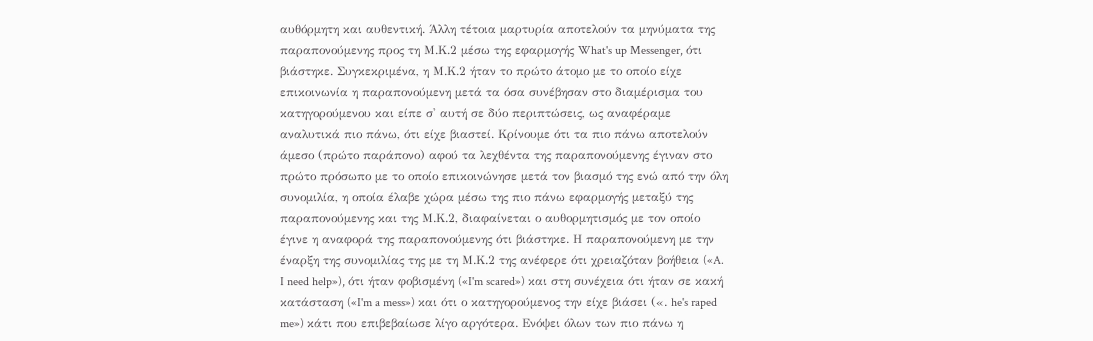αυθόρμητη και αυθεντική. Άλλη τέτοια μαρτυρία αποτελούν τα μηνύματα της παραπονούμενης προς τη Μ.Κ.2 μέσω της εφαρμογής What's up Messenger, ότι βιάστηκε. Συγκεκριμένα, η Μ.Κ.2 ήταν το πρώτο άτομο με το οποίο είχε επικοινωνία η παραπονούμενη μετά τα όσα συνέβησαν στο διαμέρισμα του κατηγορούμενου και είπε σ' αυτή σε δύο περιπτώσεις, ως αναφέραμε αναλυτικά πιο πάνω, ότι είχε βιαστεί. Κρίνουμε ότι τα πιο πάνω αποτελούν άμεσο (πρώτο παράπονο) αφού τα λεχθέντα της παραπονούμενης έγιναν στο πρώτο πρόσωπο με το οποίο επικοινώνησε μετά τον βιασμό της ενώ από την όλη συνομιλία, η οποία έλαβε χώρα μέσω της πιο πάνω εφαρμογής μεταξύ της παραπονούμενης και της Μ.Κ.2, διαφαίνεται ο αυθορμητισμός με τον οποίο έγινε η αναφορά της παραπονούμενης ότι βιάστηκε. Η παραπονούμενη με την έναρξη της συνομιλίας της με τη Μ.Κ.2 της ανέφερε ότι χρειαζόταν βοήθεια («A. I need help»), ότι ήταν φοβισμένη («I'm scared») και στη συνέχεια ότι ήταν σε κακή κατάσταση («I'm a mess») και ότι ο κατηγορούμενος την είχε βιάσει («. he's raped me») κάτι που επιβεβαίωσε λίγο αργότερα. Ενόψει όλων των πιο πάνω η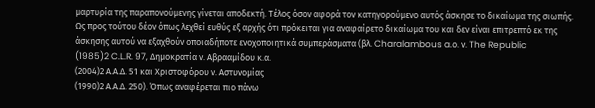μαρτυρία της παραπονούμενης γίνεται αποδεκτή. Τέλος όσον αφορά τον κατηγορούμενο αυτός άσκησε το δικαίωμα της σιωπής. Ως προς τούτου δέον όπως λεχθεί ευθύς εξ αρχής ότι πρόκειται για αναφαίρετο δικαίωμα του και δεν είναι επιτρεπτό εκ της άσκησης αυτού να εξαχθούν οποιαδήποτε ενοχοποιητικά συμπεράσματα (βλ. Charalambous a.ο. ν. The Republic
(1985)2 C.L.R. 97, Δημοκρατία ν. Αβρααμίδου κ.α.
(2004)2 Α.Α.Δ. 51 και Χριστοφόρου ν. Αστυνομίας
(1990)2 Α.Α.Δ. 250). Όπως αναφέρεται πιο πάνω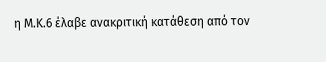η Μ.Κ.6 έλαβε ανακριτική κατάθεση από τον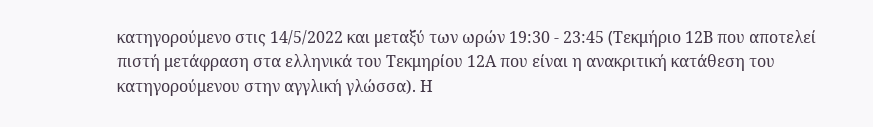κατηγορούμενο στις 14/5/2022 και μεταξύ των ωρών 19:30 - 23:45 (Tεκμήριο 12Β που αποτελεί πιστή μετάφραση στα ελληνικά του Τεκμηρίου 12Α που είναι η ανακριτική κατάθεση του κατηγορούμενου στην αγγλική γλώσσα). Η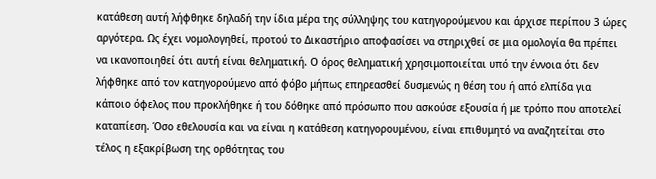κατάθεση αυτή λήφθηκε δηλαδή την ίδια μέρα της σύλληψης του κατηγορούμενου και άρχισε περίπου 3 ώρες αργότερα. Ως έχει νομολογηθεί, προτού το Δικαστήριο αποφασίσει να στηριχθεί σε μια ομολογία θα πρέπει να ικανοποιηθεί ότι αυτή είναι θεληματική. Ο όρος θεληματική χρησιμοποιείται υπό την έννοια ότι δεν λήφθηκε από τον κατηγορούμενο από φόβο μήπως επηρεασθεί δυσμενώς η θέση του ή από ελπίδα για κάποιο όφελος που προκλήθηκε ή του δόθηκε από πρόσωπο που ασκούσε εξουσία ή με τρόπο που αποτελεί καταπίεση. Όσο εθελουσία και να είναι η κατάθεση κατηγορουμένου, είναι επιθυμητό να αναζητείται στο τέλος η εξακρίβωση της ορθότητας του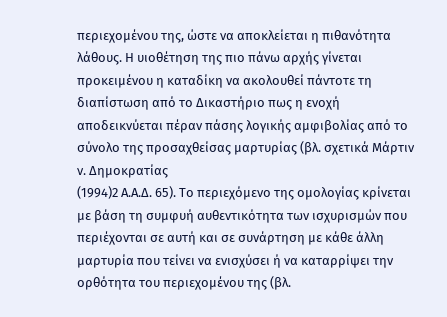περιεχομένου της, ώστε να αποκλείεται η πιθανότητα λάθους. Η υιοθέτηση της πιο πάνω αρχής γίνεται προκειμένου η καταδίκη να ακολουθεί πάντοτε τη διαπίστωση από το Δικαστήριο πως η ενοχή αποδεικνύεται πέραν πάσης λογικής αμφιβολίας από το σύνολο της προσαχθείσας μαρτυρίας (βλ. σχετικά Μάρτιν ν. Δημοκρατίας
(1994)2 Α.Α.Δ. 65). Το περιεχόμενο της ομολογίας κρίνεται με βάση τη συμφυή αυθεντικότητα των ισχυρισμών που περιέχονται σε αυτή και σε συνάρτηση με κάθε άλλη μαρτυρία που τείνει να ενισχύσει ή να καταρρίψει την ορθότητα του περιεχομένου της (βλ.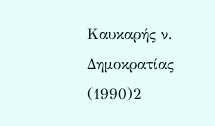Καυκαρής ν. Δημοκρατίας
(1990)2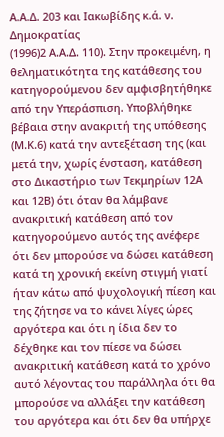Α.Α.Δ. 203 και Ιακωβίδης κ.ά. ν. Δημοκρατίας
(1996)2 Α.Α.Δ. 110). Στην προκειμένη, η θεληματικότητα της κατάθεσης του κατηγορούμενου δεν αμφισβητήθηκε από την Υπεράσπιση. Υποβλήθηκε βέβαια στην ανακριτή της υπόθεσης (Μ.Κ.6) κατά την αντεξέταση της (και μετά την, χωρίς ένσταση, κατάθεση στο Δικαστήριο των Τεκμηρίων 12Α και 12Β) ότι όταν θα λάμβανε ανακριτική κατάθεση από τον κατηγορούμενο αυτός της ανέφερε ότι δεν μπορούσε να δώσει κατάθεση κατά τη χρονική εκείνη στιγμή γιατί ήταν κάτω από ψυχολογική πίεση και της ζήτησε να το κάνει λίγες ώρες αργότερα και ότι η ίδια δεν το δέχθηκε και τον πίεσε να δώσει ανακριτική κατάθεση κατά το χρόνο αυτό λέγοντας του παράλληλα ότι θα μπορούσε να αλλάξει την κατάθεση του αργότερα και ότι δεν θα υπήρχε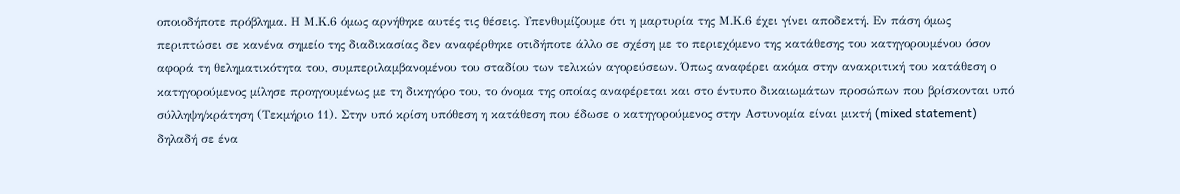οποιοδήποτε πρόβλημα. Η Μ.Κ.6 όμως αρνήθηκε αυτές τις θέσεις. Υπενθυμίζουμε ότι η μαρτυρία της Μ.Κ.6 έχει γίνει αποδεκτή. Εν πάση όμως περιπτώσει σε κανένα σημείο της διαδικασίας δεν αναφέρθηκε οτιδήποτε άλλο σε σχέση με το περιεχόμενο της κατάθεσης του κατηγορουμένου όσον αφορά τη θεληματικότητα του, συμπεριλαμβανομένου του σταδίου των τελικών αγορεύσεων. Όπως αναφέρει ακόμα στην ανακριτική του κατάθεση ο κατηγορούμενος μίλησε προηγουμένως με τη δικηγόρο του, το όνομα της οποίας αναφέρεται και στο έντυπο δικαιωμάτων προσώπων που βρίσκονται υπό σύλληψη/κράτηση (Τεκμήριο 11). Στην υπό κρίση υπόθεση η κατάθεση που έδωσε ο κατηγορούμενος στην Αστυνομία είναι μικτή (mixed statement) δηλαδή σε ένα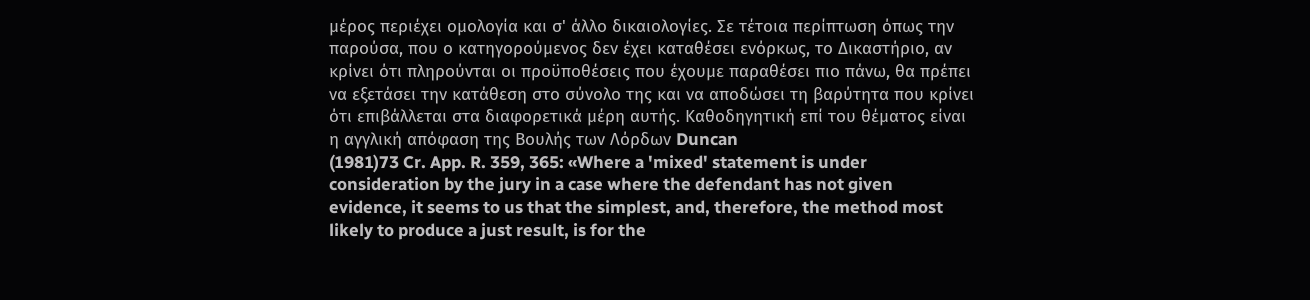μέρος περιέχει ομολογία και σ' άλλο δικαιολογίες. Σε τέτοια περίπτωση όπως την παρούσα, που ο κατηγορούμενος δεν έχει καταθέσει ενόρκως, το Δικαστήριο, αν κρίνει ότι πληρούνται οι προϋποθέσεις που έχουμε παραθέσει πιο πάνω, θα πρέπει να εξετάσει την κατάθεση στο σύνολο της και να αποδώσει τη βαρύτητα που κρίνει ότι επιβάλλεται στα διαφορετικά μέρη αυτής. Καθοδηγητική επί του θέματος είναι η αγγλική απόφαση της Βουλής των Λόρδων Duncan
(1981)73 Cr. App. R. 359, 365: «Where a 'mixed' statement is under consideration by the jury in a case where the defendant has not given evidence, it seems to us that the simplest, and, therefore, the method most likely to produce a just result, is for the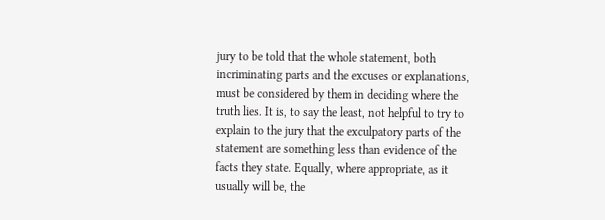jury to be told that the whole statement, both incriminating parts and the excuses or explanations, must be considered by them in deciding where the truth lies. It is, to say the least, not helpful to try to explain to the jury that the exculpatory parts of the statement are something less than evidence of the facts they state. Equally, where appropriate, as it usually will be, the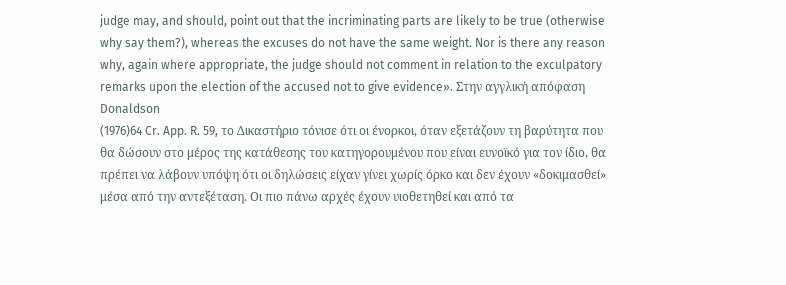judge may, and should, point out that the incriminating parts are likely to be true (otherwise why say them?), whereas the excuses do not have the same weight. Nor is there any reason why, again where appropriate, the judge should not comment in relation to the exculpatory remarks upon the election of the accused not to give evidence». Στην αγγλική απόφαση Donaldson
(1976)64 Cr. App. R. 59, το Δικαστήριο τόνισε ότι οι ένορκοι, όταν εξετάζουν τη βαρύτητα που θα δώσουν στο μέρος της κατάθεσης του κατηγορουμένου που είναι ευνοϊκό για τον ίδιο, θα πρέπει να λάβουν υπόψη ότι οι δηλώσεις είχαν γίνει χωρίς όρκο και δεν έχουν «δοκιμασθεί» μέσα από την αντεξέταση. Οι πιο πάνω αρχές έχουν υιοθετηθεί και από τα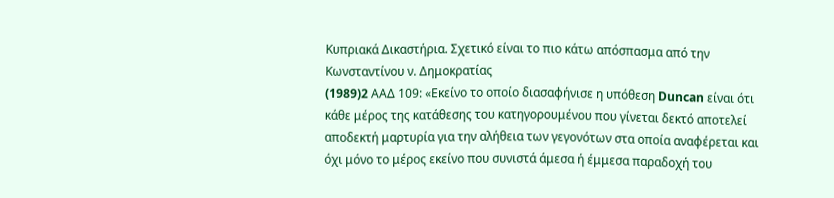Κυπριακά Δικαστήρια. Σχετικό είναι το πιο κάτω απόσπασμα από την Κωνσταντίνου ν. Δημοκρατίας
(1989)2 AAΔ 109: «Εκείνο το οποίο διασαφήνισε η υπόθεση Duncan είναι ότι κάθε μέρος της κατάθεσης του κατηγορουμένου που γίνεται δεκτό αποτελεί αποδεκτή μαρτυρία για την αλήθεια των γεγονότων στα οποία αναφέρεται και όχι μόνο το μέρος εκείνο που συνιστά άμεσα ή έμμεσα παραδοχή του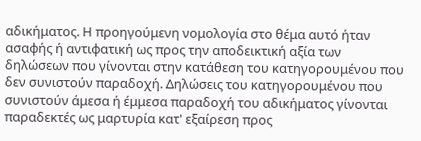αδικήματος. Η προηγούμενη νομολογία στο θέμα αυτό ήταν ασαφής ή αντιφατική ως προς την αποδεικτική αξία των δηλώσεων που γίνονται στην κατάθεση του κατηγορουμένου που δεν συνιστούν παραδοχή. Δηλώσεις του κατηγορουμένου που συνιστούν άμεσα ή έμμεσα παραδοχή του αδικήματος γίνονται παραδεκτές ως μαρτυρία κατ' εξαίρεση προς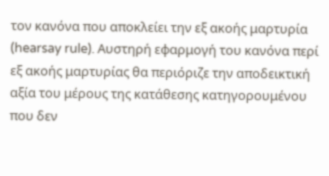τον κανόνα που αποκλείει την εξ ακοής μαρτυρία (hearsay rule). Aυστηρή εφαρμογή του κανόνα περί εξ ακοής μαρτυρίας θα περιόριζε την αποδεικτική αξία του μέρους της κατάθεσης κατηγορουμένου που δεν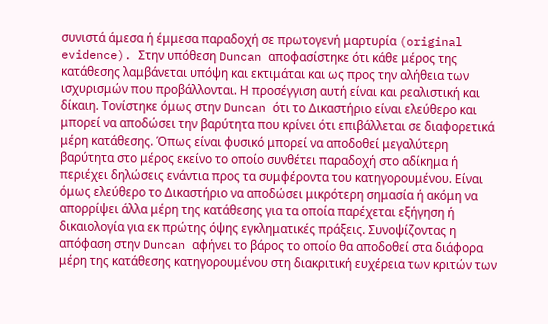συνιστά άμεσα ή έμμεσα παραδοχή σε πρωτογενή μαρτυρία (original evidence). Στην υπόθεση Duncan αποφασίστηκε ότι κάθε μέρος της κατάθεσης λαμβάνεται υπόψη και εκτιμάται και ως προς την αλήθεια των ισχυρισμών που προβάλλονται. Η προσέγγιση αυτή είναι και ρεαλιστική και δίκαιη. Τονίστηκε όμως στην Duncan ότι το Δικαστήριο είναι ελεύθερο και μπορεί να αποδώσει την βαρύτητα που κρίνει ότι επιβάλλεται σε διαφορετικά μέρη κατάθεσης. Όπως είναι φυσικό μπορεί να αποδοθεί μεγαλύτερη βαρύτητα στο μέρος εκείνο το οποίο συνθέτει παραδοχή στο αδίκημα ή περιέχει δηλώσεις ενάντια προς τα συμφέροντα του κατηγορουμένου. Είναι όμως ελεύθερο το Δικαστήριο να αποδώσει μικρότερη σημασία ή ακόμη να απορρίψει άλλα μέρη της κατάθεσης για τα οποία παρέχεται εξήγηση ή δικαιολογία για εκ πρώτης όψης εγκληματικές πράξεις. Συνοψίζοντας η απόφαση στην Duncan αφήνει το βάρος το οποίο θα αποδοθεί στα διάφορα μέρη της κατάθεσης κατηγορουμένου στη διακριτική ευχέρεια των κριτών των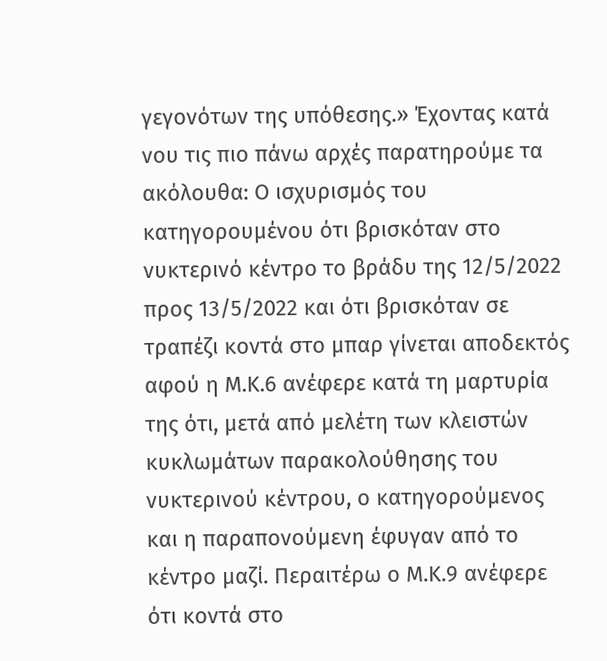γεγονότων της υπόθεσης.» Έχοντας κατά νου τις πιο πάνω αρχές παρατηρούμε τα ακόλουθα: Ο ισχυρισμός του κατηγορουμένου ότι βρισκόταν στο νυκτερινό κέντρο το βράδυ της 12/5/2022 προς 13/5/2022 και ότι βρισκόταν σε τραπέζι κοντά στο μπαρ γίνεται αποδεκτός αφού η Μ.Κ.6 ανέφερε κατά τη μαρτυρία της ότι, μετά από μελέτη των κλειστών κυκλωμάτων παρακολούθησης του νυκτερινού κέντρου, ο κατηγορούμενος και η παραπονούμενη έφυγαν από το κέντρο μαζί. Περαιτέρω ο Μ.Κ.9 ανέφερε ότι κοντά στο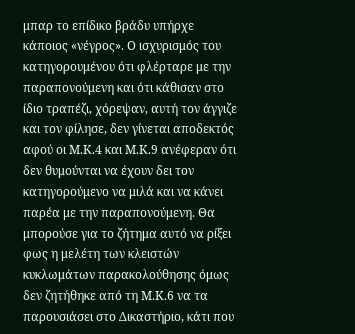μπαρ το επίδικο βράδυ υπήρχε κάποιος «νέγρος». Ο ισχυρισμός του κατηγορουμένου ότι φλέρταρε με την παραπονούμενη και ότι κάθισαν στο ίδιο τραπέζι, χόρεψαν, αυτή τον άγγιζε και τον φίλησε, δεν γίνεται αποδεκτός αφού οι Μ.Κ.4 και Μ.Κ.9 ανέφεραν ότι δεν θυμούνται να έχουν δει τον κατηγορούμενο να μιλά και να κάνει παρέα με την παραπονούμενη. Θα μπορούσε για το ζήτημα αυτό να ρίξει φως η μελέτη των κλειστών κυκλωμάτων παρακολούθησης όμως δεν ζητήθηκε από τη Μ.Κ.6 να τα παρουσιάσει στο Δικαστήριο, κάτι που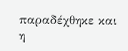παραδέχθηκε και η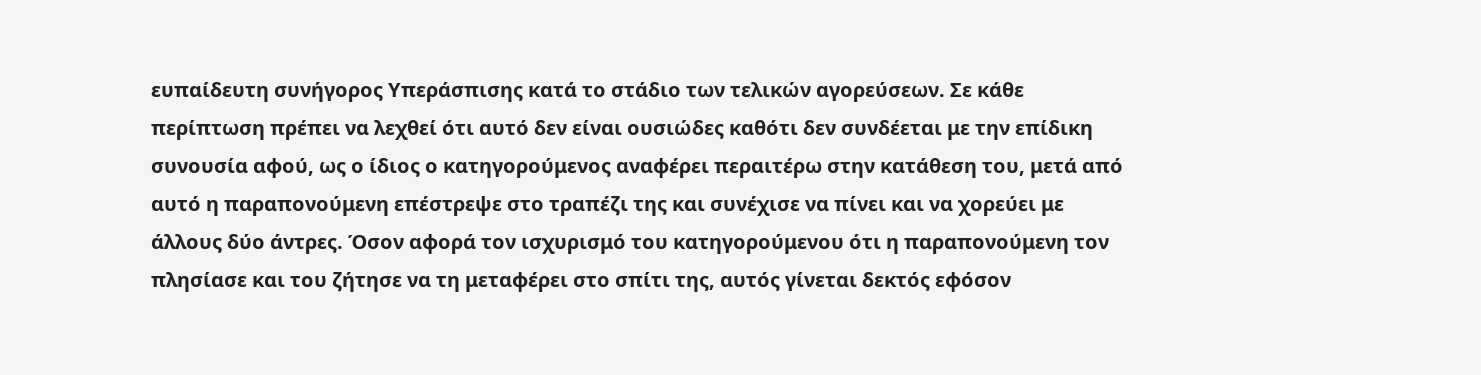ευπαίδευτη συνήγορος Υπεράσπισης κατά το στάδιο των τελικών αγορεύσεων. Σε κάθε περίπτωση πρέπει να λεχθεί ότι αυτό δεν είναι ουσιώδες καθότι δεν συνδέεται με την επίδικη συνουσία αφού, ως ο ίδιος ο κατηγορούμενος αναφέρει περαιτέρω στην κατάθεση του, μετά από αυτό η παραπονούμενη επέστρεψε στο τραπέζι της και συνέχισε να πίνει και να χορεύει με άλλους δύο άντρες. Όσον αφορά τον ισχυρισμό του κατηγορούμενου ότι η παραπονούμενη τον πλησίασε και του ζήτησε να τη μεταφέρει στο σπίτι της, αυτός γίνεται δεκτός εφόσον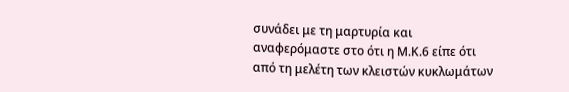συνάδει με τη μαρτυρία και αναφερόμαστε στο ότι η Μ.Κ.6 είπε ότι από τη μελέτη των κλειστών κυκλωμάτων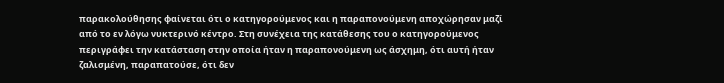παρακολούθησης φαίνεται ότι ο κατηγορούμενος και η παραπονούμενη αποχώρησαν μαζί από το εν λόγω νυκτερινό κέντρο. Στη συνέχεια της κατάθεσης του ο κατηγορούμενος περιγράφει την κατάσταση στην οποία ήταν η παραπονούμενη ως άσχημη, ότι αυτή ήταν ζαλισμένη, παραπατούσε, ότι δεν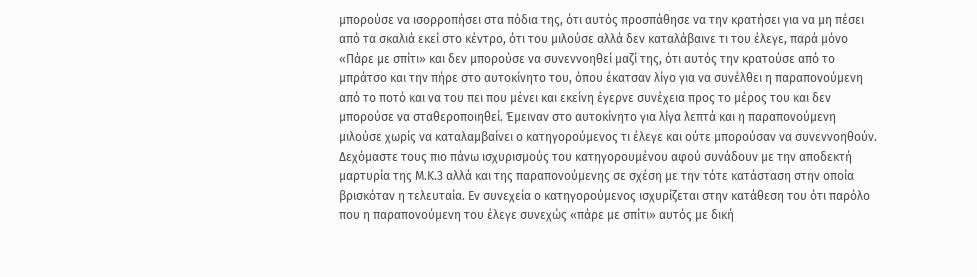μπορούσε να ισορροπήσει στα πόδια της, ότι αυτός προσπάθησε να την κρατήσει για να μη πέσει από τα σκαλιά εκεί στο κέντρο, ότι του μιλούσε αλλά δεν καταλάβαινε τι του έλεγε, παρά μόνο «Πάρε με σπίτι» και δεν μπορούσε να συνεννοηθεί μαζί της, ότι αυτός την κρατούσε από το μπράτσο και την πήρε στο αυτοκίνητο του, όπου έκατσαν λίγο για να συνέλθει η παραπονούμενη από το ποτό και να του πει που μένει και εκείνη έγερνε συνέχεια προς το μέρος του και δεν μπορούσε να σταθεροποιηθεί. Έμειναν στο αυτοκίνητο για λίγα λεπτά και η παραπονούμενη μιλούσε χωρίς να καταλαμβαίνει ο κατηγορούμενος τι έλεγε και ούτε μπορούσαν να συνεννοηθούν. Δεχόμαστε τους πιο πάνω ισχυρισμούς του κατηγορουμένου αφού συνάδουν με την αποδεκτή μαρτυρία της Μ.Κ.3 αλλά και της παραπονούμενης σε σχέση με την τότε κατάσταση στην οποία βρισκόταν η τελευταία. Εν συνεχεία ο κατηγορούμενος ισχυρίζεται στην κατάθεση του ότι παρόλο που η παραπονούμενη του έλεγε συνεχώς «πάρε με σπίτι» αυτός με δική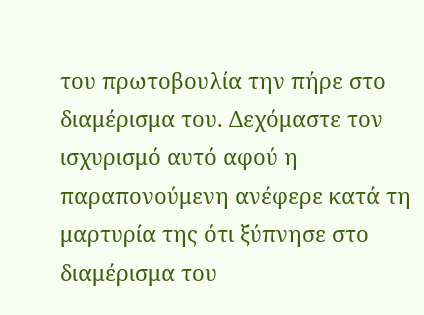του πρωτοβουλία την πήρε στο διαμέρισμα του. Δεχόμαστε τον ισχυρισμό αυτό αφού η παραπονούμενη ανέφερε κατά τη μαρτυρία της ότι ξύπνησε στο διαμέρισμα του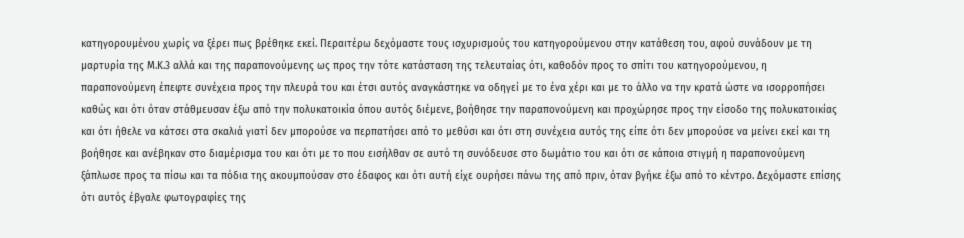κατηγορουμένου χωρίς να ξέρει πως βρέθηκε εκεί. Περαιτέρω δεχόμαστε τους ισχυρισμούς του κατηγορούμενου στην κατάθεση του, αφού συνάδουν με τη μαρτυρία της Μ.Κ.3 αλλά και της παραπονούμενης ως προς την τότε κατάσταση της τελευταίας ότι, καθοδόν προς το σπίτι του κατηγορούμενου, η παραπονούμενη έπεφτε συνέχεια προς την πλευρά του και έτσι αυτός αναγκάστηκε να οδηγεί με το ένα χέρι και με το άλλο να την κρατά ώστε να ισορροπήσει καθώς και ότι όταν στάθμευσαν έξω από την πολυκατοικία όπου αυτός διέμενε, βοήθησε την παραπονούμενη και προχώρησε προς την είσοδο της πολυκατοικίας και ότι ήθελε να κάτσει στα σκαλιά γιατί δεν μπορούσε να περπατήσει από το μεθύσι και ότι στη συνέχεια αυτός της είπε ότι δεν μπορούσε να μείνει εκεί και τη βοήθησε και ανέβηκαν στο διαμέρισμα του και ότι με το που εισήλθαν σε αυτό τη συνόδευσε στο δωμάτιο του και ότι σε κάποια στιγμή η παραπονούμενη ξάπλωσε προς τα πίσω και τα πόδια της ακουμπούσαν στο έδαφος και ότι αυτή είχε ουρήσει πάνω της από πριν, όταν βγήκε έξω από το κέντρο. Δεχόμαστε επίσης ότι αυτός έβγαλε φωτογραφίες της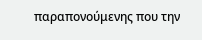παραπονούμενης που την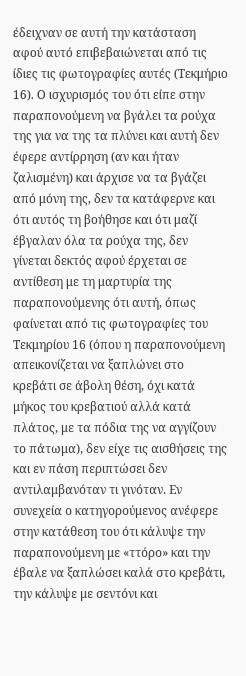έδειχναν σε αυτή την κατάσταση αφού αυτό επιβεβαιώνεται από τις ίδιες τις φωτογραφίες αυτές (Τεκμήριο 16). Ο ισχυρισμός του ότι είπε στην παραπονούμενη να βγάλει τα ρούχα της για να της τα πλύνει και αυτή δεν έφερε αντίρρηση (αν και ήταν ζαλισμένη) και άρχισε να τα βγάζει από μόνη της, δεν τα κατάφερνε και ότι αυτός τη βοήθησε και ότι μαζί έβγαλαν όλα τα ρούχα της, δεν γίνεται δεκτός αφού έρχεται σε αντίθεση με τη μαρτυρία της παραπονούμενης ότι αυτή, όπως φαίνεται από τις φωτογραφίες του Τεκμηρίου 16 (όπου η παραπονούμενη απεικονίζεται να ξαπλώνει στο κρεβάτι σε άβολη θέση, όχι κατά μήκος του κρεβατιού αλλά κατά πλάτος, με τα πόδια της να αγγίζουν το πάτωμα), δεν είχε τις αισθήσεις της και εν πάση περιπτώσει δεν αντιλαμβανόταν τι γινόταν. Εν συνεχεία ο κατηγορούμενος ανέφερε στην κατάθεση του ότι κάλυψε την παραπονούμενη με «ττόρο» και την έβαλε να ξαπλώσει καλά στο κρεβάτι, την κάλυψε με σεντόνι και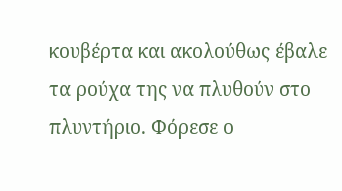κουβέρτα και ακολούθως έβαλε τα ρούχα της να πλυθούν στο πλυντήριο. Φόρεσε ο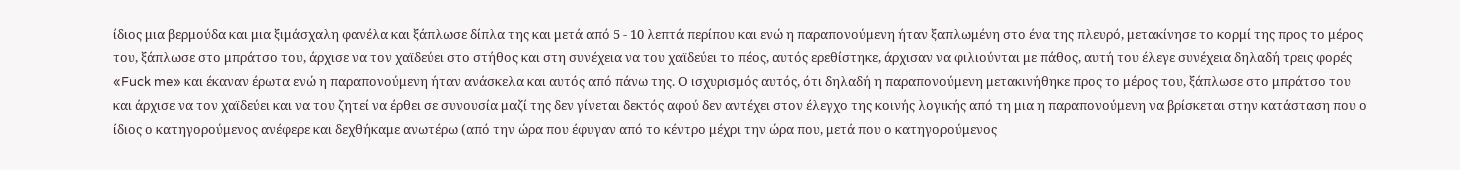ίδιος μια βερμούδα και μια ξιμάσχαλη φανέλα και ξάπλωσε δίπλα της και μετά από 5 - 10 λεπτά περίπου και ενώ η παραπονούμενη ήταν ξαπλωμένη στο ένα της πλευρό, μετακίνησε το κορμί της προς το μέρος του, ξάπλωσε στο μπράτσο του, άρχισε να τον χαϊδεύει στο στήθος και στη συνέχεια να του χαϊδεύει το πέος, αυτός ερεθίστηκε, άρχισαν να φιλιούνται με πάθος, αυτή του έλεγε συνέχεια δηλαδή τρεις φορές «Fuck me» και έκαναν έρωτα ενώ η παραπονούμενη ήταν ανάσκελα και αυτός από πάνω της. Ο ισχυρισμός αυτός, ότι δηλαδή η παραπονούμενη μετακινήθηκε προς το μέρος του, ξάπλωσε στο μπράτσο του και άρχισε να τον χαϊδεύει και να του ζητεί να έρθει σε συνουσία μαζί της δεν γίνεται δεκτός αφού δεν αντέχει στον έλεγχο της κοινής λογικής από τη μια η παραπονούμενη να βρίσκεται στην κατάσταση που ο ίδιος ο κατηγορούμενος ανέφερε και δεχθήκαμε ανωτέρω (από την ώρα που έφυγαν από το κέντρο μέχρι την ώρα που, μετά που ο κατηγορούμενος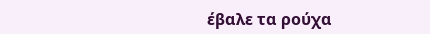έβαλε τα ρούχα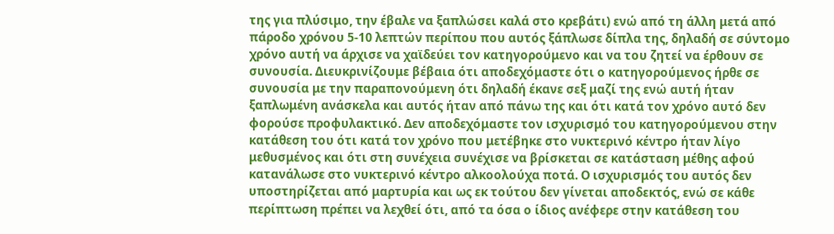της για πλύσιμο, την έβαλε να ξαπλώσει καλά στο κρεβάτι) ενώ από τη άλλη μετά από πάροδο χρόνου 5-10 λεπτών περίπου που αυτός ξάπλωσε δίπλα της, δηλαδή σε σύντομο χρόνο αυτή να άρχισε να χαϊδεύει τον κατηγορούμενο και να του ζητεί να έρθουν σε συνουσία. Διευκρινίζουμε βέβαια ότι αποδεχόμαστε ότι ο κατηγορούμενος ήρθε σε συνουσία με την παραπονούμενη ότι δηλαδή έκανε σεξ μαζί της ενώ αυτή ήταν ξαπλωμένη ανάσκελα και αυτός ήταν από πάνω της και ότι κατά τον χρόνο αυτό δεν φορούσε προφυλακτικό. Δεν αποδεχόμαστε τον ισχυρισμό του κατηγορούμενου στην κατάθεση του ότι κατά τον χρόνο που μετέβηκε στο νυκτερινό κέντρο ήταν λίγο μεθυσμένος και ότι στη συνέχεια συνέχισε να βρίσκεται σε κατάσταση μέθης αφού κατανάλωσε στο νυκτερινό κέντρο αλκοολούχα ποτά. Ο ισχυρισμός του αυτός δεν υποστηρίζεται από μαρτυρία και ως εκ τούτου δεν γίνεται αποδεκτός, ενώ σε κάθε περίπτωση πρέπει να λεχθεί ότι, από τα όσα ο ίδιος ανέφερε στην κατάθεση του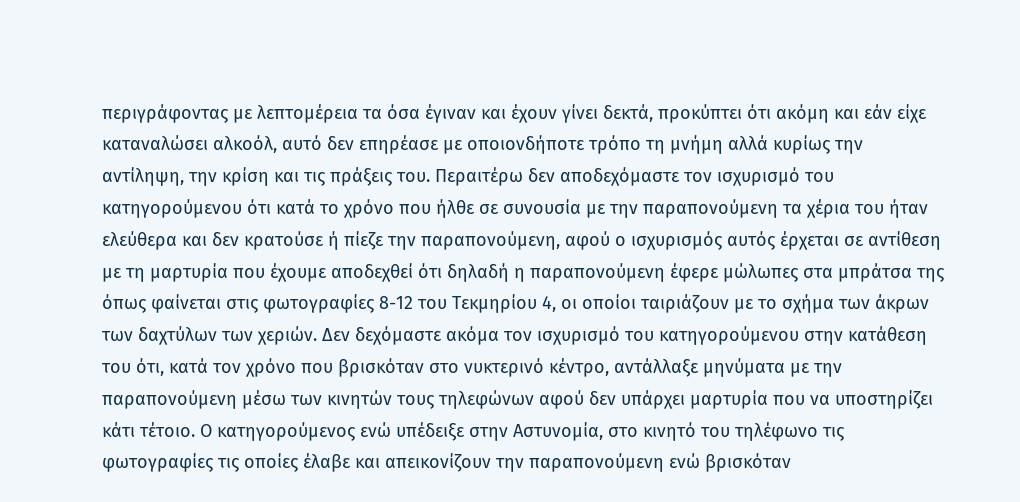περιγράφοντας με λεπτομέρεια τα όσα έγιναν και έχουν γίνει δεκτά, προκύπτει ότι ακόμη και εάν είχε καταναλώσει αλκοόλ, αυτό δεν επηρέασε με οποιονδήποτε τρόπο τη μνήμη αλλά κυρίως την αντίληψη, την κρίση και τις πράξεις του. Περαιτέρω δεν αποδεχόμαστε τον ισχυρισμό του κατηγορούμενου ότι κατά το χρόνο που ήλθε σε συνουσία με την παραπονούμενη τα χέρια του ήταν ελεύθερα και δεν κρατούσε ή πίεζε την παραπονούμενη, αφού ο ισχυρισμός αυτός έρχεται σε αντίθεση με τη μαρτυρία που έχουμε αποδεχθεί ότι δηλαδή η παραπονούμενη έφερε μώλωπες στα μπράτσα της όπως φαίνεται στις φωτογραφίες 8-12 του Τεκμηρίου 4, οι οποίοι ταιριάζουν με το σχήμα των άκρων των δαχτύλων των χεριών. Δεν δεχόμαστε ακόμα τον ισχυρισμό του κατηγορούμενου στην κατάθεση του ότι, κατά τον χρόνο που βρισκόταν στο νυκτερινό κέντρο, αντάλλαξε μηνύματα με την παραπονούμενη μέσω των κινητών τους τηλεφώνων αφού δεν υπάρχει μαρτυρία που να υποστηρίζει κάτι τέτοιο. Ο κατηγορούμενος ενώ υπέδειξε στην Αστυνομία, στο κινητό του τηλέφωνο τις φωτογραφίες τις οποίες έλαβε και απεικονίζουν την παραπονούμενη ενώ βρισκόταν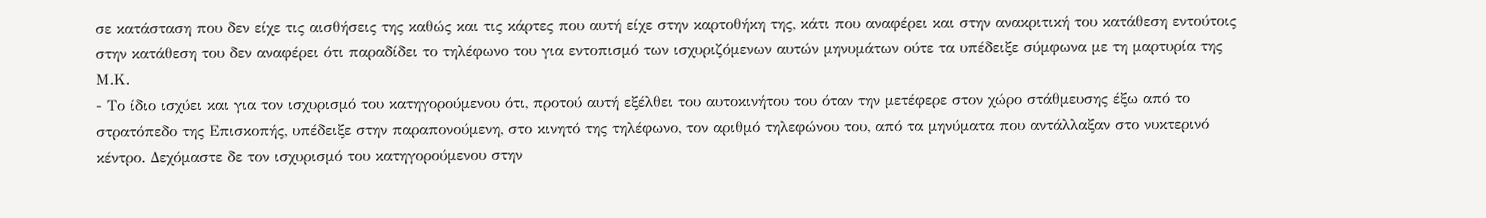σε κατάσταση που δεν είχε τις αισθήσεις της καθώς και τις κάρτες που αυτή είχε στην καρτοθήκη της, κάτι που αναφέρει και στην ανακριτική του κατάθεση εντούτοις στην κατάθεση του δεν αναφέρει ότι παραδίδει το τηλέφωνο του για εντοπισμό των ισχυριζόμενων αυτών μηνυμάτων ούτε τα υπέδειξε σύμφωνα με τη μαρτυρία της Μ.Κ.
- Το ίδιο ισχύει και για τον ισχυρισμό του κατηγορούμενου ότι, προτού αυτή εξέλθει του αυτοκινήτου του όταν την μετέφερε στον χώρο στάθμευσης έξω από το στρατόπεδο της Επισκοπής, υπέδειξε στην παραπονούμενη, στο κινητό της τηλέφωνο, τον αριθμό τηλεφώνου του, από τα μηνύματα που αντάλλαξαν στο νυκτερινό κέντρο. Δεχόμαστε δε τον ισχυρισμό του κατηγορούμενου στην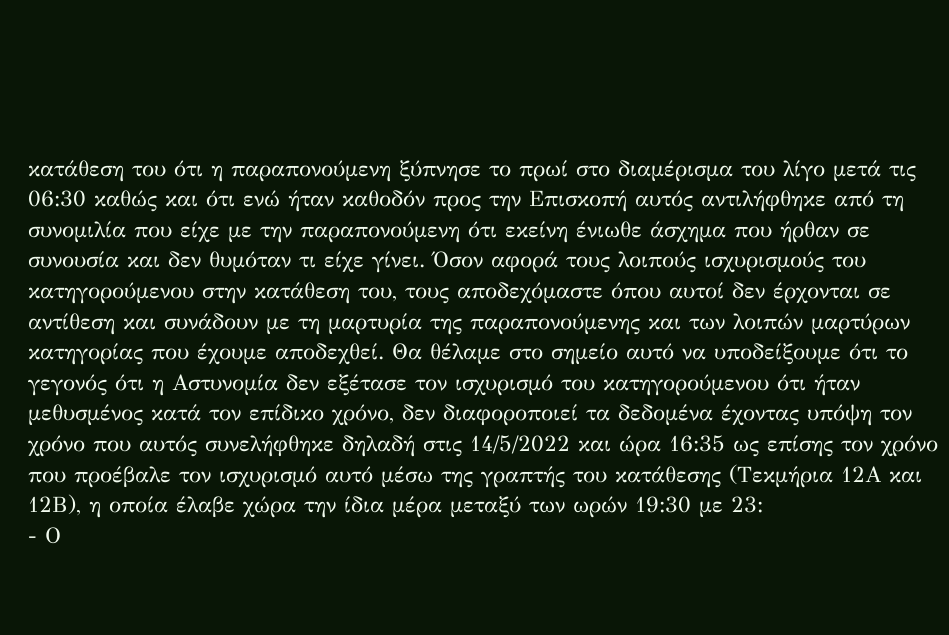κατάθεση του ότι η παραπονούμενη ξύπνησε το πρωί στο διαμέρισμα του λίγο μετά τις 06:30 καθώς και ότι ενώ ήταν καθοδόν προς την Επισκοπή αυτός αντιλήφθηκε από τη συνομιλία που είχε με την παραπονούμενη ότι εκείνη ένιωθε άσχημα που ήρθαν σε συνουσία και δεν θυμόταν τι είχε γίνει. Όσον αφορά τους λοιπούς ισχυρισμούς του κατηγορούμενου στην κατάθεση του, τους αποδεχόμαστε όπου αυτοί δεν έρχονται σε αντίθεση και συνάδουν με τη μαρτυρία της παραπονούμενης και των λοιπών μαρτύρων κατηγορίας που έχουμε αποδεχθεί. Θα θέλαμε στο σημείο αυτό να υποδείξουμε ότι το γεγονός ότι η Αστυνομία δεν εξέτασε τον ισχυρισμό του κατηγορούμενου ότι ήταν μεθυσμένος κατά τον επίδικο χρόνο, δεν διαφοροποιεί τα δεδομένα έχοντας υπόψη τον χρόνο που αυτός συνελήφθηκε δηλαδή στις 14/5/2022 και ώρα 16:35 ως επίσης τον χρόνο που προέβαλε τον ισχυρισμό αυτό μέσω της γραπτής του κατάθεσης (Τεκμήρια 12Α και 12Β), η οποία έλαβε χώρα την ίδια μέρα μεταξύ των ωρών 19:30 με 23:
- Ο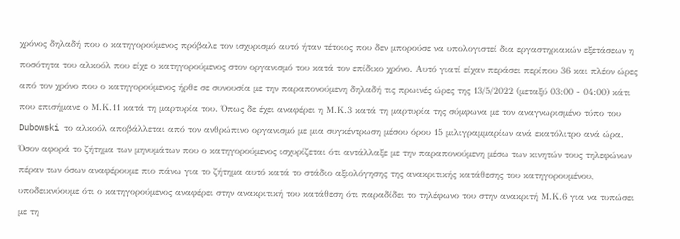χρόνος δηλαδή που ο κατηγορούμενος πρόβαλε τον ισχυρισμό αυτό ήταν τέτοιος που δεν μπορούσε να υπολογιστεί δια εργαστηριακών εξετάσεων η ποσότητα του αλκοόλ που είχε ο κατηγορούμενος στον οργανισμό του κατά τον επίδικο χρόνο. Αυτό γιατί είχαν περάσει περίπου 36 και πλέον ώρες από τον χρόνο που ο κατηγορούμενος ήρθε σε συνουσία με την παραπονούμενη δηλαδή τις πρωινές ώρες της 13/5/2022 (μεταξύ 03:00 - 04:00) κάτι που επισήμανε ο Μ.Κ.11 κατά τη μαρτυρία του. Όπως δε έχει αναφέρει η Μ.Κ.3 κατά τη μαρτυρία της σύμφωνα με τον αναγνωρισμένο τύπο του Dubowski το αλκοόλ αποβάλλεται από τον ανθρώπινο οργανισμό με μια συγκέντρωση μέσου όρου 15 μιλιγραμμαρίων ανά εκατόλιτρο ανά ώρα. Όσον αφορά το ζήτημα των μηνυμάτων που ο κατηγορούμενος ισχυρίζεται ότι αντάλλαξε με την παραπονούμενη μέσω των κινητών τους τηλεφώνων πέραν των όσων αναφέρουμε πιο πάνω για το ζήτημα αυτό κατά το στάδιο αξιολόγησης της ανακριτικής κατάθεσης του κατηγορουμένου, υποδεικνύουμε ότι ο κατηγορούμενος αναφέρει στην ανακριτική του κατάθεση ότι παραδίδει το τηλέφωνο του στην ανακριτή Μ.Κ.6 για να τυπώσει με τη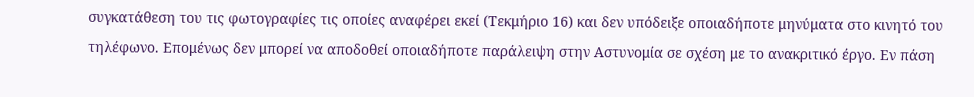συγκατάθεση του τις φωτογραφίες τις οποίες αναφέρει εκεί (Τεκμήριο 16) και δεν υπόδειξε οποιαδήποτε μηνύματα στο κινητό του τηλέφωνο. Επομένως δεν μπορεί να αποδοθεί οποιαδήποτε παράλειψη στην Αστυνομία σε σχέση με το ανακριτικό έργο. Εν πάση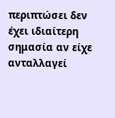περιπτώσει δεν έχει ιδιαίτερη σημασία αν είχε ανταλλαγεί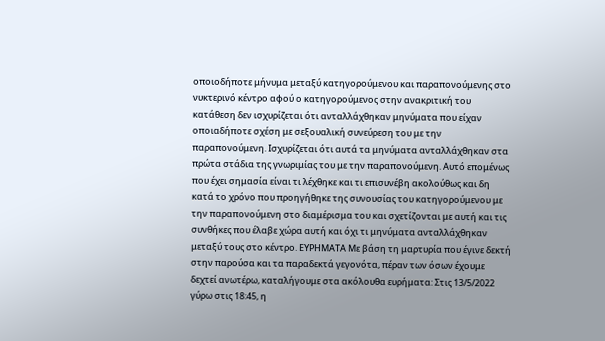οποιοδήποτε μήνυμα μεταξύ κατηγορούμενου και παραπονούμενης στο νυκτερινό κέντρο αφού ο κατηγορούμενος στην ανακριτική του κατάθεση δεν ισχυρίζεται ότι ανταλλάχθηκαν μηνύματα που είχαν οποιαδήποτε σχέση με σεξουαλική συνεύρεση του με την παραπονούμενη. Ισχυρίζεται ότι αυτά τα μηνύματα ανταλλάχθηκαν στα πρώτα στάδια της γνωριμίας του με την παραπονούμενη. Αυτό επομένως που έχει σημασία είναι τι λέχθηκε και τι επισυνέβη ακολούθως και δη κατά το χρόνο που προηγήθηκε της συνουσίας του κατηγορούμενου με την παραπονούμενη στο διαμέρισμα του και σχετίζονται με αυτή και τις συνθήκες που έλαβε χώρα αυτή και όχι τι μηνύματα ανταλλάχθηκαν μεταξύ τους στο κέντρο. ΕΥΡΗΜΑΤΑ Με βάση τη μαρτυρία που έγινε δεκτή στην παρούσα και τα παραδεκτά γεγονότα, πέραν των όσων έχουμε δεχτεί ανωτέρω, καταλήγουμε στα ακόλουθα ευρήματα: Στις 13/5/2022 γύρω στις 18:45, η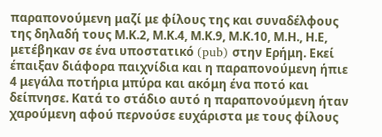παραπονούμενη μαζί με φίλους της και συναδέλφους της δηλαδή τους Μ.Κ.2, Μ.Κ.4, Μ.Κ.9, Μ.Κ.10, Μ.Η., Η.Ε, μετέβηκαν σε ένα υποστατικό (pub) στην Ερήμη. Εκεί έπαιξαν διάφορα παιχνίδια και η παραπονούμενη ήπιε 4 μεγάλα ποτήρια μπύρα και ακόμη ένα ποτό και δείπνησε. Κατά το στάδιο αυτό η παραπονούμενη ήταν χαρούμενη αφού περνούσε ευχάριστα με τους φίλους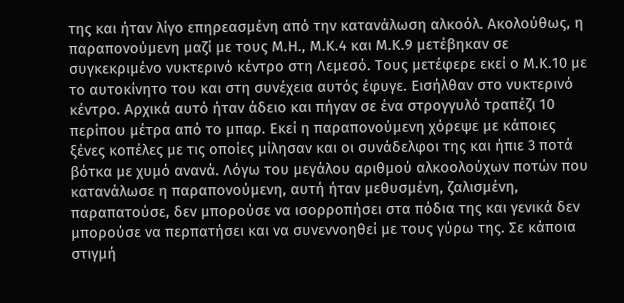της και ήταν λίγο επηρεασμένη από την κατανάλωση αλκοόλ. Ακολούθως, η παραπονούμενη μαζί με τους Μ.Η., Μ.Κ.4 και Μ.Κ.9 μετέβηκαν σε συγκεκριμένο νυκτερινό κέντρο στη Λεμεσό. Τους μετέφερε εκεί ο Μ.Κ.10 με το αυτοκίνητο του και στη συνέχεια αυτός έφυγε. Εισήλθαν στο νυκτερινό κέντρο. Αρχικά αυτό ήταν άδειο και πήγαν σε ένα στρογγυλό τραπέζι 10 περίπου μέτρα από το μπαρ. Εκεί η παραπονούμενη χόρεψε με κάποιες ξένες κοπέλες με τις οποίες μίλησαν και οι συνάδελφοι της και ήπιε 3 ποτά βότκα με χυμό ανανά. Λόγω του μεγάλου αριθμού αλκοολούχων ποτών που κατανάλωσε η παραπονούμενη, αυτή ήταν μεθυσμένη, ζαλισμένη, παραπατούσε, δεν μπορούσε να ισορροπήσει στα πόδια της και γενικά δεν μπορούσε να περπατήσει και να συνεννοηθεί με τους γύρω της. Σε κάποια στιγμή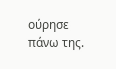ούρησε πάνω της.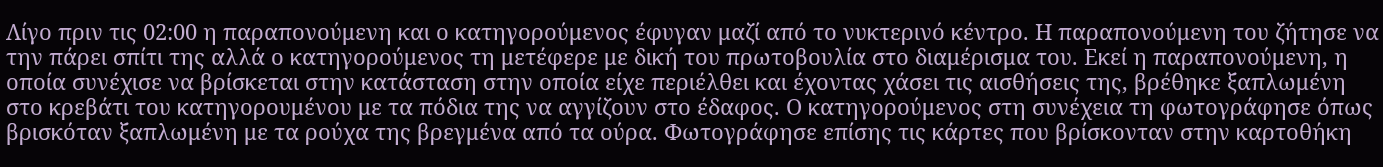Λίγο πριν τις 02:00 η παραπονούμενη και ο κατηγορούμενος έφυγαν μαζί από το νυκτερινό κέντρο. Η παραπονούμενη του ζήτησε να την πάρει σπίτι της αλλά ο κατηγορούμενος τη μετέφερε με δική του πρωτοβουλία στο διαμέρισμα του. Εκεί η παραπονούμενη, η οποία συνέχισε να βρίσκεται στην κατάσταση στην οποία είχε περιέλθει και έχοντας χάσει τις αισθήσεις της, βρέθηκε ξαπλωμένη στο κρεβάτι του κατηγορουμένου με τα πόδια της να αγγίζουν στο έδαφος. Ο κατηγορούμενος στη συνέχεια τη φωτογράφησε όπως βρισκόταν ξαπλωμένη με τα ρούχα της βρεγμένα από τα ούρα. Φωτογράφησε επίσης τις κάρτες που βρίσκονταν στην καρτοθήκη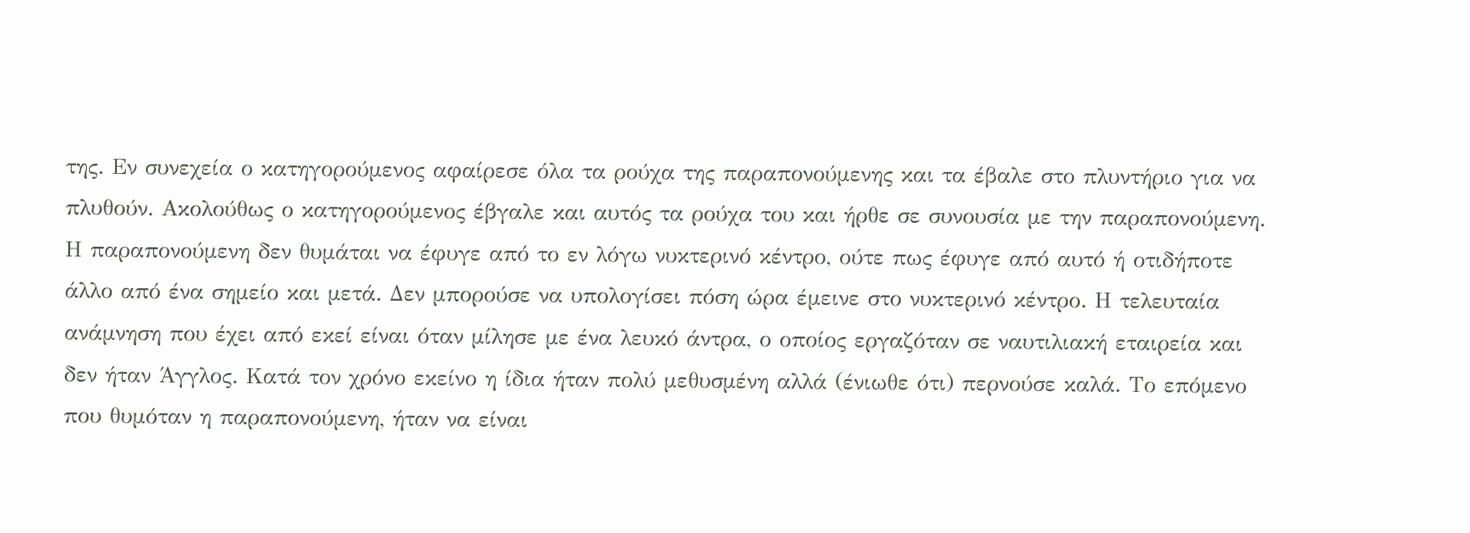της. Εν συνεχεία ο κατηγορούμενος αφαίρεσε όλα τα ρούχα της παραπονούμενης και τα έβαλε στο πλυντήριο για να πλυθούν. Ακολούθως ο κατηγορούμενος έβγαλε και αυτός τα ρούχα του και ήρθε σε συνουσία με την παραπονούμενη. Η παραπονούμενη δεν θυμάται να έφυγε από το εν λόγω νυκτερινό κέντρο, ούτε πως έφυγε από αυτό ή οτιδήποτε άλλο από ένα σημείο και μετά. Δεν μπορούσε να υπολογίσει πόση ώρα έμεινε στο νυκτερινό κέντρο. Η τελευταία ανάμνηση που έχει από εκεί είναι όταν μίλησε με ένα λευκό άντρα, ο οποίος εργαζόταν σε ναυτιλιακή εταιρεία και δεν ήταν Άγγλος. Κατά τον χρόνο εκείνο η ίδια ήταν πολύ μεθυσμένη αλλά (ένιωθε ότι) περνούσε καλά. Το επόμενο που θυμόταν η παραπονούμενη, ήταν να είναι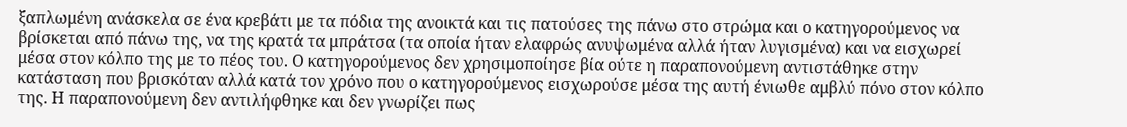ξαπλωμένη ανάσκελα σε ένα κρεβάτι με τα πόδια της ανοικτά και τις πατούσες της πάνω στο στρώμα και ο κατηγορούμενος να βρίσκεται από πάνω της, να της κρατά τα μπράτσα (τα οποία ήταν ελαφρώς ανυψωμένα αλλά ήταν λυγισμένα) και να εισχωρεί μέσα στον κόλπο της με το πέος του. Ο κατηγορούμενος δεν χρησιμοποίησε βία ούτε η παραπονούμενη αντιστάθηκε στην κατάσταση που βρισκόταν αλλά κατά τον χρόνο που ο κατηγορούμενος εισχωρούσε μέσα της αυτή ένιωθε αμβλύ πόνο στον κόλπο της. Η παραπονούμενη δεν αντιλήφθηκε και δεν γνωρίζει πως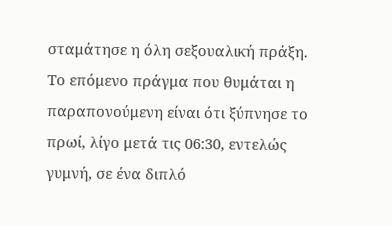σταμάτησε η όλη σεξουαλική πράξη. Το επόμενο πράγμα που θυμάται η παραπονούμενη είναι ότι ξύπνησε το πρωί, λίγο μετά τις 06:30, εντελώς γυμνή, σε ένα διπλό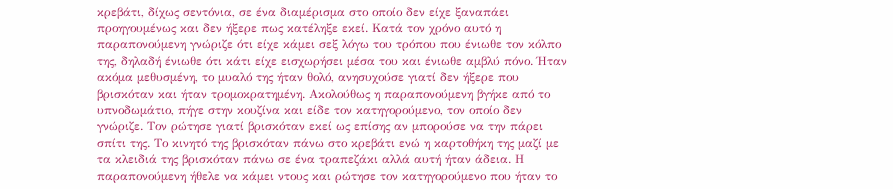κρεβάτι, δίχως σεντόνια, σε ένα διαμέρισμα στο οποίο δεν είχε ξαναπάει προηγουμένως και δεν ήξερε πως κατέληξε εκεί. Κατά τον χρόνο αυτό η παραπονούμενη γνώριζε ότι είχε κάμει σεξ λόγω του τρόπου που ένιωθε τον κόλπο της, δηλαδή ένιωθε ότι κάτι είχε εισχωρήσει μέσα του και ένιωθε αμβλύ πόνο. Ήταν ακόμα μεθυσμένη, το μυαλό της ήταν θολό, ανησυχούσε γιατί δεν ήξερε που βρισκόταν και ήταν τρομοκρατημένη. Ακολούθως η παραπονούμενη βγήκε από το υπνοδωμάτιο, πήγε στην κουζίνα και είδε τον κατηγορούμενο, τον οποίο δεν γνώριζε. Τον ρώτησε γιατί βρισκόταν εκεί ως επίσης αν μπορούσε να την πάρει σπίτι της. Το κινητό της βρισκόταν πάνω στο κρεβάτι ενώ η καρτοθήκη της μαζί με τα κλειδιά της βρισκόταν πάνω σε ένα τραπεζάκι αλλά αυτή ήταν άδεια. Η παραπονούμενη ήθελε να κάμει ντους και ρώτησε τον κατηγορούμενο που ήταν το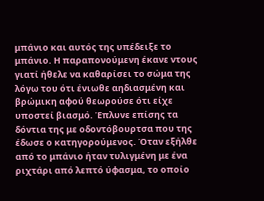μπάνιο και αυτός της υπέδειξε το μπάνιο. Η παραπονούμενη έκανε ντους γιατί ήθελε να καθαρίσει το σώμα της λόγω του ότι ένιωθε αηδιασμένη και βρώμικη αφού θεωρούσε ότι είχε υποστεί βιασμό. Έπλυνε επίσης τα δόντια της με οδοντόβουρτσα που της έδωσε ο κατηγορούμενος. Όταν εξήλθε από το μπάνιο ήταν τυλιγμένη με ένα ριχτάρι από λεπτό ύφασμα, το οποίο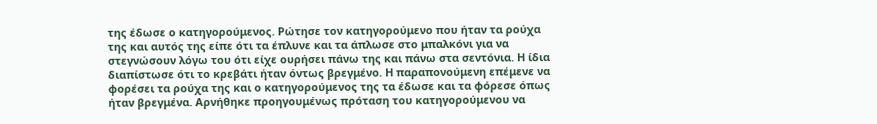της έδωσε ο κατηγορούμενος. Ρώτησε τον κατηγορούμενο που ήταν τα ρούχα της και αυτός της είπε ότι τα έπλυνε και τα άπλωσε στο μπαλκόνι για να στεγνώσουν λόγω του ότι είχε ουρήσει πάνω της και πάνω στα σεντόνια. Η ίδια διαπίστωσε ότι το κρεβάτι ήταν όντως βρεγμένο. Η παραπονούμενη επέμενε να φορέσει τα ρούχα της και ο κατηγορούμενος της τα έδωσε και τα φόρεσε όπως ήταν βρεγμένα. Αρνήθηκε προηγουμένως πρόταση του κατηγορούμενου να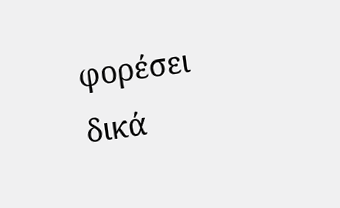φορέσει δικά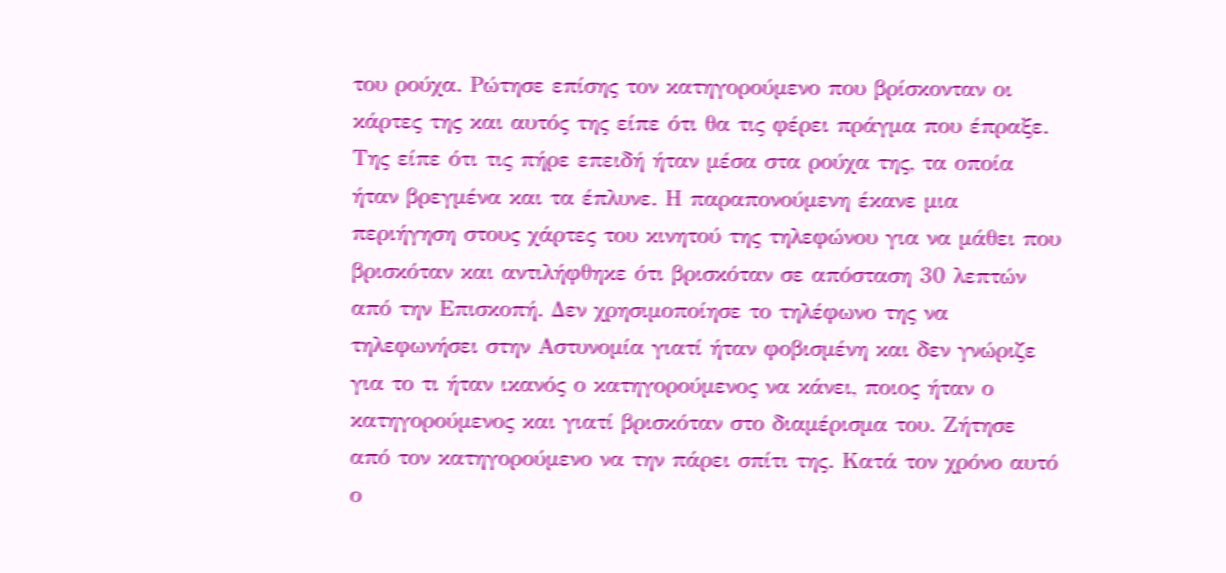του ρούχα. Ρώτησε επίσης τον κατηγορούμενο που βρίσκονταν οι κάρτες της και αυτός της είπε ότι θα τις φέρει πράγμα που έπραξε. Της είπε ότι τις πήρε επειδή ήταν μέσα στα ρούχα της, τα οποία ήταν βρεγμένα και τα έπλυνε. Η παραπονούμενη έκανε μια περιήγηση στους χάρτες του κινητού της τηλεφώνου για να μάθει που βρισκόταν και αντιλήφθηκε ότι βρισκόταν σε απόσταση 30 λεπτών από την Επισκοπή. Δεν χρησιμοποίησε το τηλέφωνο της να τηλεφωνήσει στην Αστυνομία γιατί ήταν φοβισμένη και δεν γνώριζε για το τι ήταν ικανός ο κατηγορούμενος να κάνει, ποιος ήταν ο κατηγορούμενος και γιατί βρισκόταν στο διαμέρισμα του. Ζήτησε από τον κατηγορούμενο να την πάρει σπίτι της. Κατά τον χρόνο αυτό ο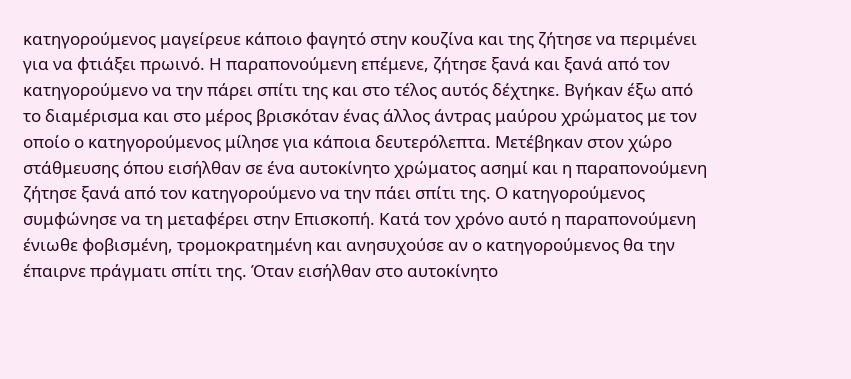κατηγορούμενος μαγείρευε κάποιο φαγητό στην κουζίνα και της ζήτησε να περιμένει για να φτιάξει πρωινό. Η παραπονούμενη επέμενε, ζήτησε ξανά και ξανά από τον κατηγορούμενο να την πάρει σπίτι της και στο τέλος αυτός δέχτηκε. Βγήκαν έξω από το διαμέρισμα και στο μέρος βρισκόταν ένας άλλος άντρας μαύρου χρώματος με τον οποίο ο κατηγορούμενος μίλησε για κάποια δευτερόλεπτα. Μετέβηκαν στον χώρο στάθμευσης όπου εισήλθαν σε ένα αυτοκίνητο χρώματος ασημί και η παραπονούμενη ζήτησε ξανά από τον κατηγορούμενο να την πάει σπίτι της. Ο κατηγορούμενος συμφώνησε να τη μεταφέρει στην Επισκοπή. Κατά τον χρόνο αυτό η παραπονούμενη ένιωθε φοβισμένη, τρομοκρατημένη και ανησυχούσε αν ο κατηγορούμενος θα την έπαιρνε πράγματι σπίτι της. Όταν εισήλθαν στο αυτοκίνητο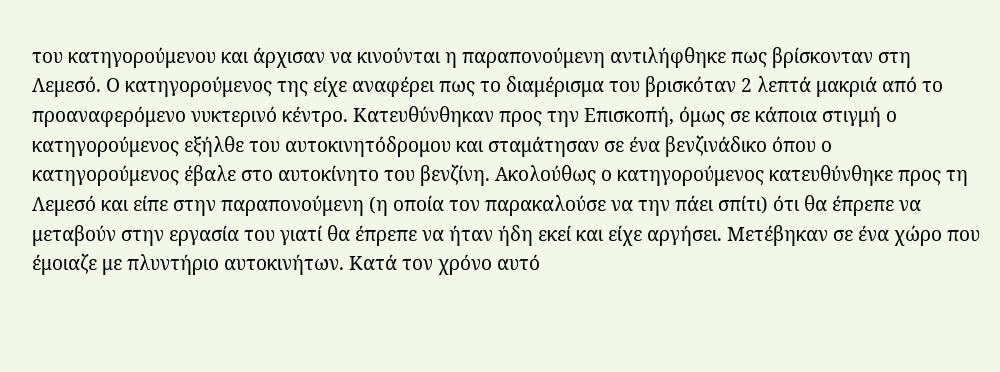του κατηγορούμενου και άρχισαν να κινούνται η παραπονούμενη αντιλήφθηκε πως βρίσκονταν στη Λεμεσό. Ο κατηγορούμενος της είχε αναφέρει πως το διαμέρισμα του βρισκόταν 2 λεπτά μακριά από το προαναφερόμενο νυκτερινό κέντρο. Κατευθύνθηκαν προς την Επισκοπή, όμως σε κάποια στιγμή ο κατηγορούμενος εξήλθε του αυτοκινητόδρομου και σταμάτησαν σε ένα βενζινάδικο όπου ο κατηγορούμενος έβαλε στο αυτοκίνητο του βενζίνη. Ακολούθως ο κατηγορούμενος κατευθύνθηκε προς τη Λεμεσό και είπε στην παραπονούμενη (η οποία τον παρακαλούσε να την πάει σπίτι) ότι θα έπρεπε να μεταβούν στην εργασία του γιατί θα έπρεπε να ήταν ήδη εκεί και είχε αργήσει. Μετέβηκαν σε ένα χώρο που έμοιαζε με πλυντήριο αυτοκινήτων. Κατά τον χρόνο αυτό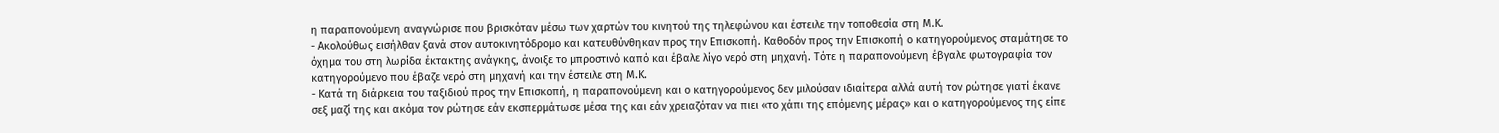η παραπονούμενη αναγνώρισε που βρισκόταν μέσω των χαρτών του κινητού της τηλεφώνου και έστειλε την τοποθεσία στη Μ.Κ.
- Ακολούθως εισήλθαν ξανά στον αυτοκινητόδρομο και κατευθύνθηκαν προς την Επισκοπή. Καθοδόν προς την Επισκοπή ο κατηγορούμενος σταμάτησε το όχημα του στη λωρίδα έκτακτης ανάγκης, άνοιξε το μπροστινό καπό και έβαλε λίγο νερό στη μηχανή. Τότε η παραπονούμενη έβγαλε φωτογραφία τον κατηγορούμενο που έβαζε νερό στη μηχανή και την έστειλε στη Μ.Κ.
- Κατά τη διάρκεια του ταξιδιού προς την Επισκοπή, η παραπονούμενη και ο κατηγορούμενος δεν μιλούσαν ιδιαίτερα αλλά αυτή τον ρώτησε γιατί έκανε σεξ μαζί της και ακόμα τον ρώτησε εάν εκσπερμάτωσε μέσα της και εάν χρειαζόταν να πιει «το χάπι της επόμενης μέρας» και ο κατηγορούμενος της είπε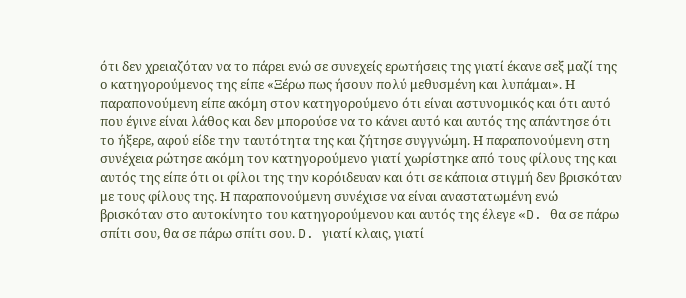ότι δεν χρειαζόταν να το πάρει ενώ σε συνεχείς ερωτήσεις της γιατί έκανε σεξ μαζί της ο κατηγορούμενος της είπε «Ξέρω πως ήσουν πολύ μεθυσμένη και λυπάμαι». Η παραπονούμενη είπε ακόμη στον κατηγορούμενο ότι είναι αστυνομικός και ότι αυτό που έγινε είναι λάθος και δεν μπορούσε να το κάνει αυτό και αυτός της απάντησε ότι το ήξερε, αφού είδε την ταυτότητα της και ζήτησε συγγνώμη. Η παραπονούμενη στη συνέχεια ρώτησε ακόμη τον κατηγορούμενο γιατί χωρίστηκε από τους φίλους της και αυτός της είπε ότι οι φίλοι της την κορόιδευαν και ότι σε κάποια στιγμή δεν βρισκόταν με τους φίλους της. Η παραπονούμενη συνέχισε να είναι αναστατωμένη ενώ βρισκόταν στο αυτοκίνητο του κατηγορούμενου και αυτός της έλεγε «D. θα σε πάρω σπίτι σου, θα σε πάρω σπίτι σου. D. γιατί κλαις, γιατί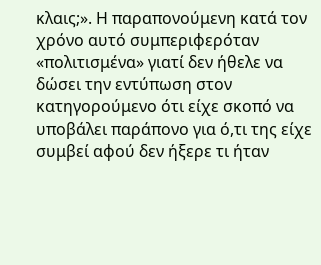κλαις;». Η παραπονούμενη κατά τον χρόνο αυτό συμπεριφερόταν «πολιτισμένα» γιατί δεν ήθελε να δώσει την εντύπωση στον κατηγορούμενο ότι είχε σκοπό να υποβάλει παράπονο για ό,τι της είχε συμβεί αφού δεν ήξερε τι ήταν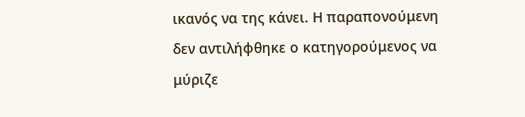ικανός να της κάνει. Η παραπονούμενη δεν αντιλήφθηκε ο κατηγορούμενος να μύριζε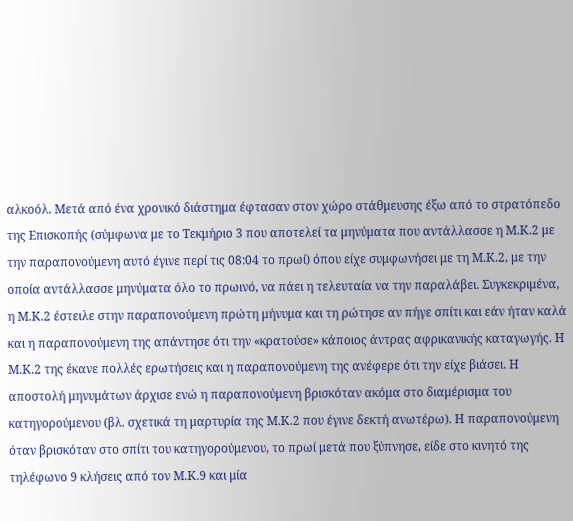αλκοόλ. Μετά από ένα χρονικό διάστημα έφτασαν στον χώρο στάθμευσης έξω από το στρατόπεδο της Επισκοπής (σύμφωνα με το Τεκμήριο 3 που αποτελεί τα μηνύματα που αντάλλασσε η Μ.Κ.2 με την παραπονούμενη αυτό έγινε περί τις 08:04 το πρωί) όπου είχε συμφωνήσει με τη Μ.Κ.2, με την οποία αντάλλασσε μηνύματα όλο το πρωινό, να πάει η τελευταία να την παραλάβει. Συγκεκριμένα, η Μ.Κ.2 έστειλε στην παραπονούμενη πρώτη μήνυμα και τη ρώτησε αν πήγε σπίτι και εάν ήταν καλά και η παραπονούμενη της απάντησε ότι την «κρατούσε» κάποιος άντρας αφρικανικής καταγωγής. Η Μ.Κ.2 της έκανε πολλές ερωτήσεις και η παραπονούμενη της ανέφερε ότι την είχε βιάσει. Η αποστολή μηνυμάτων άρχισε ενώ η παραπονούμενη βρισκόταν ακόμα στο διαμέρισμα του κατηγορούμενου (βλ. σχετικά τη μαρτυρία της Μ.Κ.2 που έγινε δεκτή ανωτέρω). Η παραπονούμενη όταν βρισκόταν στο σπίτι του κατηγορούμενου, το πρωί μετά που ξύπνησε, είδε στο κινητό της τηλέφωνο 9 κλήσεις από τον Μ.Κ.9 και μία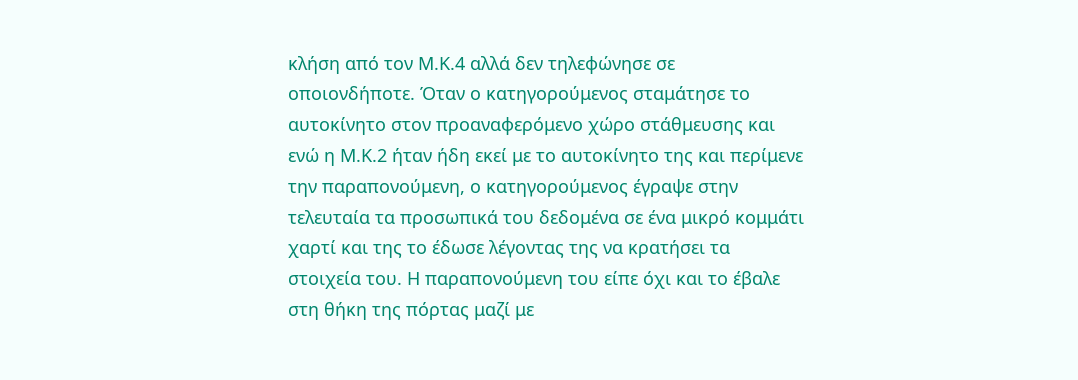κλήση από τον Μ.Κ.4 αλλά δεν τηλεφώνησε σε οποιονδήποτε. Όταν ο κατηγορούμενος σταμάτησε το αυτοκίνητο στον προαναφερόμενο χώρο στάθμευσης και ενώ η Μ.Κ.2 ήταν ήδη εκεί με το αυτοκίνητο της και περίμενε την παραπονούμενη, ο κατηγορούμενος έγραψε στην τελευταία τα προσωπικά του δεδομένα σε ένα μικρό κομμάτι χαρτί και της το έδωσε λέγοντας της να κρατήσει τα στοιχεία του. Η παραπονούμενη του είπε όχι και το έβαλε στη θήκη της πόρτας μαζί με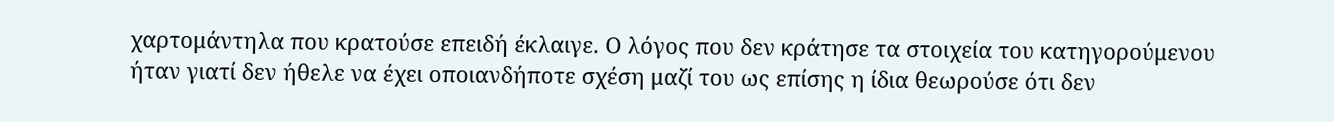χαρτομάντηλα που κρατούσε επειδή έκλαιγε. Ο λόγος που δεν κράτησε τα στοιχεία του κατηγορούμενου ήταν γιατί δεν ήθελε να έχει οποιανδήποτε σχέση μαζί του ως επίσης η ίδια θεωρούσε ότι δεν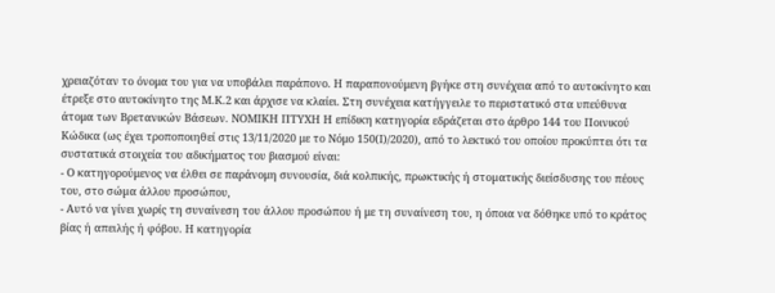χρειαζόταν το όνομα του για να υποβάλει παράπονο. Η παραπονούμενη βγήκε στη συνέχεια από το αυτοκίνητο και έτρεξε στο αυτοκίνητο της Μ.Κ.2 και άρχισε να κλαίει. Στη συνέχεια κατήγγειλε το περιστατικό στα υπεύθυνα άτομα των Βρετανικών Βάσεων. ΝΟΜΙΚΗ ΠΤΥΧΗ Η επίδικη κατηγορία εδράζεται στο άρθρο 144 του Ποινικού Κώδικα (ως έχει τροποποιηθεί στις 13/11/2020 με το Νόμο 150(Ι)/2020), από το λεκτικό του οποίου προκύπτει ότι τα συστατικά στοιχεία του αδικήματος του βιασμού είναι:
- Ο κατηγορούμενος να έλθει σε παράνομη συνουσία, διά κολπικής, πρωκτικής ή στοµατικής διείσδυσης του πέους του, στο σώµα άλλου προσώπου,
- Αυτό να γίνει χωρίς τη συναίνεση του άλλου προσώπου ή με τη συναίνεση του, η όποια να δόθηκε υπό το κράτος βίας ή απειλής ή φόβου. Η κατηγορία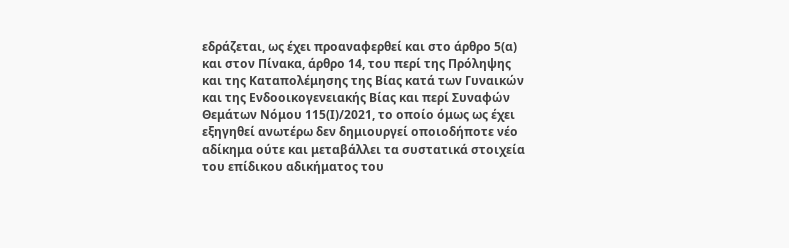εδράζεται, ως έχει προαναφερθεί και στο άρθρο 5(α) και στον Πίνακα, άρθρο 14, του περί της Πρόληψης και της Καταπολέμησης της Βίας κατά των Γυναικών και της Ενδοοικογενειακής Βίας και περί Συναφών Θεμάτων Νόμου 115(Ι)/2021, το οποίο όμως ως έχει εξηγηθεί ανωτέρω δεν δημιουργεί οποιοδήποτε νέο αδίκημα ούτε και μεταβάλλει τα συστατικά στοιχεία του επίδικου αδικήματος του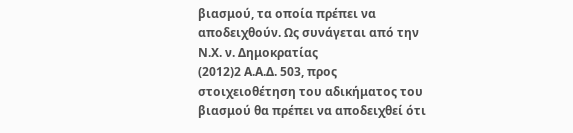βιασμού, τα οποία πρέπει να αποδειχθούν. Ως συνάγεται από την Ν.Χ. ν. Δημοκρατίας
(2012)2 Α.Α.Δ. 503, προς στοιχειοθέτηση του αδικήματος του βιασμού θα πρέπει να αποδειχθεί ότι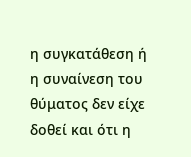η συγκατάθεση ή η συναίνεση του θύματος δεν είχε δοθεί και ότι η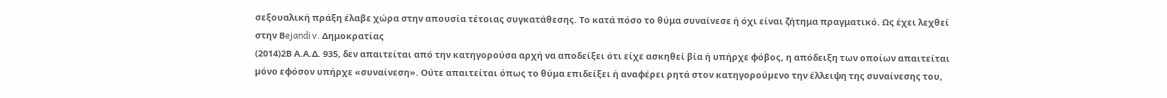σεξουαλική πράξη έλαβε χώρα στην απουσία τέτοιας συγκατάθεσης. Το κατά πόσο το θύμα συναίνεσε ή όχι είναι ζήτημα πραγματικό. Ως έχει λεχθεί στην Βejandi v. Δημοκρατίας
(2014)2Β Α.Α.Δ. 935, δεν απαιτείται από την κατηγορούσα αρχή να αποδείξει ότι είχε ασκηθεί βία ή υπήρχε φόβος, η απόδειξη των οποίων απαιτείται µόνο εφόσον υπήρχε «συναίνεση». Ούτε απαιτείται όπως το θύμα επιδείξει ή αναφέρει ρητά στον κατηγορούµενο την έλλειψη της συναίνεσης του,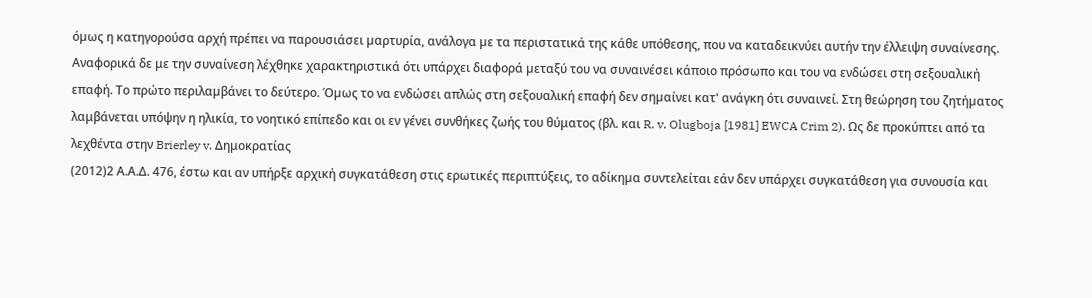όµως η κατηγορούσα αρχή πρέπει να παρουσιάσει µαρτυρία, ανάλογα µε τα περιστατικά της κάθε υπόθεσης, που να καταδεικνύει αυτήν την έλλειψη συναίνεσης. Αναφορικά δε με την συναίνεση λέχθηκε χαρακτηριστικά ότι υπάρχει διαφορά µεταξύ του να συναινέσει κάποιο πρόσωπο και του να ενδώσει στη σεξουαλική επαφή. Το πρώτο περιλαµβάνει το δεύτερο. Όµως το να ενδώσει απλώς στη σεξουαλική επαφή δεν σηµαίνει κατ' ανάγκη ότι συναινεί. Στη θεώρηση του ζητήµατος λαμβάνεται υπόψην η ηλικία, το νοητικό επίπεδο και οι εν γένει συνθήκες ζωής του θύματος (βλ. και R. v. Olugboja [1981] EWCA Crim 2). Ως δε προκύπτει από τα λεχθέντα στην Brierley v. Δημοκρατίας
(2012)2 Α.Α.Δ. 476, έστω και αν υπήρξε αρχική συγκατάθεση στις ερωτικές περιπτύξεις, το αδίκηµα συντελείται εάν δεν υπάρχει συγκατάθεση για συνουσία και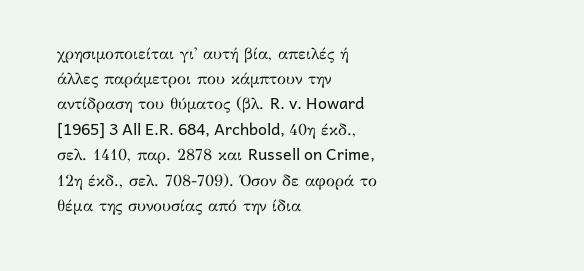χρησιµοποιείται γι' αυτή βία, απειλές ή άλλες παράµετροι που κάµπτουν την αντίδραση του θύµατος (βλ. R. v. Howard [1965] 3 All E.R. 684, Archbold, 40η έκδ., σελ. 1410, παρ. 2878 και Russell on Crime, 12η έκδ., σελ. 708-709). Όσον δε αφορά το θέμα της συνουσίας από την ίδια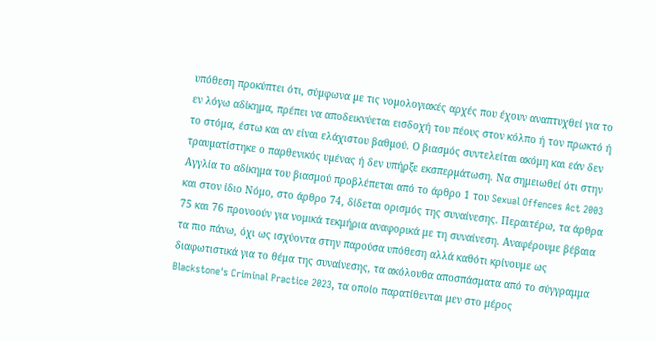υπόθεση προκύπτει ότι, σύµφωνα µε τις νοµολογιακές αρχές που έχουν αναπτυχθεί για το εν λόγω αδίκημα, πρέπει να αποδεικνύεται εισδοχή του πέους στον κόλπο ή τον πρωκτό ή το στόμα, έστω και αν είναι ελάχιστου βαθµού. Ο βιασµός συντελείται ακόμη και εάν δεν τραυµατίστηκε ο παρθενικός υµένας ή δεν υπήρξε εκσπερµάτωση. Να σημειωθεί ότι στην Αγγλία το αδίκημα του βιασμού προβλέπεται από το άρθρο 1 του Sexual Offences Act 2003 και στον ίδιο Νόμο, στο άρθρο 74, δίδεται ορισμός της συναίνεσης. Περαιτέρω, τα άρθρα 75 και 76 προνοούν για νομικά τεκμήρια αναφορικά με τη συναίνεση. Αναφέρουμε βέβαια τα πιο πάνω, όχι ως ισχύοντα στην παρούσα υπόθεση αλλά καθότι κρίνουμε ως διαφωτιστικά για το θέμα της συναίνεσης, τα ακόλουθα αποσπάσματα από το σύγγραμμα Blackstone's Criminal Practice 2023, τα οποίο παρατίθενται μεν στο μέρος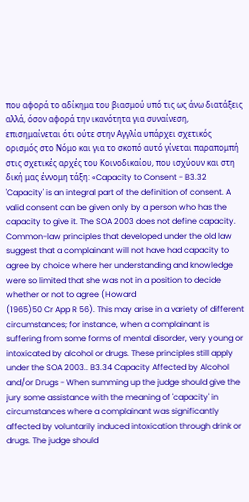που αφορά το αδίκημα του βιασμού υπό τις ως άνω διατάξεις αλλά, όσον αφορά την ικανότητα για συναίνεση, επισημαίνεται ότι ούτε στην Αγγλία υπάρχει σχετικός ορισμός στο Νόμο και για το σκοπό αυτό γίνεται παραπομπή στις σχετικές αρχές του Κοινοδικαίου, που ισχύουν και στη δική μας έννομη τάξη: «Capacity to Consent - B3.32 'Capacity' is an integral part of the definition of consent. A valid consent can be given only by a person who has the capacity to give it. The SOA 2003 does not define capacity. Common-law principles that developed under the old law suggest that a complainant will not have had capacity to agree by choice where her understanding and knowledge were so limited that she was not in a position to decide whether or not to agree (Howard
(1965)50 Cr App R 56). This may arise in a variety of different circumstances; for instance, when a complainant is suffering from some forms of mental disorder, very young or intoxicated by alcohol or drugs. These principles still apply under the SOA 2003.. B3.34 Capacity Affected by Alcohol and/or Drugs - When summing up the judge should give the jury some assistance with the meaning of 'capacity' in circumstances where a complainant was significantly affected by voluntarily induced intoxication through drink or drugs. The judge should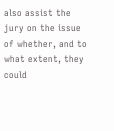also assist the jury on the issue of whether, and to what extent, they could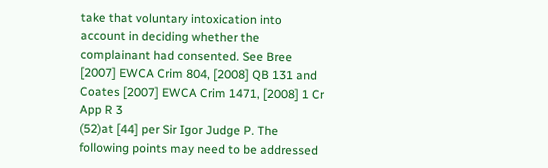take that voluntary intoxication into account in deciding whether the complainant had consented. See Bree [2007] EWCA Crim 804, [2008] QB 131 and Coates [2007] EWCA Crim 1471, [2008] 1 Cr App R 3
(52)at [44] per Sir Igor Judge P. The following points may need to be addressed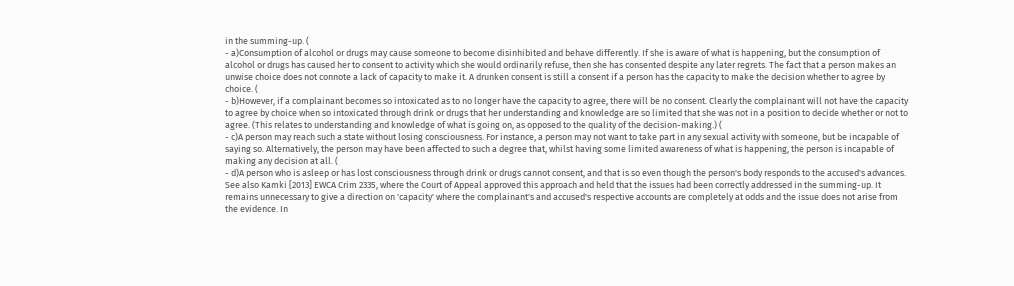in the summing-up. (
- a)Consumption of alcohol or drugs may cause someone to become disinhibited and behave differently. If she is aware of what is happening, but the consumption of alcohol or drugs has caused her to consent to activity which she would ordinarily refuse, then she has consented despite any later regrets. The fact that a person makes an unwise choice does not connote a lack of capacity to make it. A drunken consent is still a consent if a person has the capacity to make the decision whether to agree by choice. (
- b)However, if a complainant becomes so intoxicated as to no longer have the capacity to agree, there will be no consent. Clearly the complainant will not have the capacity to agree by choice when so intoxicated through drink or drugs that her understanding and knowledge are so limited that she was not in a position to decide whether or not to agree. (This relates to understanding and knowledge of what is going on, as opposed to the quality of the decision-making.) (
- c)A person may reach such a state without losing consciousness. For instance, a person may not want to take part in any sexual activity with someone, but be incapable of saying so. Alternatively, the person may have been affected to such a degree that, whilst having some limited awareness of what is happening, the person is incapable of making any decision at all. (
- d)A person who is asleep or has lost consciousness through drink or drugs cannot consent, and that is so even though the person's body responds to the accused's advances. See also Kamki [2013] EWCA Crim 2335, where the Court of Appeal approved this approach and held that the issues had been correctly addressed in the summing-up. It remains unnecessary to give a direction on 'capacity' where the complainant's and accused's respective accounts are completely at odds and the issue does not arise from the evidence. In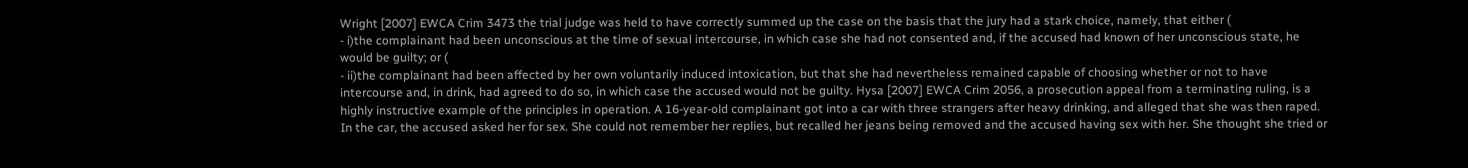Wright [2007] EWCA Crim 3473 the trial judge was held to have correctly summed up the case on the basis that the jury had a stark choice, namely, that either (
- i)the complainant had been unconscious at the time of sexual intercourse, in which case she had not consented and, if the accused had known of her unconscious state, he would be guilty; or (
- ii)the complainant had been affected by her own voluntarily induced intoxication, but that she had nevertheless remained capable of choosing whether or not to have intercourse and, in drink, had agreed to do so, in which case the accused would not be guilty. Hysa [2007] EWCA Crim 2056, a prosecution appeal from a terminating ruling, is a highly instructive example of the principles in operation. A 16-year-old complainant got into a car with three strangers after heavy drinking, and alleged that she was then raped. In the car, the accused asked her for sex. She could not remember her replies, but recalled her jeans being removed and the accused having sex with her. She thought she tried or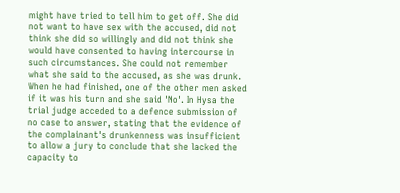might have tried to tell him to get off. She did not want to have sex with the accused, did not think she did so willingly and did not think she would have consented to having intercourse in such circumstances. She could not remember what she said to the accused, as she was drunk. When he had finished, one of the other men asked if it was his turn and she said 'No'. In Hysa the trial judge acceded to a defence submission of no case to answer, stating that the evidence of the complainant's drunkenness was insufficient to allow a jury to conclude that she lacked the capacity to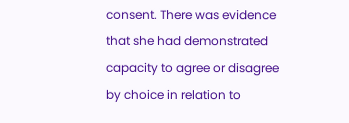consent. There was evidence that she had demonstrated capacity to agree or disagree by choice in relation to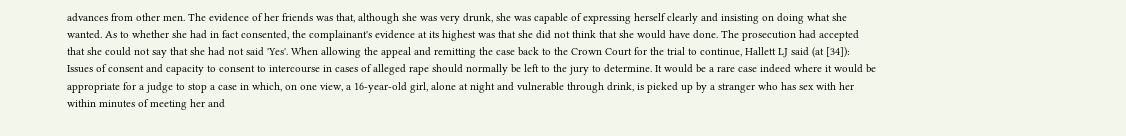advances from other men. The evidence of her friends was that, although she was very drunk, she was capable of expressing herself clearly and insisting on doing what she wanted. As to whether she had in fact consented, the complainant's evidence at its highest was that she did not think that she would have done. The prosecution had accepted that she could not say that she had not said 'Yes'. When allowing the appeal and remitting the case back to the Crown Court for the trial to continue, Hallett LJ said (at [34]): Issues of consent and capacity to consent to intercourse in cases of alleged rape should normally be left to the jury to determine. It would be a rare case indeed where it would be appropriate for a judge to stop a case in which, on one view, a 16-year-old girl, alone at night and vulnerable through drink, is picked up by a stranger who has sex with her within minutes of meeting her and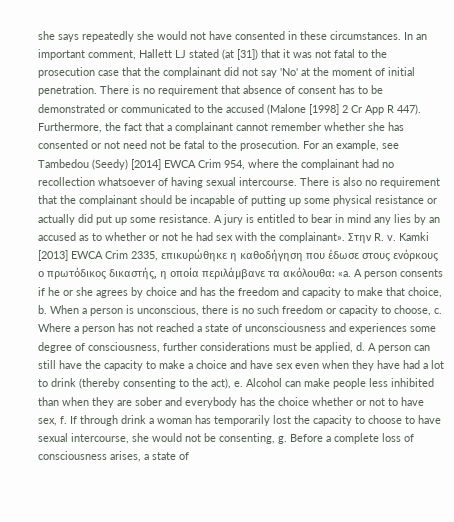she says repeatedly she would not have consented in these circumstances. In an important comment, Hallett LJ stated (at [31]) that it was not fatal to the prosecution case that the complainant did not say 'No' at the moment of initial penetration. There is no requirement that absence of consent has to be demonstrated or communicated to the accused (Malone [1998] 2 Cr App R 447). Furthermore, the fact that a complainant cannot remember whether she has consented or not need not be fatal to the prosecution. For an example, see Tambedou (Seedy) [2014] EWCA Crim 954, where the complainant had no recollection whatsoever of having sexual intercourse. There is also no requirement that the complainant should be incapable of putting up some physical resistance or actually did put up some resistance. A jury is entitled to bear in mind any lies by an accused as to whether or not he had sex with the complainant». Στην R. v. Kamki [2013] EWCA Crim 2335, επικυρώθηκε η καθοδήγηση που έδωσε στους ενόρκους ο πρωτόδικος δικαστής, η οποία περιλάμβανε τα ακόλουθα: «a. A person consents if he or she agrees by choice and has the freedom and capacity to make that choice, b. When a person is unconscious, there is no such freedom or capacity to choose, c. Where a person has not reached a state of unconsciousness and experiences some degree of consciousness, further considerations must be applied, d. A person can still have the capacity to make a choice and have sex even when they have had a lot to drink (thereby consenting to the act), e. Alcohol can make people less inhibited than when they are sober and everybody has the choice whether or not to have sex, f. If through drink a woman has temporarily lost the capacity to choose to have sexual intercourse, she would not be consenting, g. Before a complete loss of consciousness arises, a state of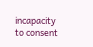incapacity to consent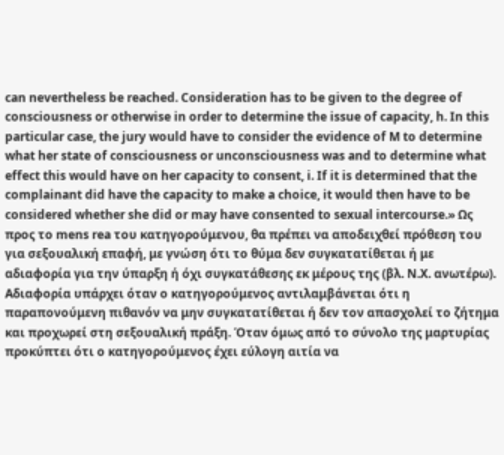can nevertheless be reached. Consideration has to be given to the degree of consciousness or otherwise in order to determine the issue of capacity, h. In this particular case, the jury would have to consider the evidence of M to determine what her state of consciousness or unconsciousness was and to determine what effect this would have on her capacity to consent, i. If it is determined that the complainant did have the capacity to make a choice, it would then have to be considered whether she did or may have consented to sexual intercourse.» Ως προς το mens rea του κατηγορούμενου, θα πρέπει να αποδειχθεί πρόθεση του για σεξουαλική επαφή, με γνώση ότι το θύμα δεν συγκατατίθεται ή με αδιαφορία για την ύπαρξη ή όχι συγκατάθεσης εκ μέρους της (βλ. Ν.Χ. ανωτέρω). Αδιαφορία υπάρχει όταν ο κατηγορούμενος αντιλαμβάνεται ότι η παραπονούμενη πιθανόν να μην συγκατατίθεται ή δεν τον απασχολεί το ζήτημα και προχωρεί στη σεξουαλική πράξη. Όταν όμως από το σύνολο της μαρτυρίας προκύπτει ότι ο κατηγορούμενος έχει εύλογη αιτία να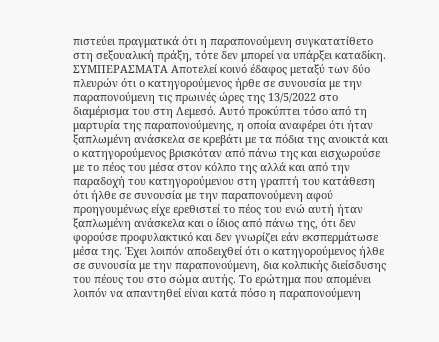πιστεύει πραγματικά ότι η παραπονούμενη συγκατατίθετο στη σεξουαλική πράξη, τότε δεν μπορεί να υπάρξει καταδίκη. ΣΥΜΠΕΡΑΣΜΑΤΑ Αποτελεί κοινό έδαφος μεταξύ των δύο πλευρών ότι ο κατηγορούμενος ήρθε σε συνουσία με την παραπονούμενη τις πρωινές ώρες της 13/5/2022 στο διαμέρισμα του στη Λεμεσό. Αυτό προκύπτει τόσο από τη μαρτυρία της παραπονούμενης, η οποία αναφέρει ότι ήταν ξαπλωμένη ανάσκελα σε κρεβάτι με τα πόδια της ανοικτά και ο κατηγορούμενος βρισκόταν από πάνω της και εισχωρούσε με το πέος του μέσα στον κόλπο της αλλά και από την παραδοχή του κατηγορούμενου στη γραπτή του κατάθεση ότι ήλθε σε συνουσία με την παραπονούμενη αφού προηγουμένως είχε ερεθιστεί το πέος του ενώ αυτή ήταν ξαπλωμένη ανάσκελα και ο ίδιος από πάνω της, ότι δεν φορούσε προφυλακτικό και δεν γνωρίζει εάν εκσπερμάτωσε μέσα της. Έχει λοιπόν αποδειχθεί ότι ο κατηγορούμενος ήλθε σε συνουσία με την παραπονούμενη, δια κολπικής διείσδυσης του πέους του στο σώµα αυτής. Το ερώτημα που απομένει λοιπόν να απαντηθεί είναι κατά πόσο η παραπονούμενη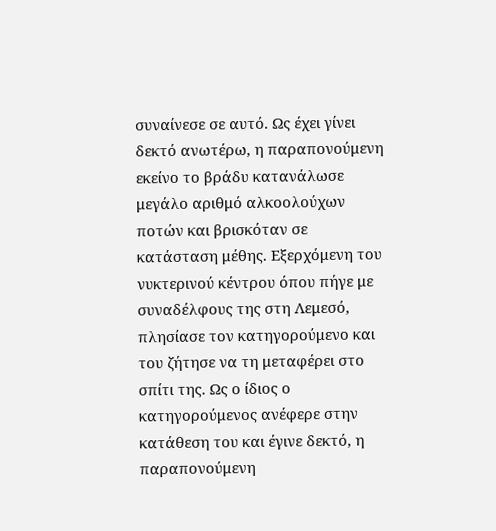συναίνεσε σε αυτό. Ως έχει γίνει δεκτό ανωτέρω, η παραπονούμενη εκείνο το βράδυ κατανάλωσε μεγάλο αριθμό αλκοολούχων ποτών και βρισκόταν σε κατάσταση μέθης. Εξερχόμενη του νυκτερινού κέντρου όπου πήγε με συναδέλφους της στη Λεμεσό, πλησίασε τον κατηγορούμενο και του ζήτησε να τη μεταφέρει στο σπίτι της. Ως ο ίδιος ο κατηγορούμενος ανέφερε στην κατάθεση του και έγινε δεκτό, η παραπονούμενη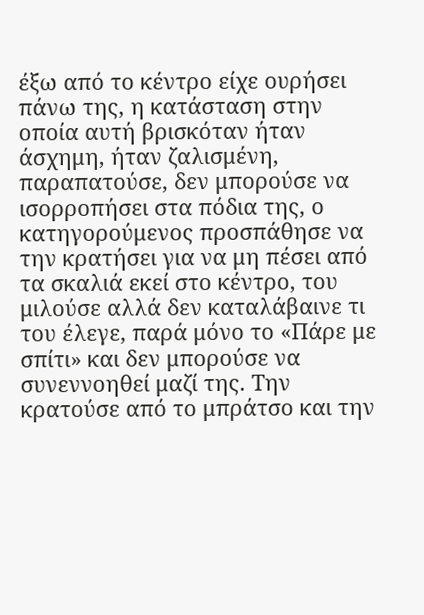έξω από το κέντρο είχε ουρήσει πάνω της, η κατάσταση στην οποία αυτή βρισκόταν ήταν άσχημη, ήταν ζαλισμένη, παραπατούσε, δεν μπορούσε να ισορροπήσει στα πόδια της, ο κατηγορούμενος προσπάθησε να την κρατήσει για να μη πέσει από τα σκαλιά εκεί στο κέντρο, του μιλούσε αλλά δεν καταλάβαινε τι του έλεγε, παρά μόνο το «Πάρε με σπίτι» και δεν μπορούσε να συνεννοηθεί μαζί της. Την κρατούσε από το μπράτσο και την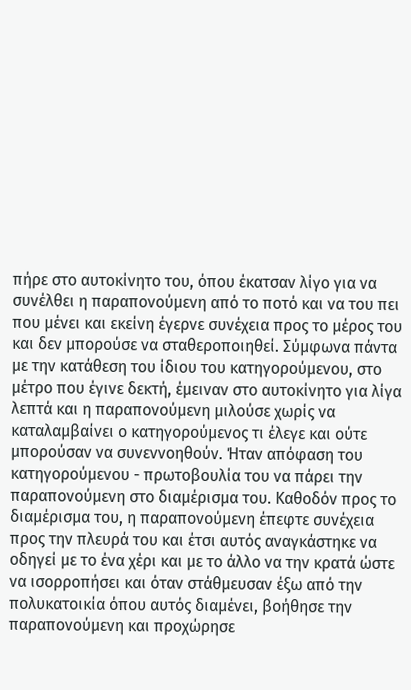πήρε στο αυτοκίνητο του, όπου έκατσαν λίγο για να συνέλθει η παραπονούμενη από το ποτό και να του πει που μένει και εκείνη έγερνε συνέχεια προς το μέρος του και δεν μπορούσε να σταθεροποιηθεί. Σύμφωνα πάντα με την κατάθεση του ίδιου του κατηγορούμενου, στο μέτρο που έγινε δεκτή, έμειναν στο αυτοκίνητο για λίγα λεπτά και η παραπονούμενη μιλούσε χωρίς να καταλαμβαίνει ο κατηγορούμενος τι έλεγε και ούτε μπορούσαν να συνεννοηθούν. Ήταν απόφαση του κατηγορούμενου - πρωτοβουλία του να πάρει την παραπονούμενη στο διαμέρισμα του. Καθοδόν προς το διαμέρισμα του, η παραπονούμενη έπεφτε συνέχεια προς την πλευρά του και έτσι αυτός αναγκάστηκε να οδηγεί με το ένα χέρι και με το άλλο να την κρατά ώστε να ισορροπήσει και όταν στάθμευσαν έξω από την πολυκατοικία όπου αυτός διαμένει, βοήθησε την παραπονούμενη και προχώρησε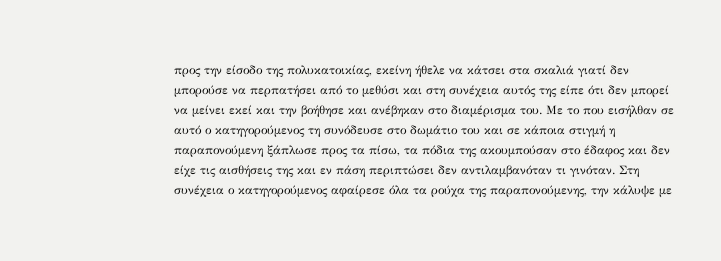προς την είσοδο της πολυκατοικίας, εκείνη ήθελε να κάτσει στα σκαλιά γιατί δεν μπορούσε να περπατήσει από το μεθύσι και στη συνέχεια αυτός της είπε ότι δεν μπορεί να μείνει εκεί και την βοήθησε και ανέβηκαν στο διαμέρισμα του. Με το που εισήλθαν σε αυτό ο κατηγορούμενος τη συνόδευσε στο δωμάτιο του και σε κάποια στιγμή η παραπονούμενη ξάπλωσε προς τα πίσω, τα πόδια της ακουμπούσαν στο έδαφος και δεν είχε τις αισθήσεις της και εν πάση περιπτώσει δεν αντιλαμβανόταν τι γινόταν. Στη συνέχεια ο κατηγορούμενος αφαίρεσε όλα τα ρούχα της παραπονούμενης, την κάλυψε με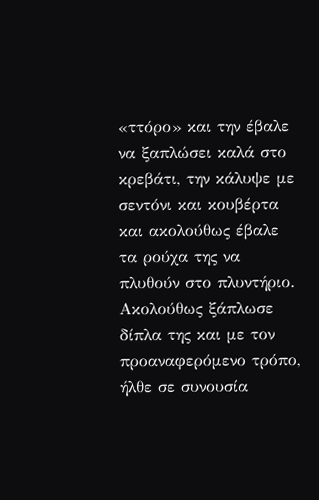«ττόρο» και την έβαλε να ξαπλώσει καλά στο κρεβάτι, την κάλυψε με σεντόνι και κουβέρτα και ακολούθως έβαλε τα ρούχα της να πλυθούν στο πλυντήριο. Ακολούθως ξάπλωσε δίπλα της και με τον προαναφερόμενο τρόπο, ήλθε σε συνουσία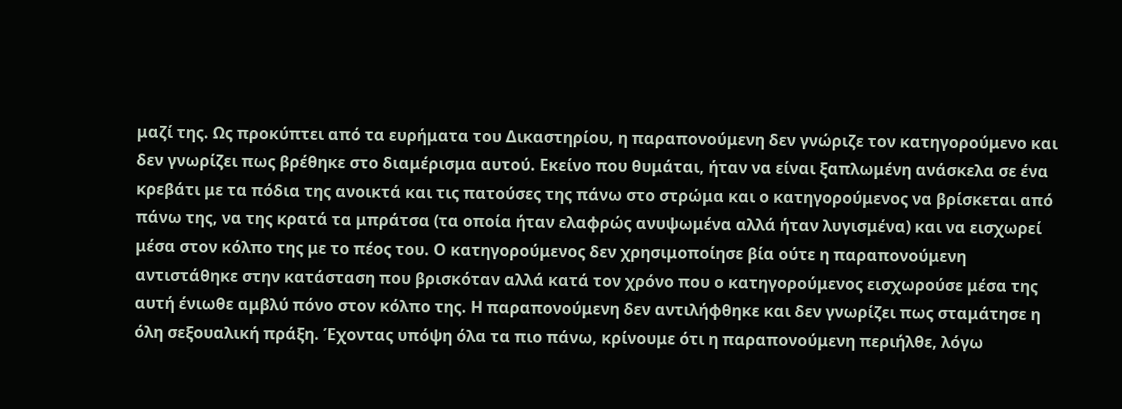μαζί της. Ως προκύπτει από τα ευρήματα του Δικαστηρίου, η παραπονούμενη δεν γνώριζε τον κατηγορούμενο και δεν γνωρίζει πως βρέθηκε στο διαμέρισμα αυτού. Εκείνο που θυμάται, ήταν να είναι ξαπλωμένη ανάσκελα σε ένα κρεβάτι με τα πόδια της ανοικτά και τις πατούσες της πάνω στο στρώμα και ο κατηγορούμενος να βρίσκεται από πάνω της, να της κρατά τα μπράτσα (τα οποία ήταν ελαφρώς ανυψωμένα αλλά ήταν λυγισμένα) και να εισχωρεί μέσα στον κόλπο της με το πέος του. Ο κατηγορούμενος δεν χρησιμοποίησε βία ούτε η παραπονούμενη αντιστάθηκε στην κατάσταση που βρισκόταν αλλά κατά τον χρόνο που ο κατηγορούμενος εισχωρούσε μέσα της αυτή ένιωθε αμβλύ πόνο στον κόλπο της. Η παραπονούμενη δεν αντιλήφθηκε και δεν γνωρίζει πως σταμάτησε η όλη σεξουαλική πράξη. Έχοντας υπόψη όλα τα πιο πάνω, κρίνουμε ότι η παραπονούμενη περιήλθε, λόγω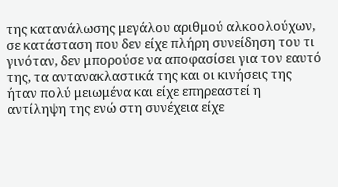της κατανάλωσης μεγάλου αριθμού αλκοολούχων, σε κατάσταση που δεν είχε πλήρη συνείδηση του τι γινόταν, δεν μπορούσε να αποφασίσει για τον εαυτό της, τα αντανακλαστικά της και οι κινήσεις της ήταν πολύ μειωμένα και είχε επηρεαστεί η αντίληψη της ενώ στη συνέχεια είχε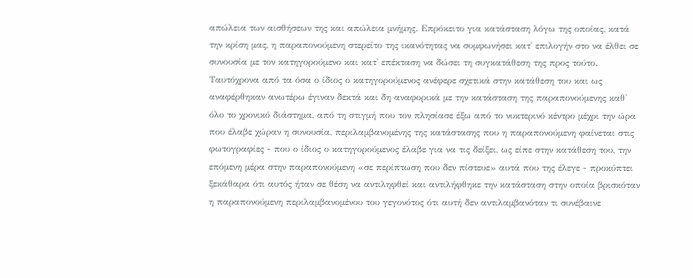απώλεια των αισθήσεων της και απώλεια μνήμης. Επρόκειτο για κατάσταση λόγω της οποίας, κατά την κρίση μας, η παραπονούμενη στερείτο της ικανότητας να συμφωνήσει κατ' επιλογήν στο να έλθει σε συνουσία με τον κατηγορούμενο και κατ' επέκταση να δώσει τη συγκατάθεση της προς τούτο. Ταυτόχρονα από τα όσα ο ίδιος ο κατηγορούμενος ανέφερε σχετικά στην κατάθεση του και ως αναφέρθηκαν ανωτέρω έγιναν δεκτά και δη αναφορικά με την κατάσταση της παραπονούμενης καθ' όλο το χρονικό διάστημα, από τη στιγμή που τον πλησίασε έξω από το νυκτερινό κέντρο μέχρι την ώρα που έλαβε χώραν η συνουσία, περιλαμβανομένης της κατάστασης που η παραπονούμενη φαίνεται στις φωτογραφίες - που ο ίδιος ο κατηγορούμενος έλαβε για να τις δείξει, ως είπε στην κατάθεση του, την επόμενη μέρα στην παραπονούμενη «σε περίπτωση που δεν πίστευε» αυτά που της έλεγε - προκύπτει ξεκάθαρα ότι αυτός ήταν σε θέση να αντιληφθεί και αντιλήφθηκε την κατάσταση στην οποία βρισκόταν η παραπονούμενη περιλαμβανομένου του γεγονότος ότι αυτή δεν αντιλαμβανόταν τι συνέβαινε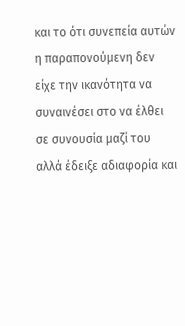και το ότι συνεπεία αυτών η παραπονούμενη δεν είχε την ικανότητα να συναινέσει στο να έλθει σε συνουσία μαζί του αλλά έδειξε αδιαφορία και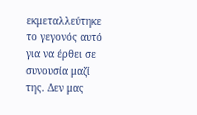εκμεταλλεύτηκε το γεγονός αυτό για να έρθει σε συνουσία μαζί της. Δεν μας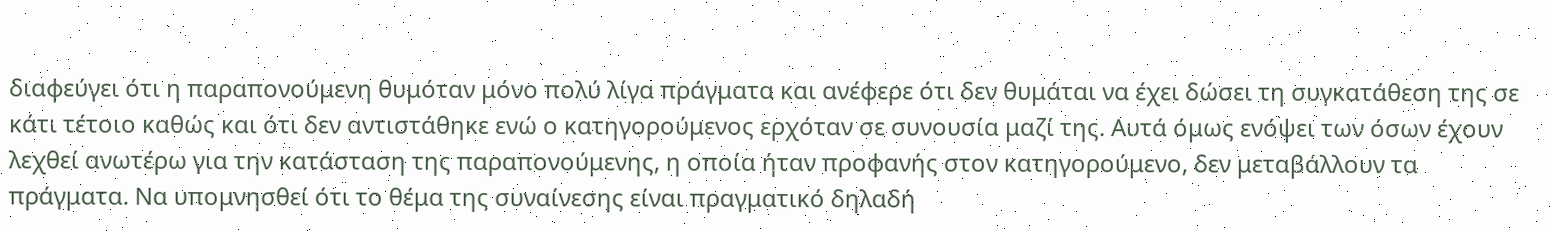διαφεύγει ότι η παραπονούμενη θυμόταν μόνο πολύ λίγα πράγματα και ανέφερε ότι δεν θυμάται να έχει δώσει τη συγκατάθεση της σε κάτι τέτοιο καθώς και ότι δεν αντιστάθηκε ενώ ο κατηγορούμενος ερχόταν σε συνουσία μαζί της. Αυτά όμως ενόψει των όσων έχουν λεχθεί ανωτέρω για την κατάσταση της παραπονούμενης, η οποία ήταν προφανής στον κατηγορούμενο, δεν μεταβάλλουν τα πράγματα. Να υπομνησθεί ότι το θέμα της συναίνεσης είναι πραγματικό δηλαδή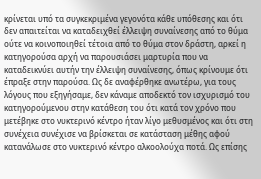κρίνεται υπό τα συγκεκριμένα γεγονότα κάθε υπόθεσης και ότι δεν απαιτείται να καταδειχθεί έλλειψη συναίνεσης από το θύμα ούτε να κοινοποιηθεί τέτοια από το θύμα στον δράστη, αρκεί η κατηγορούσα αρχή να παρουσιάσει μαρτυρία που να καταδεικνύει αυτήν την έλλειψη συναίνεσης, όπως κρίνουμε ότι έπραξε στην παρούσα. Ως δε αναφέρθηκε ανωτέρω, για τους λόγους που εξηγήσαμε, δεν κάναμε αποδεκτό τον ισχυρισμό του κατηγορούμενου στην κατάθεση του ότι κατά τον χρόνο που μετέβηκε στο νυκτερινό κέντρο ήταν λίγο μεθυσμένος και ότι στη συνέχεια συνέχισε να βρίσκεται σε κατάσταση μέθης αφού κατανάλωσε στο νυκτερινό κέντρο αλκοολούχα ποτά. Ως επίσης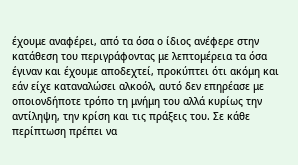έχουμε αναφέρει, από τα όσα ο ίδιος ανέφερε στην κατάθεση του περιγράφοντας με λεπτομέρεια τα όσα έγιναν και έχουμε αποδεχτεί, προκύπτει ότι ακόμη και εάν είχε καταναλώσει αλκοόλ, αυτό δεν επηρέασε με οποιονδήποτε τρόπο τη μνήμη του αλλά κυρίως την αντίληψη, την κρίση και τις πράξεις του. Σε κάθε περίπτωση πρέπει να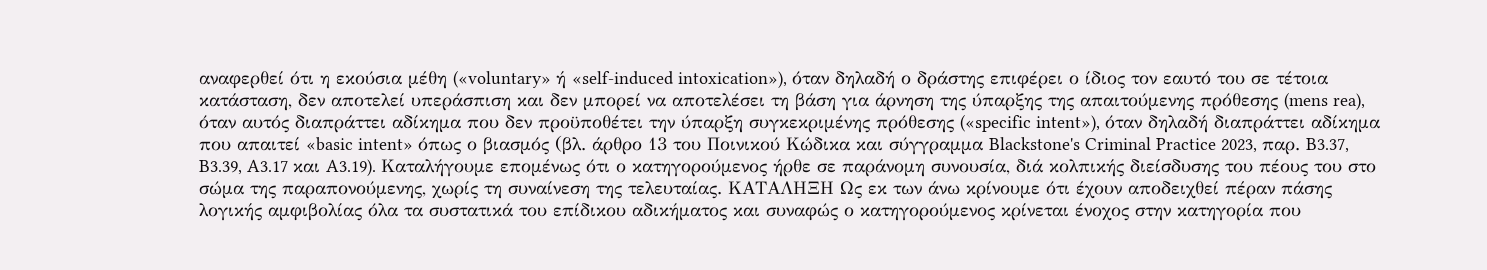αναφερθεί ότι η εκούσια μέθη («voluntary» ή «self-induced intoxication»), όταν δηλαδή ο δράστης επιφέρει ο ίδιος τον εαυτό του σε τέτοια κατάσταση, δεν αποτελεί υπεράσπιση και δεν μπορεί να αποτελέσει τη βάση για άρνηση της ύπαρξης της απαιτούμενης πρόθεσης (mens rea), όταν αυτός διαπράττει αδίκημα που δεν προϋποθέτει την ύπαρξη συγκεκριμένης πρόθεσης («specific intent»), όταν δηλαδή διαπράττει αδίκημα που απαιτεί «basic intent» όπως ο βιασμός (βλ. άρθρο 13 του Ποινικού Κώδικα και σύγγραμμα Blackstone's Criminal Practice 2023, παρ. B3.37, B3.39, A3.17 και A3.19). Καταλήγουμε επομένως ότι ο κατηγορούμενος ήρθε σε παράνομη συνουσία, διά κολπικής διείσδυσης του πέους του στο σώμα της παραπονούμενης, χωρίς τη συναίνεση της τελευταίας. ΚΑΤΑΛΗΞΗ Ως εκ των άνω κρίνουμε ότι έχουν αποδειχθεί πέραν πάσης λογικής αμφιβολίας όλα τα συστατικά του επίδικου αδικήματος και συναφώς ο κατηγορούμενος κρίνεται ένοχος στην κατηγορία που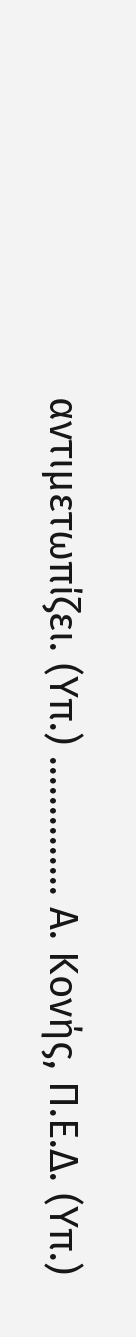αντιμετωπίζει. (Υπ.) .............. Α. Κονής, Π.Ε.Δ. (Υπ.)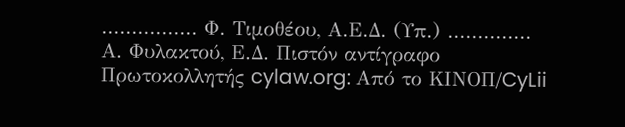................ Φ. Τιμοθέου, Α.Ε.Δ. (Υπ.) .............. Α. Φυλακτού, Ε.Δ. Πιστόν αντίγραφο Πρωτοκολλητής cylaw.org: Από το ΚΙΝOΠ/CyLii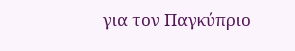για τον Παγκύπριο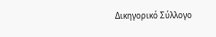Δικηγορικό Σύλλογο